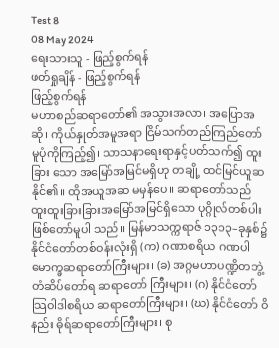Test 8
08 May 2024
ရေးသားသူ - ဖြည့်စွက်ရန်
ဖတ်ရှုချိန် - ဖြည့်စွက်ရန်
ဖြည့်စွက်ရန်
မဟာစည်ဆရာတော်၏ အသွားအလာ၊ အပြောအဆို၊ ကိုယ်နှုတ်အမူအရာ ငြိမ်သက်တည်ကြည်တော်မူပုံကိုကြည့်၍၊ သာသနာရေးရာနှင့်ပတ်သက်၍ ထူးခြား သော အမြော်အမြင်မရှိဟု တချို့ ထင်မြင်ယူဆနိုင်၏။ ထိုအယူအဆ မမှန်ပေ။ ဆရာတော်သည် ထူးထူးခြားခြားအမြော်အမြင်ရှိသော ပုဂ္ဂိုလ်တစ်ပါး ဖြစ်တော်မူပါ သည်။ မြန်မာသက္ကရာဇ် ၁၃၁၃–ခုနှစ်၌ နိုင်ငံတော်တစ်ဝန်းလုံးရှိ (က) ဂဏာစရိယ ဂဏပါမောက္ခဆရာတော်ကြီးများ၊ (ခ) အဂ္ဂမဟာပဏ္ဍိတဘွဲ့တံဆိပ်တော်ရ ဆရာတော် ကြီးများ၊ (ဂ) နိုင်ငံတော်သြဝါဒါစရိယ ဆရာတော်ကြီးများ၊ (ဃ) နိုင်ငံတော် ဝိနည်း ဓိုရ်ဆရာတော်ကြီးများ၊ စု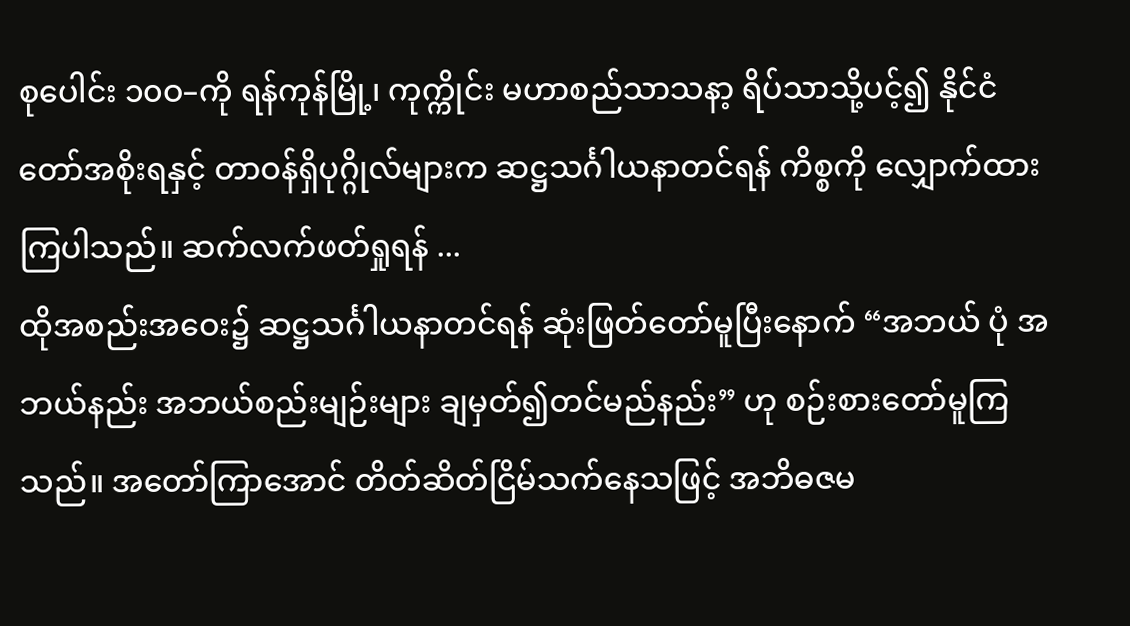စုပေါင်း ၁၀ဝ–ကို ရန်ကုန်မြို့၊ ကုက္ကိုင်း မဟာစည်သာသနာ့ ရိပ်သာသို့ပင့်၍ နိုင်ငံတော်အစိုးရနှင့် တာဝန်ရှိပုဂ္ဂိုလ်များက ဆဋ္ဌသင်္ဂါယနာတင်ရန် ကိစ္စကို လျှောက်ထားကြပါသည်။ ဆက်လက်ဖတ်ရှုရန် ...
ထိုအစည်းအဝေး၌ ဆဋ္ဌသင်္ဂါယနာတင်ရန် ဆုံးဖြတ်တော်မူပြီးနောက် “အဘယ် ပုံ အဘယ်နည်း အဘယ်စည်းမျဉ်းများ ချမှတ်၍တင်မည်နည်း” ဟု စဉ်းစားတော်မူကြ သည်။ အတော်ကြာအောင် တိတ်ဆိတ်ငြိမ်သက်နေသဖြင့် အဘိဓဇမ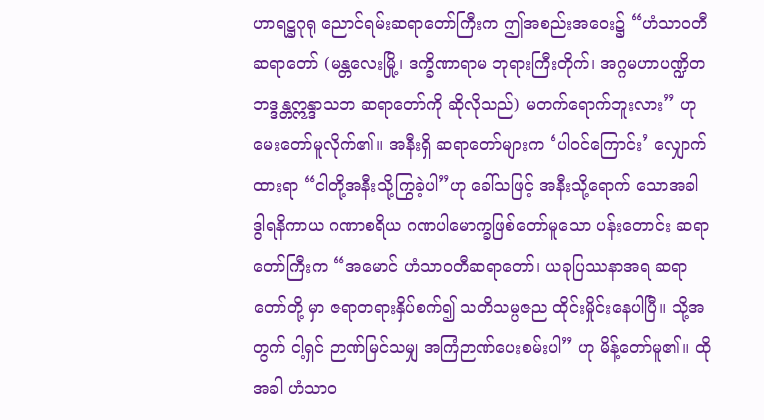ဟာရဋ္ဌဂုရု ညောင်ရမ်းဆရာတော်ကြီးက ဤအစည်းအဝေး၌ “ဟံသာဝတီဆရာတော် (မန္တလေးမြို့၊ ဒက္ခိဏာရာမ ဘုရားကြီးတိုက်၊ အဂ္ဂမဟာပဏ္ဍိတ ဘဒ္ဒန္တဣန္ဒာသဘ ဆရာတော်ကို ဆိုလိုသည်) မတက်ရောက်ဘူးလား” ဟုမေးတော်မူလိုက်၏။ အနီးရှိ ဆရာတော်များက ‘ပါဝင်ကြောင်း’ လျှောက်ထားရာ “ငါတို့အနီးသို့ကြွခဲ့ပါ”ဟု ခေါ်သဖြင့် အနီးသို့ရောက် သောအခါ ဒွါရနိကာယ ဂဏာစရိယ ဂဏပါမောက္ခဖြစ်တော်မူသော ပန်းတောင်း ဆရာတော်ကြီးက “အမောင် ဟံသာဝတီဆရာတော်၊ ယခုပြဿနာအရ ဆရာတော်တို့ မှာ ဇရာတရားနှိပ်စက်၍ သတိသမ္ပဇည ထိုင်းမှိုင်းနေပါပြီ။ သို့အတွက် ငါ့ရှင် ဉာဏ်မြင်သမျှ အကြံဉာဏ်ပေးစမ်းပါ” ဟု မိန့်တော်မူ၏။ ထိုအခါ ဟံသာဝ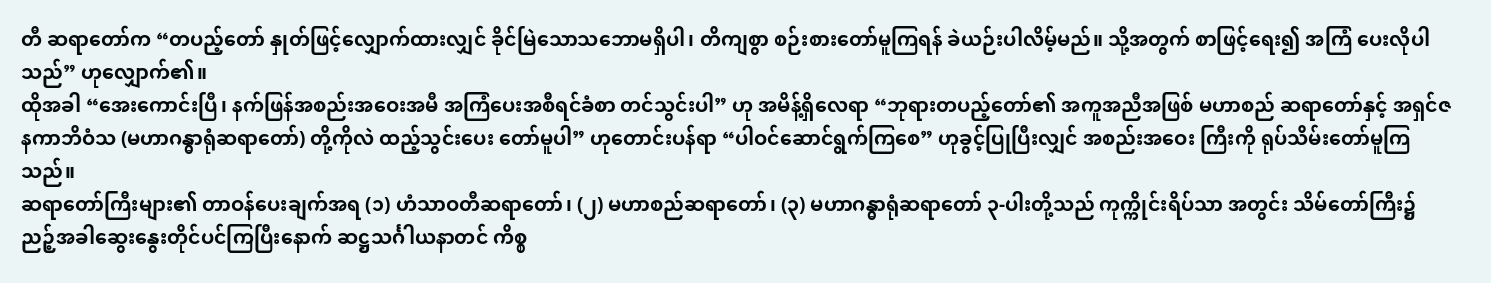တီ ဆရာတော်က “တပည့်တော် နှုတ်ဖြင့်လျှောက်ထားလျှင် ခိုင်မြဲသောသဘောမရှိပါ၊ တိကျစွာ စဉ်းစားတော်မူကြရန် ခဲယဉ်းပါလိမ့်မည်။ သို့အတွက် စာဖြင့်ရေး၍ အကြံ ပေးလိုပါသည်” ဟုလျှောက်၏။
ထိုအခါ “အေးကောင်းပြီ၊ နက်ဖြန်အစည်းအဝေးအမီ အကြံပေးအစီရင်ခံစာ တင်သွင်းပါ” ဟု အမိန့်ရှိလေရာ “ဘုရားတပည့်တော်၏ အကူအညီအဖြစ် မဟာစည် ဆရာတော်နှင့် အရှင်ဇနကာဘိဝံသ (မဟာဂန္ဓာရုံဆရာတော်) တို့ကိုလဲ ထည့်သွင်းပေး တော်မူပါ” ဟုတောင်းပန်ရာ “ပါဝင်ဆောင်ရွက်ကြစေ” ဟုခွင့်ပြုပြီးလျှင် အစည်းအဝေး ကြီးကို ရုပ်သိမ်းတော်မူကြသည်။
ဆရာတော်ကြီးများ၏ တာဝန်ပေးချက်အရ (၁) ဟံသာဝတီဆရာတော်၊ (၂) မဟာစည်ဆရာတော်၊ (၃) မဟာဂန္ဓာရုံဆရာတော် ၃-ပါးတို့သည် ကုက္ကိုင်းရိပ်သာ အတွင်း သိမ်တော်ကြီး၌ ညဉ့်အခါဆွေးနွေးတိုင်ပင်ကြပြီးနောက် ဆဋ္ဌသင်္ဂါယနာတင် ကိစ္စ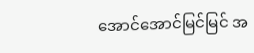အောင်အောင်မြင်မြင် အ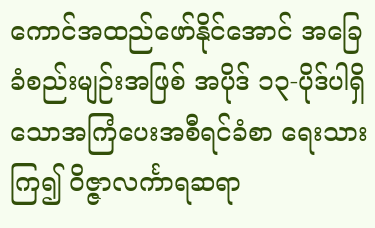ကောင်အထည်ဖော်နိုင်အောင် အခြေခံစည်းမျဉ်းအဖြစ် အပိုဒ် ၁၃-ပိုဒ်ပါရှိသောအကြံပေးအစီရင်ခံစာ ရေးသားကြ၍ ဝိဇ္ဇာလင်္ကာရဆရာ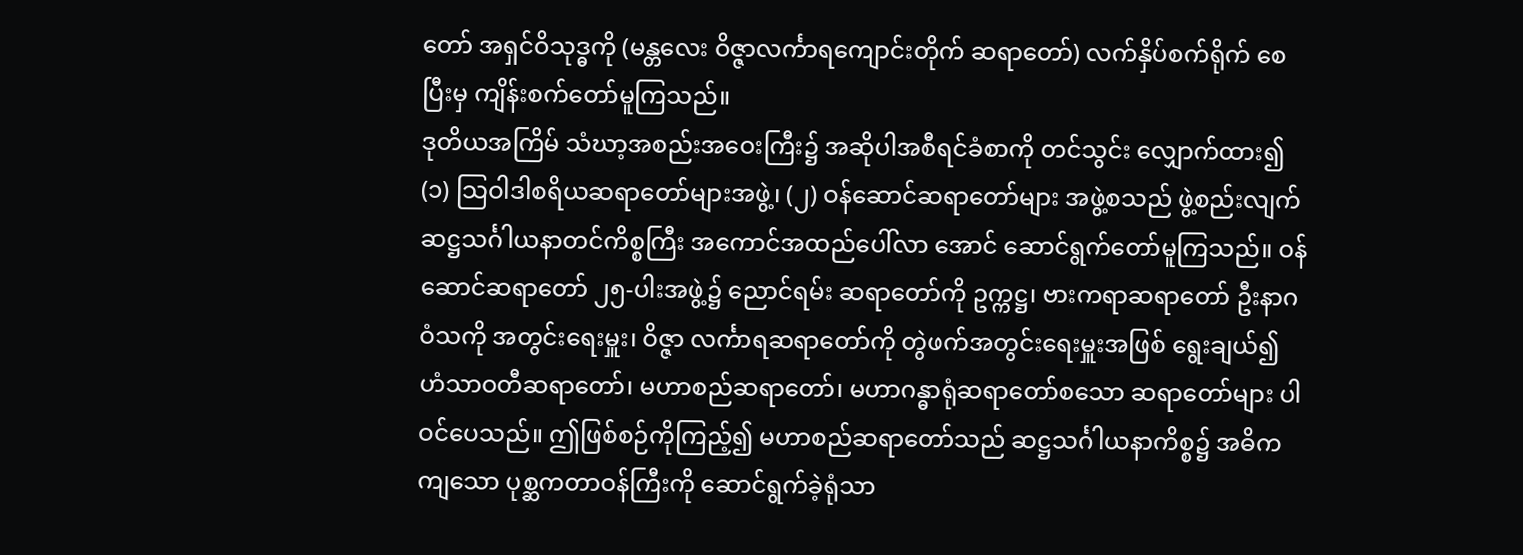တော် အရှင်ဝိသုဒ္ဓကို (မန္တလေး ဝိဇ္ဇာလင်္ကာရကျောင်းတိုက် ဆရာတော်) လက်နှိပ်စက်ရိုက် စေပြီးမှ ကျိန်းစက်တော်မူကြသည်။
ဒုတိယအကြိမ် သံဃာ့အစည်းအဝေးကြီး၌ အဆိုပါအစီရင်ခံစာကို တင်သွင်း လျှောက်ထား၍ (၁) သြဝါဒါစရိယဆရာတော်များအဖွဲ့၊ (၂) ဝန်ဆောင်ဆရာတော်များ အဖွဲ့စသည် ဖွဲ့စည်းလျက် ဆဋ္ဌသင်္ဂါယနာတင်ကိစ္စကြီး အကောင်အထည်ပေါ်လာ အောင် ဆောင်ရွက်တော်မူကြသည်။ ဝန်ဆောင်ဆရာတော် ၂၅-ပါးအဖွဲ့၌ ညောင်ရမ်း ဆရာတော်ကို ဥက္ကဋ္ဌ၊ ဗားကရာဆရာတော် ဦးနာဂဝံသကို အတွင်းရေးမှူး၊ ဝိဇ္ဇာ လင်္ကာရဆရာတော်ကို တွဲဖက်အတွင်းရေးမှူးအဖြစ် ရွေးချယ်၍ ဟံသာဝတီဆရာတော်၊ မဟာစည်ဆရာတော်၊ မဟာဂန္ဓာရုံဆရာတော်စသော ဆရာတော်များ ပါဝင်ပေသည်။ ဤဖြစ်စဉ်ကိုကြည့်၍ မဟာစည်ဆရာတော်သည် ဆဋ္ဌသင်္ဂါယနာကိစ္စ၌ အဓိကကျသော ပုစ္ဆကတာဝန်ကြီးကို ဆောင်ရွက်ခဲ့ရုံသာ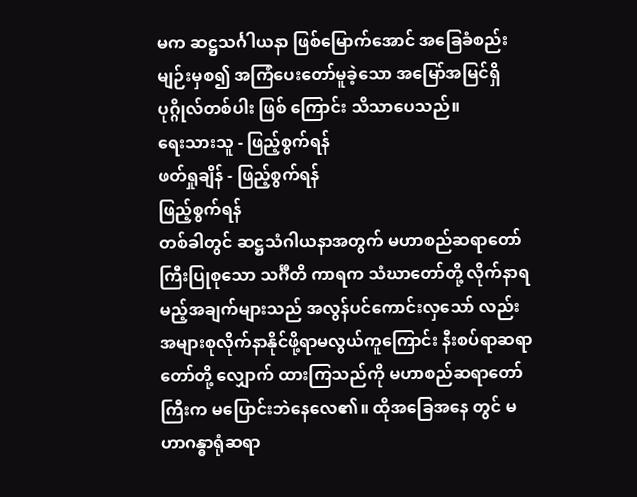မက ဆဋ္ဌသင်္ဂါယနာ ဖြစ်မြောက်အောင် အခြေခံစည်းမျဉ်းမှစ၍ အကြံပေးတော်မူခဲ့သော အမြော်အမြင်ရှိပုဂ္ဂိုလ်တစ်ပါး ဖြစ် ကြောင်း သိသာပေသည်။
ရေးသားသူ - ဖြည့်စွက်ရန်
ဖတ်ရှုချိန် - ဖြည့်စွက်ရန်
ဖြည့်စွက်ရန်
တစ်ခါတွင် ဆဋ္ဌသံဂါယနာအတွက် မဟာစည်ဆရာတော်ကြီးပြုစုသော သင်္ဂီတိ ကာရက သံဃာတော်တို့ လိုက်နာရမည့်အချက်များသည် အလွန်ပင်ကောင်းလှသော် လည်း အများစုလိုက်နာနိုင်ဖို့ရာမလွယ်ကူကြောင်း နီးစပ်ရာဆရာတော်တို့ လျှောက် ထားကြသည်ကို မဟာစည်ဆရာတော်ကြီးက မပြောင်းဘဲနေလေ၏။ ထိုအခြေအနေ တွင် မဟာဂန္ဓာရုံဆရာ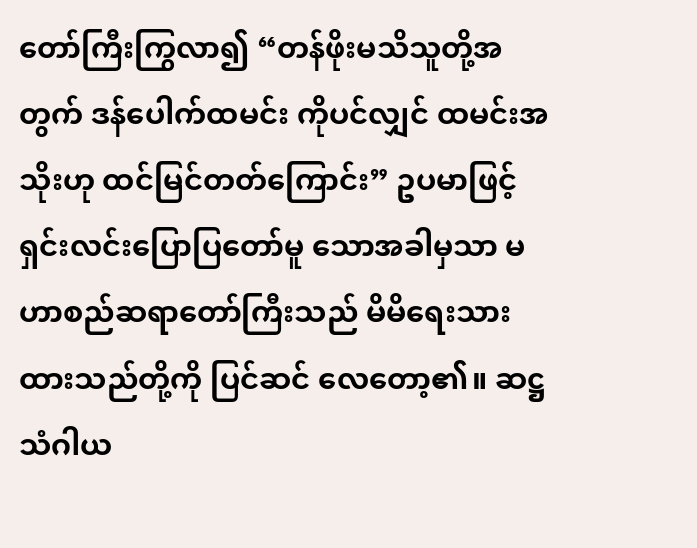တော်ကြီးကြွလာ၍ “တန်ဖိုးမသိသူတို့အတွက် ဒန်ပေါက်ထမင်း ကိုပင်လျှင် ထမင်းအသိုးဟု ထင်မြင်တတ်ကြောင်း” ဥပမာဖြင့် ရှင်းလင်းပြောပြတော်မူ သောအခါမှသာ မဟာစည်ဆရာတော်ကြီးသည် မိမိရေးသားထားသည်တို့ကို ပြင်ဆင် လေတော့၏။ ဆဋ္ဌသံဂါယ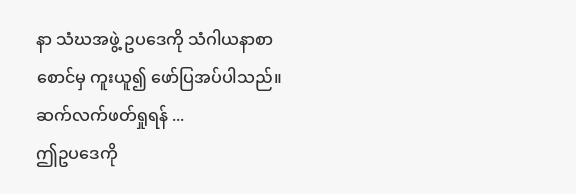နာ သံဃအဖွဲ့ ဥပဒေကို သံဂါယနာစာစောင်မှ ကူးယူ၍ ဖော်ပြအပ်ပါသည်။ ဆက်လက်ဖတ်ရှုရန် ...
ဤဥပဒေကို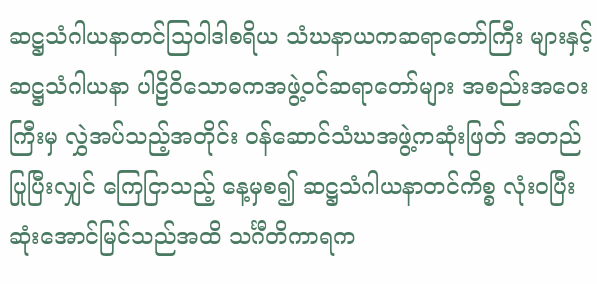ဆဋ္ဌသံဂါယနာတင်သြဝါဒါစရိယ သံဃနာယကဆရာတော်ကြီး များနှင့် ဆဋ္ဌသံဂါယနာ ပါဠိဝိသောဓကအဖွဲ့ဝင်ဆရာတော်များ အစည်းအဝေးကြီးမှ လွှဲအပ်သည့်အတိုင်း ဝန်ဆောင်သံဃအဖွဲ့ကဆုံးဖြတ် အတည်ပြုပြီးလျှင် ကြေငြာသည့် နေ့မှစ၍ ဆဋ္ဌသံဂါယနာတင်ကိစ္စ လုံးဝပြီးဆုံးအောင်မြင်သည်အထိ သင်္ဂီတိကာရက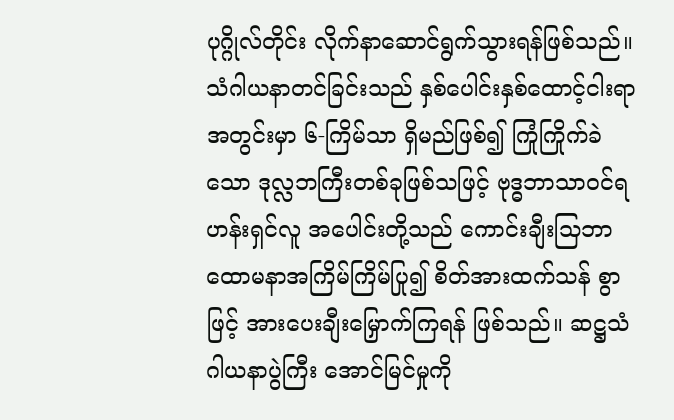ပုဂ္ဂိုလ်တိုင်း လိုက်နာဆောင်ရွက်သွားရန်ဖြစ်သည်။
သံဂါယနာတင်ခြင်းသည် နှစ်ပေါင်းနှစ်ထောင့်ငါးရာအတွင်းမှာ ၆-ကြိမ်သာ ရှိမည်ဖြစ်၍ ကြုံကြိုက်ခဲသော ဒုလ္လဘကြီးတစ်ခုဖြစ်သဖြင့် ဗုဒ္ဓဘာသာဝင်ရဟန်းရှင်လူ အပေါင်းတို့သည် ကောင်းချီးသြဘာ ထောမနာအကြိမ်ကြိမ်ပြု၍ စိတ်အားထက်သန် စွာဖြင့် အားပေးချီးမြှောက်ကြရန် ဖြစ်သည်။ ဆဋ္ဌသံဂါယနာပွဲကြီး အောင်မြင်မှုကို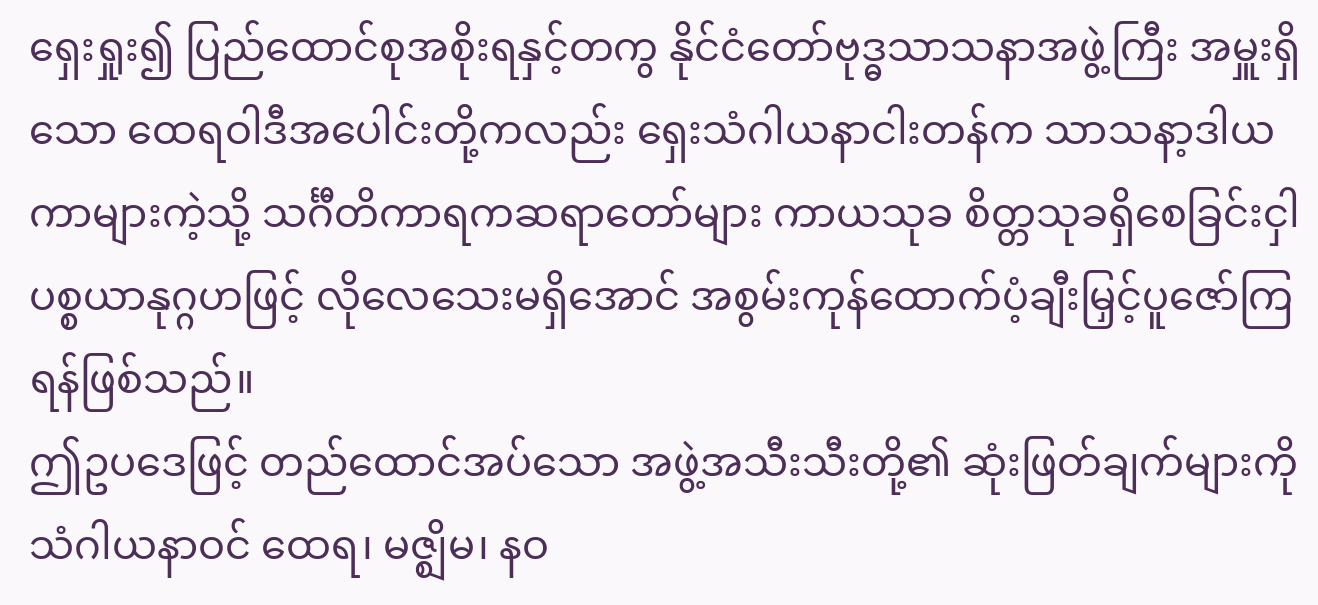ရှေးရှုး၍ ပြည်ထောင်စုအစိုးရနှင့်တကွ နိုင်ငံတော်ဗုဒ္ဓသာသနာအဖွဲ့ကြီး အမှူးရှိသော ထေရဝါဒီအပေါင်းတို့ကလည်း ရှေးသံဂါယနာငါးတန်က သာသနာ့ဒါယကာများကဲ့သို့ သင်္ဂီတိကာရကဆရာတော်များ ကာယသုခ စိတ္တသုခရှိစေခြင်းငှါ ပစ္စယာနုဂ္ဂဟဖြင့် လိုလေသေးမရှိအောင် အစွမ်းကုန်ထောက်ပံ့ချီးမြှင့်ပူဇော်ကြရန်ဖြစ်သည်။
ဤဥပဒေဖြင့် တည်ထောင်အပ်သော အဖွဲ့အသီးသီးတို့၏ ဆုံးဖြတ်ချက်များကို သံဂါယနာဝင် ထေရ၊ မဇ္ဈိမ၊ နဝ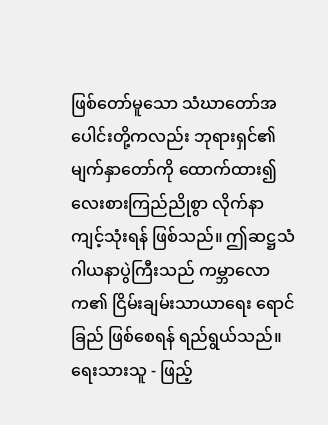ဖြစ်တော်မူသော သံဃာတော်အပေါင်းတို့ကလည်း ဘုရားရှင်၏မျက်နှာတော်ကို ထောက်ထား၍ လေးစားကြည်ညိုစွာ လိုက်နာကျင့်သုံးရန် ဖြစ်သည်။ ဤဆဋ္ဌသံဂါယနာပွဲကြီးသည် ကမ္ဘာလောက၏ ငြိမ်းချမ်းသာယာရေး ရောင်ခြည် ဖြစ်စေရန် ရည်ရွယ်သည်။
ရေးသားသူ - ဖြည့်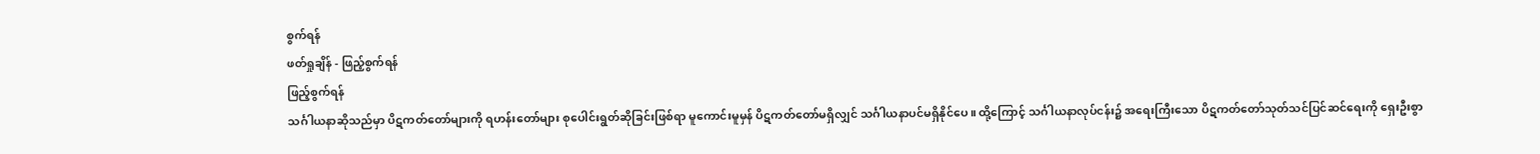စွက်ရန်
ဖတ်ရှုချိန် - ဖြည့်စွက်ရန်
ဖြည့်စွက်ရန်
သင်္ဂါယနာဆိုသည်မှာ ပိဋကတ်တော်များကို ရဟန်းတော်များ စုပေါင်းရွတ်ဆိုခြင်းဖြစ်ရာ မူကောင်းမူမှန် ပိဋကတ်တော်မရှိလျှင် သင်္ဂါယနာပင်မရှိနိုင်ပေ။ ထို့ကြောင့် သင်္ဂါယနာလုပ်ငန်း၌ အရေးကြီးသော ပိဋကတ်တော်သုတ်သင်ပြင်ဆင်ရေးကို ရှေးဦးစွာ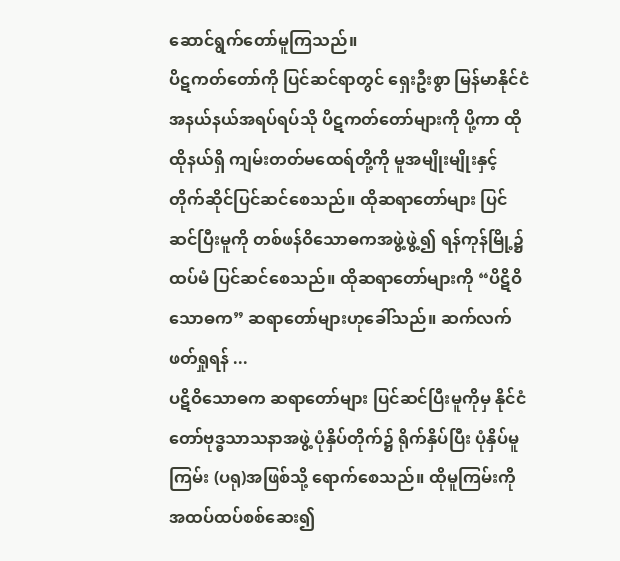ဆောင်ရွက်တော်မူကြသည်။
ပိဋကတ်တော်ကို ပြင်ဆင်ရာတွင် ရှေးဦးစွာ မြန်မာနိုင်ငံ အနယ်နယ်အရပ်ရပ်သို ပိဋကတ်တော်များကို ပို့ကာ ထိုထိုနယ်ရှိ ကျမ်းတတ်မထေရ်တို့ကို မူအမျိုးမျိုးနှင့် တိုက်ဆိုင်ပြင်ဆင်စေသည်။ ထိုဆရာတော်များ ပြင်ဆင်ပြီးမူကို တစ်ဖန်ဝိသောဓကအဖွဲ့ဖွဲ့၍ ရန်ကုန်မြို့၌ ထပ်မံ ပြင်ဆင်စေသည်။ ထိုဆရာတော်များကို “ပိဋိဝိသောဓက” ဆရာတော်များဟုခေါ်သည်။ ဆက်လက်ဖတ်ရှုရန် ...
ပဋိဝိသောဓက ဆရာတော်များ ပြင်ဆင်ပြီးမူကိုမှ နိုင်ငံတော်ဗုဒ္ဓသာသနာအဖွဲ့ ပုံနှိပ်တိုက်၌ ရိုက်နှိပ်ပြီး ပုံနှိပ်မူကြမ်း (ပရု)အဖြစ်သို့ ရောက်စေသည်။ ထိုမူကြမ်းကို အထပ်ထပ်စစ်ဆေး၍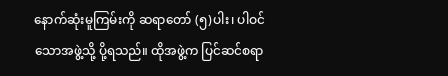နောက်ဆုံးမူကြမ်းကို ဆရာတော် (၅)ပါး၊ ပါဝင်သောအဖွဲ့သို့ ပို့ရသည်။ ထိုအဖွဲ့က ပြင်ဆင်စရာ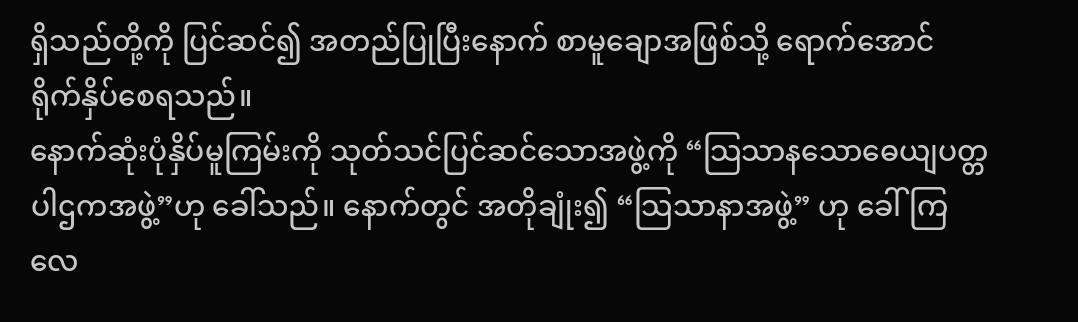ရှိသည်တို့ကို ပြင်ဆင်၍ အတည်ပြုပြီးနောက် စာမူချောအဖြစ်သို့ ရောက်အောင် ရိုက်နှိပ်စေရသည်။
နောက်ဆုံးပုံနှိပ်မူကြမ်းကို သုတ်သင်ပြင်ဆင်သောအဖွဲ့ကို “သြသာနသောဓေယျပတ္တပါဌကအဖွဲ့”ဟု ခေါ်သည်။ နောက်တွင် အတိုချုံး၍ “သြသာနာအဖွဲ့” ဟု ခေါ်ကြလေ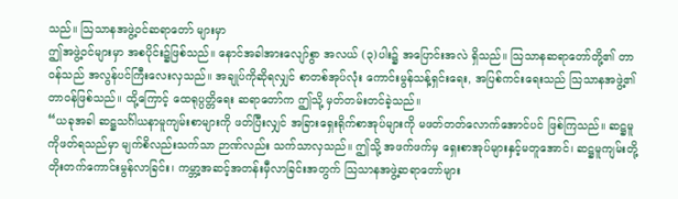သည်။ သြသာနအဖွဲ့ဝင်ဆရာတော် များမှာ
ဤအဖွဲ့ဝင်များမှာ အစပိုင်း၌ဖြစ်သည်။ နောင်အခါအားလျော်စွာ အလယ် (၃)ပါး၌ အပြောင်းအလဲ ရှိသည်။ သြသာနဆရာတော်တို့၏ တာဝန်သည် အလွန်ပင်ကြီးလေးလှသည်။ အချုပ်ကိုဆိုရလျှင် စာတစ်အုပ်လုံး ကောင်းမွန်သန့်ရှင်းရေး, အပြစ်ကင်းရေးသည် သြသာနအဖွဲ့၏ တာဝန်ဖြစ်သည်။ ထို့ကြောင့် ထေရုပ္ပတ္တိရေး ဆရာတော်က ဤသို့ မှတ်တမ်းတင်ခဲ့သည်။
“ယခုအခါ ဆဋ္ဌသင်္ဂါယနာမူကျမ်းစာများကို ဖတ်ပြီးလျှင် အခြားရှေးရိုက်စာအုပ်များကို မဖတ်တတ်လောက်အောင်ပင် ဖြစ်ကြသည်။ ဆဋ္ဌမူကိုဖတ်ရသည်မှာ မျက်စိလည်းသက်သာ ဉာဏ်လည်း သက်သာလှသည်။ ဤသို့ အဖက်ဖက်မှ ရှေးစာအုပ်များနှင့်မတူအောင်၊ ဆဋ္ဌမူကျမ်းတို့ တိုးတက်ကောင်းမွန်လာခြင်း၊ ကမ္ဘာ့အဆင့်အတန်းမှီလာခြင်းအတွက် သြသာနအဖွဲ့ဆရာတော်များ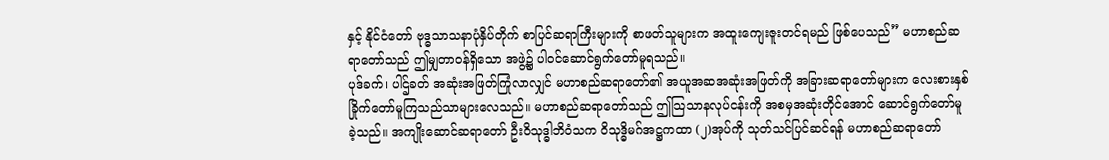နှင့် နိုင်ငံတော် ဗုဒ္ဓသာသနာပုံနှိပ်တိုက် စာပြင်ဆရာကြီးများကို စာဖတ်သူများက အထူးကျေးဇူးတင်ရမည် ဖြစ်ပေသည်” မဟာစည်ဆရာတော်သည် ဤမျှတာဝန်ရှိသော အဖွဲ့၌ ပါဝင်ဆောင်ရွက်တော်မူရသည်။
ပုဒ်ခက်၊ ပါဌ်ခတ် အဆုံးအဖြတ်ကြုံလာလျှင် မဟာစည်ဆရာတော်၏ အယူအဆအဆုံးအဖြတ်ကို အခြားဆရာတော်များက လေးစားနှစ်ခြိုက်တော်မူကြသည်သာများလေသည်။ မဟာစည်ဆရာတော်သည် ဤသြသာနလုပ်ငန်းကို အစမှအဆုံးတိုင်အောင် ဆောင်ရွက်တော်မူခဲ့သည်။ အကျိုးဆောင်ဆရာတော် ဦးဝိသုဒ္ဓါဘိဝံသက ဝိသုဒ္ဓိမဂ်အဋ္ဌကထာ (၂)အုပ်ကို သုတ်သင်ပြင်ဆင်ရန် မဟာစည်ဆရာတော်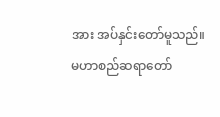အား အပ်နှင်းတော်မူသည်။
မဟာစည်ဆရာတော်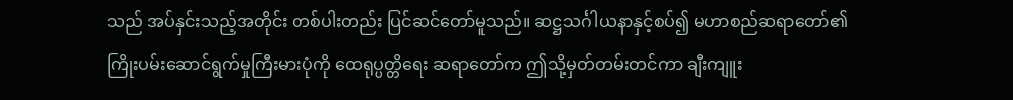သည် အပ်နှင်းသည့်အတိုင်း တစ်ပါးတည်း ပြင်ဆင်တော်မူသည်။ ဆဋ္ဌသင်္ဂါယနာနှင့်စပ်၍ မဟာစည်ဆရာတော်၏ ကြိုးပမ်းဆောင်ရွက်မှုကြီးမားပုံကို ထေရုပ္ပတ္တိရေး ဆရာတော်က ဤသို့မှတ်တမ်းတင်ကာ ချီးကျူး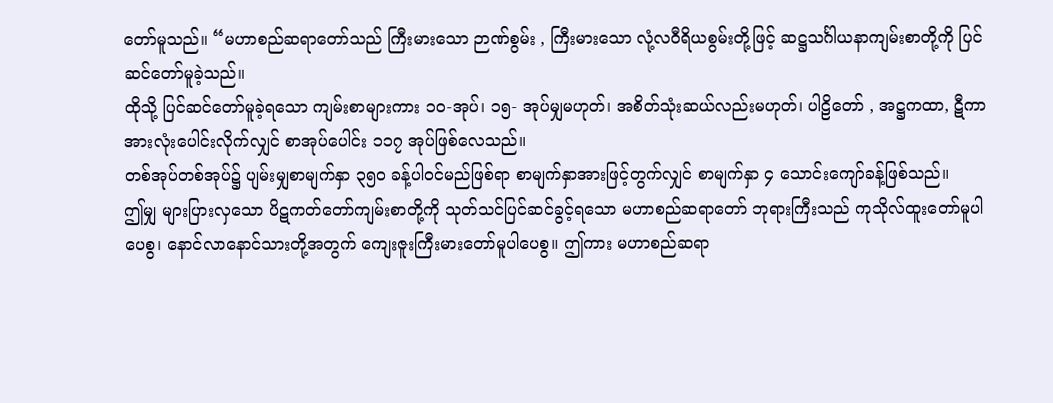တော်မူသည်။ “မဟာစည်ဆရာတော်သည် ကြီးမားသော ဉာဏ်စွမ်း , ကြီးမားသော လုံ့လဝီရိယစွမ်းတို့ဖြင့် ဆဋ္ဌသင်္ဂါယနာကျမ်းစာတို့ကို ပြင်ဆင်တော်မူခဲ့သည်။
ထိုသို့ ပြင်ဆင်တော်မူခဲ့ရသော ကျမ်းစာများကား ၁၀-အုပ်၊ ၁၅- အုပ်မျှမဟုတ်၊ အစိတ်သုံးဆယ်လည်းမဟုတ်၊ ပါဠိတော် , အဋ္ဌကထာ, ဋီကာ အားလုံးပေါင်းလိုက်လျှင် စာအုပ်ပေါင်း ၁၁၇ အုပ်ဖြစ်လေသည်။
တစ်အုပ်တစ်အုပ်၌ ပျမ်းမျှစာမျက်နှာ ၃၅၀ ခန့်ပါဝင်မည်ဖြစ်ရာ စာမျက်နှာအားဖြင့်တွက်လျှင် စာမျက်နှာ ၄ သောင်းကျော်ခန့်ဖြစ်သည်။
ဤမျှ များပြားလှသော ပိဋကတ်တော်ကျမ်းစာတို့ကို သုတ်သင်ပြင်ဆင်ခွင့်ရသော မဟာစည်ဆရာတော် ဘုရားကြီးသည် ကုသိုလ်ထူးတော်မူပါပေစွ၊ နောင်လာနောင်သားတို့အတွက် ကျေးဇူးကြီးမားတော်မူပါပေစွ။ ဤကား မဟာစည်ဆရာ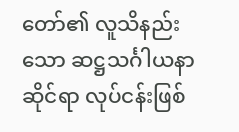တော်၏ လူသိနည်းသော ဆဋ္ဌသင်္ဂါယနာဆိုင်ရာ လုပ်ငန်းဖြစ်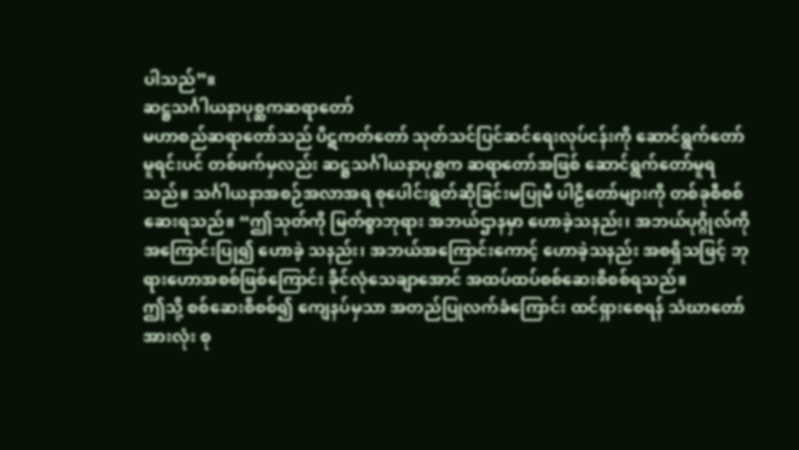ပါသည်”။
ဆဋ္ဌသင်္ဂါယနာပုစ္ဆကဆရာတော်
မဟာစည်ဆရာတော်သည် ပိဋကတ်တော် သုတ်သင်ပြင်ဆင်ရေးလုပ်ငန်းကို ဆောင်ရွက်တော်မူရင်းပင် တစ်ဖက်မှလည်း ဆဋ္ဌသင်္ဂါယနာပုစ္ဆက ဆရာတော်အဖြစ် ဆောင်ရွက်တော်မူရသည်။ သင်္ဂါယနာအစဉ်အလာအရ စုပေါင်းရွတ်ဆိုခြင်းမပြုမီ ပါဠိတော်များကို တစ်ခုစီစစ်ဆေးရသည်။ “ဤသုတ်ကို မြတ်စွာဘုရား အဘယ်ဌာနမှာ ဟောခဲ့သနည်း၊ အဘယ်ပုဂ္ဂိုလ်ကိုအကြောင်းပြု၍ ဟောခဲ့ သနည်း၊ အဘယ်အကြောင်းကောင့် ဟောခဲ့သနည်း အစရှိသဖြင့် ဘုရားဟောအစစ်ဖြစ်ကြောင်း ခိုင်လုံသေချာအောင် အထပ်ထပ်စစ်ဆေးစိစစ်ရသည်။
ဤသို့ စစ်ဆေးစိစစ်၍ ကျေနပ်မှသာ အတည်ပြုလက်ခံကြောင်း ထင်ရှားစေရန် သံဃာတော်အားလုံး စု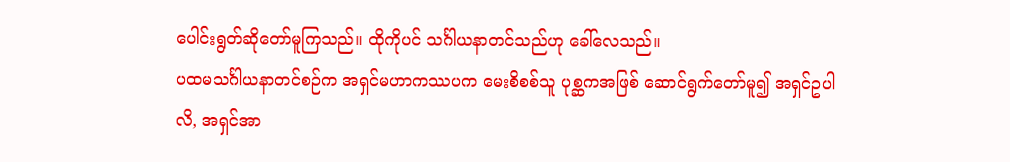ပေါင်းရွတ်ဆိုတော်မူကြသည်။ ထိုကိုပင် သင်္ဂါယနာတင်သည်ဟု ခေါ်လေသည်။
ပထမသင်္ဂါယနာတင်စဉ်က အရှင်မဟာကဿပက မေးစိစစ်သူ ပုစ္ဆကအဖြစ် ဆောင်ရွက်တော်မူ၍ အရှင်ဥပါလိ, အရှင်အာ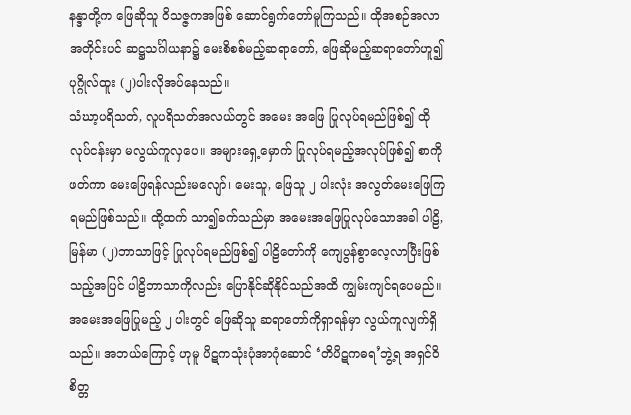နန္ဒာတို့က ဖြေဆိုသူ ဝိသဇ္ဇကအဖြစ် ဆောင်ရွက်တော်မူကြသည်။ ထိုအစဉ်အလာအတိုင်းပင် ဆဋ္ဌသင်္ဂါယနာ၌ မေးစိစစ်မည့်ဆရာတော်, ဖြေဆိုမည့်ဆရာတော်ဟူ၍ ပုဂ္ဂိုလ်ထူး (၂)ပါးလိုအပ်နေသည်။
သံဃာ့ပရိသတ်, လူပရိသတ်အလယ်တွင် အမေး အဖြေ ပြုလုပ်ရမည်ဖြစ်၍ ထိုလုပ်ငန်းမှာ မလွယ်ကူလှပေ။ အများရှေ့မှောက် ပြုလုပ်ရမည့်အလုပ်ဖြစ်၍ စာကိုဖတ်ကာ မေးဖြေရန်လည်းမလျော်၊ မေးသူ, ဖြေသူ ၂ ပါးလုံး အလွတ်မေးဖြေကြရမည်ဖြစ်သည်။ ထို့ထက် သာ၍ခက်သည်မှာ အမေးအဖြေပြုလုပ်သောအခါ ပါဠိ, မြန်မာ (၂)ဘာသာဖြင့် ပြုလုပ်ရမည်ဖြစ်၍ ပါဠိတော်ကို ကျေပွန်စွာလေ့လာပြီးဖြစ်သည့်အပြင် ပါဠိဘာသာကိုလည်း ပြောနိုင်ဆိုနိုင်သည်အထိ ကျွမ်းကျင်ရပေမည်။
အမေးအဖြေပြုမည့် ၂ ပါးတွင် ဖြေဆိုသူ ဆရာတော်ကိုရှာရန်မှာ လွယ်ကူလျက်ရှိသည်။ အဘယ်ကြောင့် ဟုမူ ပိဋကသုံးပုံအာဂုံဆောင် ‘တိပိဋကဓရ’ဘွဲ့ရ အရှင်ဝိစိတ္တ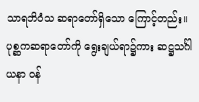သာရဘိဝံသ ဆရာတော်ရှိသော ကြောင့်တည်း။ ပုစ္ဆကဆရာတော်ကို ရွေးချယ်ရာ၌ကား ဆဋ္ဌသင်္ဂါယနာ ဝန်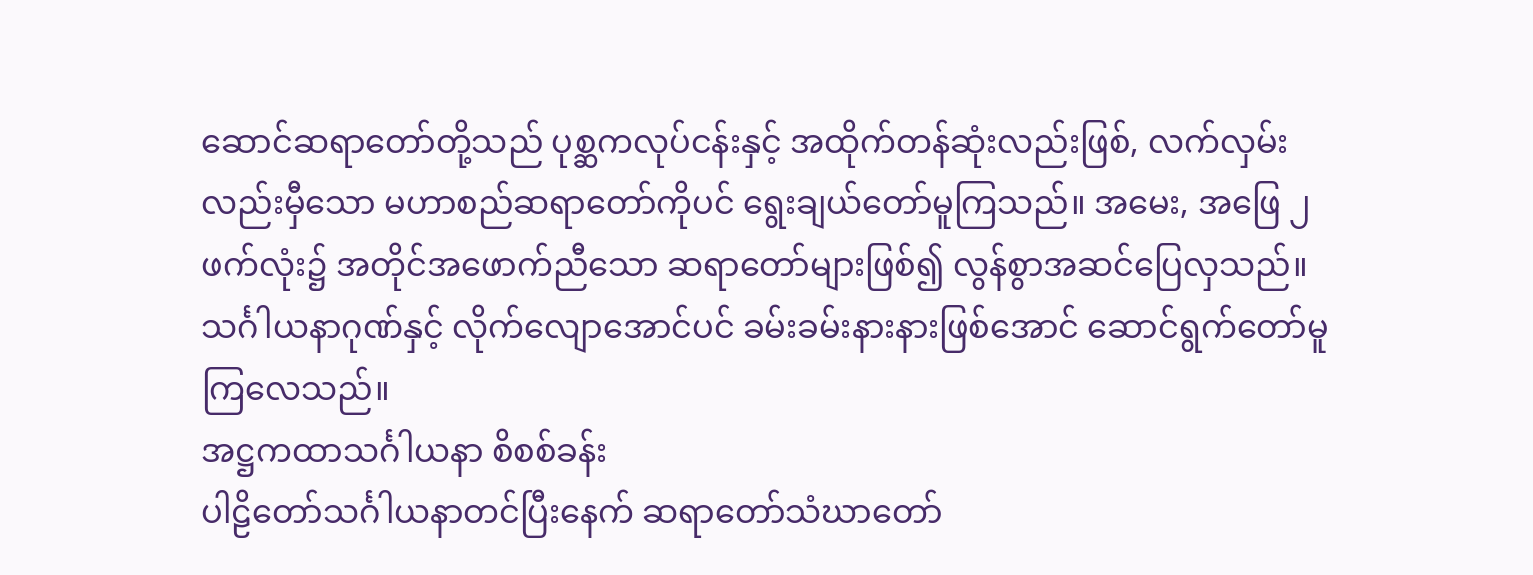ဆောင်ဆရာတော်တို့သည် ပုစ္ဆကလုပ်ငန်းနှင့် အထိုက်တန်ဆုံးလည်းဖြစ်, လက်လှမ်းလည်းမှီသော မဟာစည်ဆရာတော်ကိုပင် ရွေးချယ်တော်မူကြသည်။ အမေး, အဖြေ ၂ ဖက်လုံး၌ အတိုင်အဖောက်ညီသော ဆရာတော်များဖြစ်၍ လွန်စွာအဆင်ပြေလှသည်။ သင်္ဂါယနာဂုဏ်နှင့် လိုက်လျောအောင်ပင် ခမ်းခမ်းနားနားဖြစ်အောင် ဆောင်ရွက်တော်မူကြလေသည်။
အဋ္ဌကထာသင်္ဂါယနာ စိစစ်ခန်း
ပါဠိတော်သင်္ဂါယနာတင်ပြီးနေက် ဆရာတော်သံဃာတော်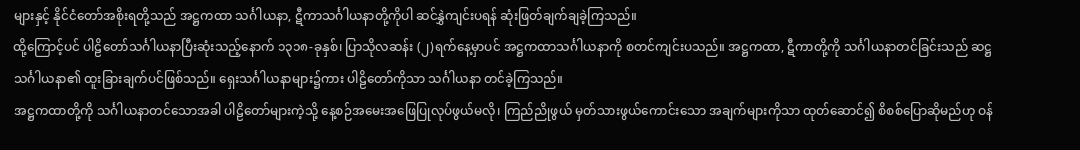များနှင့် နိုင်ငံတော်အစိုးရတို့သည် အဋ္ဌကထာ သင်္ဂါယနာ, ဋီကာသင်္ဂါယနာတို့ကိုပါ ဆင်နွှဲကျင်းပရန် ဆုံးဖြတ်ချက်ချခဲ့ကြသည်။
ထို့ကြောင့်ပင် ပါဠိတော်သင်္ဂါယနာပြီးဆုံးသည့်နောက် ၁၃၁၈-ခုနှစ်၊ ပြာသိုလဆန်း (၂)ရက်နေ့မှာပင် အဋ္ဌကထာသင်္ဂါယနာကို စတင်ကျင်းပသည်။ အဋ္ဌကထာ, ဋီကာတို့ကို သင်္ဂါယနာတင်ခြင်းသည် ဆဋ္ဌသင်္ဂါယနာ၏ ထူးခြားချက်ပင်ဖြစ်သည်။ ရှေးသင်္ဂါယနာများ၌ကား ပါဠိတော်ကိုသာ သင်္ဂါယနာ တင်ခဲ့ကြသည်။
အဋ္ဌကထာတို့ကို သင်္ဂါယနာတင်သောအခါ ပါဠိတော်များကဲ့သို့ နေ့စဉ်အမေးအဖြေပြုလုပ်ဖွယ်မလို၊ ကြည်ညိုဖွယ် မှတ်သားဖွယ်ကောင်းသော အချက်များကိုသာ ထုတ်ဆောင်၍ စိစစ်ပြောဆိုမည်ဟု ဝန်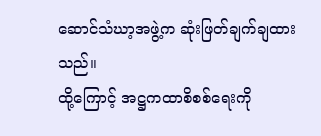ဆောင်သံဃာ့အဖွဲ့က ဆုံးဖြတ်ချက်ချထားသည်။
ထို့ကြောင့် အဋ္ဌကထာစိစစ်ရေးကို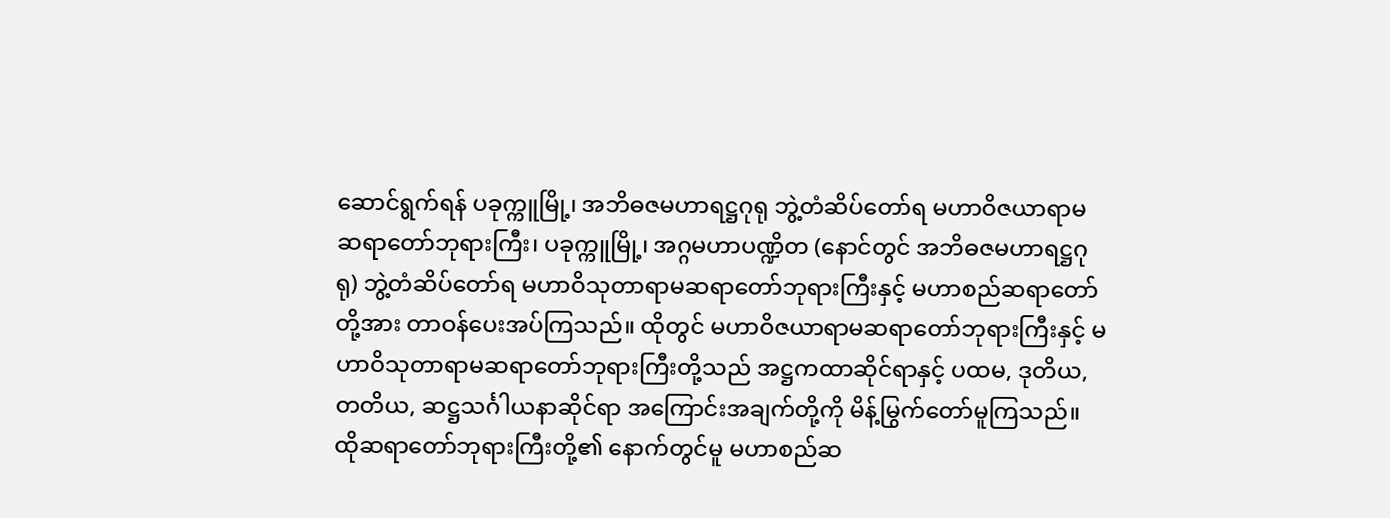ဆောင်ရွက်ရန် ပခုက္ကူမြို့၊ အဘိဓဇမဟာရဋ္ဌဂုရု ဘွဲ့တံဆိပ်တော်ရ မဟာဝိဇယာရာမဆရာတော်ဘုရားကြီး၊ ပခုက္ကူမြို့၊ အဂ္ဂမဟာပဏ္ဍိတ (နောင်တွင် အဘိဓဇမဟာရဋ္ဌဂုရု) ဘွဲ့တံဆိပ်တော်ရ မဟာဝိသုတာရာမဆရာတော်ဘုရားကြီးနှင့် မဟာစည်ဆရာတော်တို့အား တာဝန်ပေးအပ်ကြသည်။ ထိုတွင် မဟာဝိဇယာရာမဆရာတော်ဘုရားကြီးနှင့် မဟာဝိသုတာရာမဆရာတော်ဘုရားကြီးတို့သည် အဋ္ဌကထာဆိုင်ရာနှင့် ပထမ, ဒုတိယ, တတိယ, ဆဋ္ဌသင်္ဂါယနာဆိုင်ရာ အကြောင်းအချက်တို့ကို မိန့်မြွက်တော်မူကြသည်။ ထိုဆရာတော်ဘုရားကြီးတို့၏ နောက်တွင်မူ မဟာစည်ဆ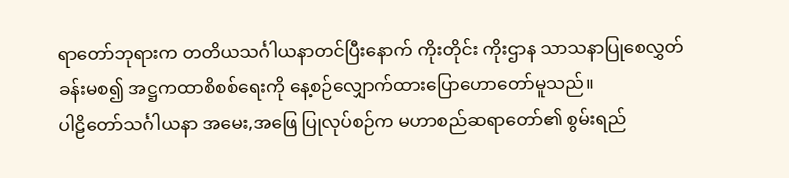ရာတော်ဘုရားက တတိယသင်္ဂါယနာတင်ပြီးနောက် ကိုးတိုင်း ကိုးဌာန သာသနာပြုစေလွှတ်ခန်းမစ၍ အဋ္ဌကထာစိစစ်ရေးကို နေ့စဉ်လျှောက်ထားပြောဟောတော်မူသည်။
ပါဠိတော်သင်္ဂါယနာ အမေး,အဖြေ ပြုလုပ်စဉ်က မဟာစည်ဆရာတော်၏ စွမ်းရည်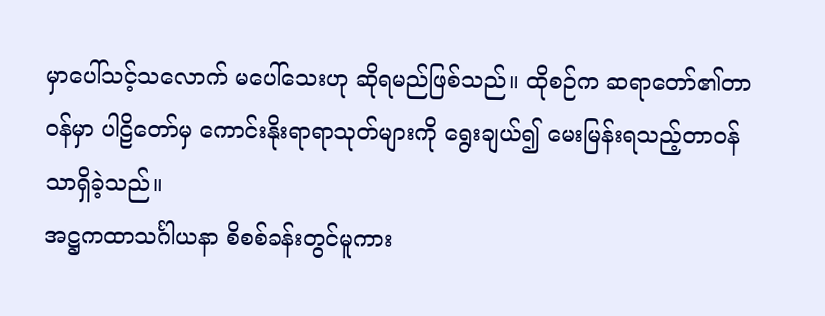မှာပေါ်သင့်သလောက် မပေါ်သေးဟု ဆိုရမည်ဖြစ်သည်။ ထိုစဉ်က ဆရာတော်၏တာဝန်မှာ ပါဠိတော်မှ ကောင်းနိုးရာရာသုတ်များကို ရွေးချယ်၍ မေးမြန်းရသည့်တာဝန်သာရှိခဲ့သည်။
အဋ္ဌကထာသင်္ဂါယနာ စိစစ်ခန်းတွင်မူကား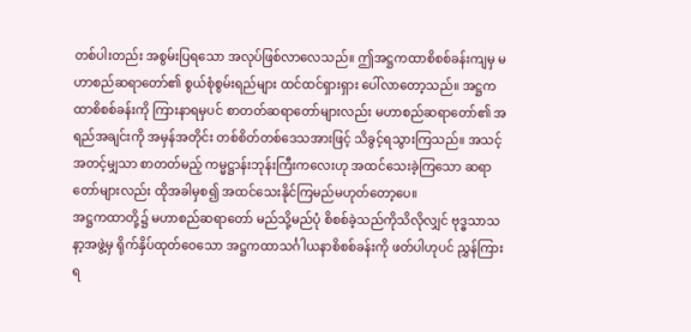တစ်ပါးတည်း အစွမ်းပြရသော အလုပ်ဖြစ်လာလေသည်။ ဤအဋ္ဌကထာစိစစ်ခန်းကျမှ မဟာစည်ဆရာတော်၏ စွယ်စုံစွမ်းရည်များ ထင်ထင်ရှားရှား ပေါ်လာတော့သည်။ အဋ္ဌကထာစိစစ်ခန်းကို ကြားနာရမှပင် စာတတ်ဆရာတော်များလည်း မဟာစည်ဆရာတော်၏ အရည်အချင်းကို အမှန်အတိုင်း တစ်စိတ်တစ်ဒေသအားဖြင့် သိခွင့်ရသွားကြသည်။ အသင့်အတင့်မျှသာ စာတတ်မည့် ကမ္မဋ္ဌာန်းဘုန်းကြီးကလေးဟု အထင်သေးခဲ့ကြသော ဆရာတော်များလည်း ထိုအခါမှစ၍ အထင်သေးနိုင်ကြမည်မဟုတ်တော့ပေ။
အဋ္ဌကထာတို့၌ မဟာစည်ဆရာတော် မည်သို့မည်ပုံ စိစစ်ခဲ့သည်ကိုသိလိုလျှင် ဗုဒ္ဓသာသနာ့အဖွဲ့မှ ရိုက်နှိပ်ထုတ်ဝေသော အဋ္ဌကထာသင်္ဂါယနာစိစစ်ခန်းကို ဖတ်ပါဟုပင် ညွှန်ကြားရ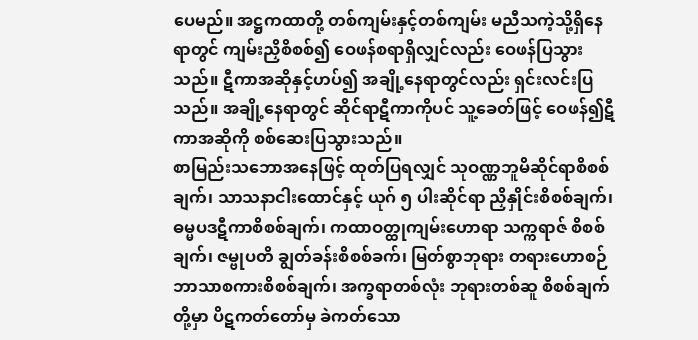ပေမည်။ အဋ္ဌကထာတို့ တစ်ကျမ်းနှင့်တစ်ကျမ်း မညီသကဲ့သို့ရှိနေရာတွင် ကျမ်းညှိစိစစ်၍ ဝေဖန်စရာရှိလျှင်လည်း ဝေဖန်ပြသွားသည်။ ဋီကာအဆိုနှင့်ဟပ်၍ အချို့နေရာတွင်လည်း ရှင်းလင်းပြသည်။ အချို့နေရာတွင် ဆိုင်ရာဋီကာကိုပင် သူ့ခေတ်ဖြင့် ဝေဖန်၍ဋီကာအဆိုကို စစ်ဆေးပြသွားသည်။
စာမြည်းသဘောအနေဖြင့် ထုတ်ပြရလျှင် သုဝဏ္ဏဘူမိဆိုင်ရာစိစစ်ချက်၊ သာသနာငါးထောင်နှင့် ယုဂ် ၅ ပါးဆိုင်ရာ ညှိနှိုင်းစိစစ်ချက်၊ ဓမ္မပဒဋီကာစိစစ်ချက်၊ ကထာဝတ္ထုကျမ်းဟောရာ သက္ကရာဇ် စိစစ်ချက်၊ ဇမ္ဗုပတိ ချွတ်ခန်းစိစစ်ခက်၊ မြတ်စွာဘုရား တရားဟောစဉ် ဘာသာစကားစိစစ်ချက်၊ အက္ခရာတစ်လုံး ဘုရားတစ်ဆူ စိစစ်ချက်တို့မှာ ပိဋကတ်တော်မှ ခဲကတ်သော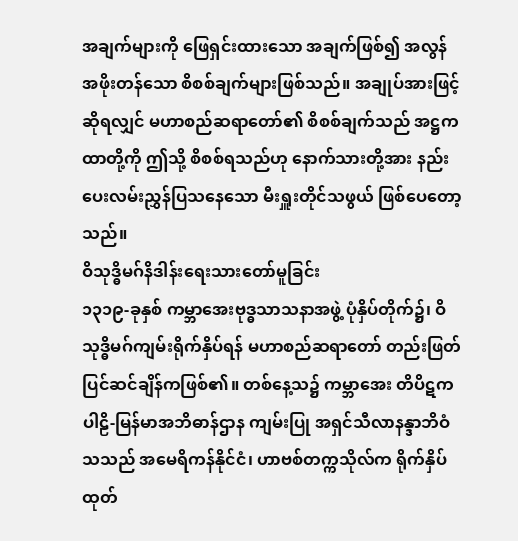အချက်များကို ဖြေရှင်းထားသော အချက်ဖြစ်၍ အလွန်အဖိုးတန်သော စိစစ်ချက်များဖြစ်သည်။ အချုပ်အားဖြင့်ဆိုရလျှင် မဟာစည်ဆရာတော်၏ စိစစ်ချက်သည် အဋ္ဌကထာတို့ကို ဤသို့ စိစစ်ရသည်ဟု နောက်သားတို့အား နည်းပေးလမ်းညွှန်ပြသနေသော မီးရှူးတိုင်သဖွယ် ဖြစ်ပေတော့သည်။
ဝိသုဒ္ဓိမဂ်နိဒါန်းရေးသားတော်မူခြင်း
၁၃၁၉-ခုနှစ် ကမ္ဘာအေးဗုဒ္ဓသာသနာအဖွဲ့ ပုံနှိပ်တိုက်၌၊ ဝိသုဒ္ဓိမဂ်ကျမ်းရိုက်နှိပ်ရန် မဟာစည်ဆရာတော် တည်းဖြတ်ပြင်ဆင်ချိန်ကဖြစ်၏။ တစ်နေ့သ၌ ကမ္ဘာအေး တိပိဋကပါဠိ-မြန်မာအဘိဓာန်ဌာန ကျမ်းပြု အရှင်သီလာနန္ဒာဘိဝံသသည် အမေရိကန်နိုင်ငံ၊ ဟာဗစ်တက္ကသိုလ်က ရိုက်နှိပ်ထုတ်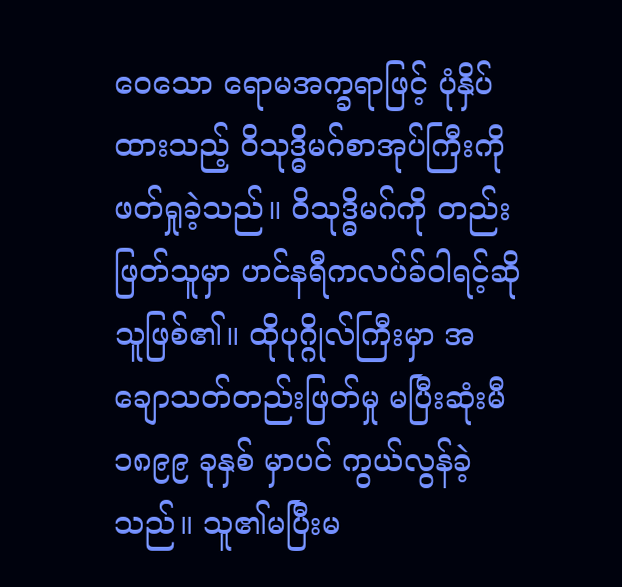ဝေသော ရောမအက္ခရာဖြင့် ပုံနှိပ်ထားသည့် ဝိသုဒ္ဓိမဂ်စာအုပ်ကြီးကို ဖတ်ရှုခဲ့သည်။ ဝိသုဒ္ဓိမဂ်ကို တည်းဖြတ်သူမှာ ဟင်နရီကလပ်ခ်ဝါရင့်ဆိုသူဖြစ်၏။ ထိုပုဂ္ဂိုလ်ကြီးမှာ အချောသတ်တည်းဖြတ်မှု မပြီးဆုံးမီ ၁၈၉၉ ခုနှစ် မှာပင် ကွယ်လွန်ခဲ့သည်။ သူ၏မပြီးမ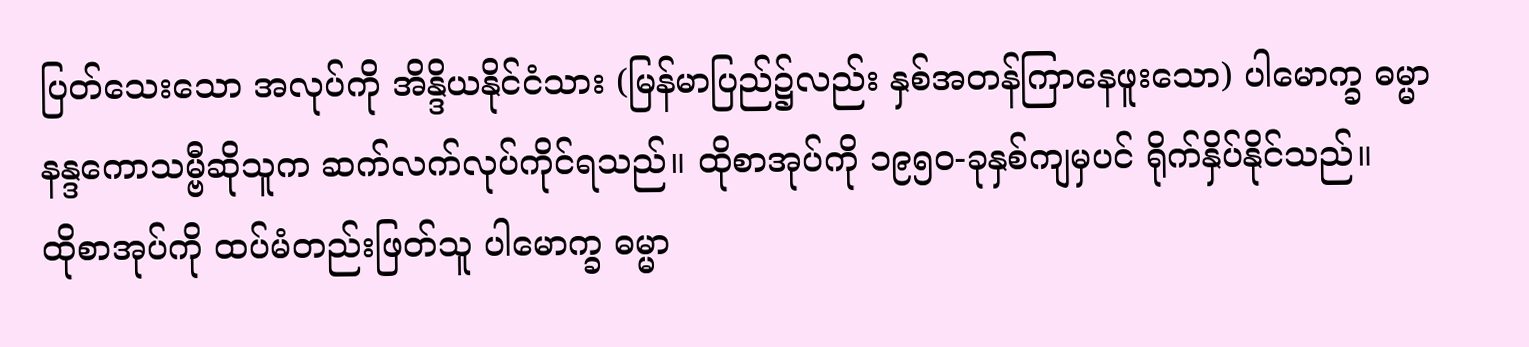ပြတ်သေးသော အလုပ်ကို အိန္ဒိယနိုင်ငံသား (မြန်မာပြည်၌လည်း နှစ်အတန်ကြာနေဖူးသော) ပါမောက္ခ ဓမ္မာနန္ဒကောသမ္ဗီဆိုသူက ဆက်လက်လုပ်ကိုင်ရသည်။ ထိုစာအုပ်ကို ၁၉၅၀-ခုနှစ်ကျမှပင် ရိုက်နှိပ်နိုင်သည်။
ထိုစာအုပ်ကို ထပ်မံတည်းဖြတ်သူ ပါမောက္ခ ဓမ္မာ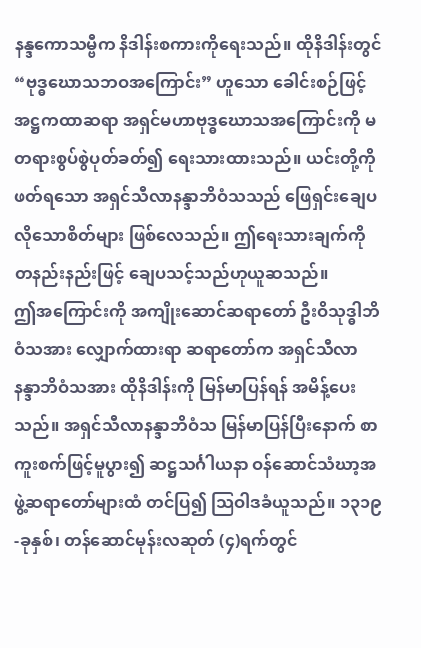နန္ဒကောသမ္ဗီက နိဒါန်းစကားကိုရေးသည်။ ထိုနိဒါန်းတွင် “ဗုဒ္ဓဃောသဘဝအကြောင်း” ဟူသော ခေါင်းစဉ်ဖြင့် အဋ္ဌကထာဆရာ အရှင်မဟာဗုဒ္ဓဃောသအကြောင်းကို မတရားစွပ်စွဲပုတ်ခတ်၍ ရေးသားထားသည်။ ယင်းတို့ကို ဖတ်ရသော အရှင်သီလာနန္ဒာဘိဝံသသည် ဖြေရှင်းချေပလိုသောစိတ်များ ဖြစ်လေသည်။ ဤရေးသားချက်ကို တနည်းနည်းဖြင့် ချေပသင့်သည်ဟုယူဆသည်။
ဤအကြောင်းကို အကျိုးဆောင်ဆရာတော် ဦးဝိသုဒ္ဓါဘိဝံသအား လျှောက်ထားရာ ဆရာတော်က အရှင်သီလာနန္ဒာဘိဝံသအား ထိုနိဒါန်းကို မြန်မာပြန်ရန် အမိန့်ပေးသည်။ အရှင်သီလာနန္ဒာဘိဝံသ မြန်မာပြန်ပြီးနောက် စာကူးစက်ဖြင့်မူပွား၍ ဆဋ္ဌသင်္ဂါယနာ ဝန်ဆောင်သံဃာ့အဖွဲ့ဆရာတော်များထံ တင်ပြ၍ သြဝါဒခံယူသည်။ ၁၃၁၉-ခုနှစ်၊ တန်ဆောင်မုန်းလဆုတ် (၄)ရက်တွင်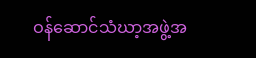ဝန်ဆောင်သံဃာ့အဖွဲ့အ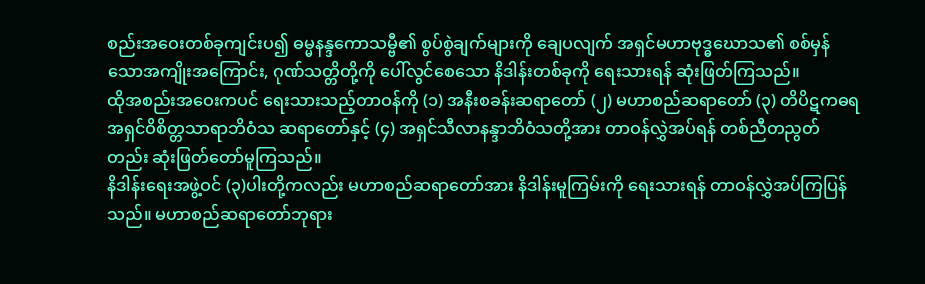စည်းအဝေးတစ်ခုကျင်းပ၍ ဓမ္မနန္ဒကောသမ္ဗီ၏ စွပ်စွဲချက်များကို ချေပလျက် အရှင်မဟာဗုဒ္ဓဃောသ၏ စစ်မှန်သောအကျိုးအကြောင်း, ဂုဏ်သတ္တိတို့ကို ပေါ်လွင်စေသော နိဒါန်းတစ်ခုကို ရေးသားရန် ဆုံးဖြတ်ကြသည်။
ထိုအစည်းအဝေးကပင် ရေးသားသည့်တာဝန်ကို (၁) အနီးစခန်းဆရာတော် (၂) မဟာစည်ဆရာတော် (၃) တိပိဋကဓရ အရှင်ဝိစိတ္တသာရာဘိဝံသ ဆရာတော်နှင့် (၄) အရှင်သီလာနန္ဒာဘိဝံသတို့အား တာဝန်လွှဲအပ်ရန် တစ်ညီတညွတ်တည်း ဆုံးဖြတ်တော်မူကြသည်။
နိဒါန်းရေးအဖွဲ့ဝင် (၃)ပါးတို့ကလည်း မဟာစည်ဆရာတော်အား နိဒါန်းမူကြမ်းကို ရေးသားရန် တာဝန်လွှဲအပ်ကြပြန်သည်။ မဟာစည်ဆရာတော်ဘုရား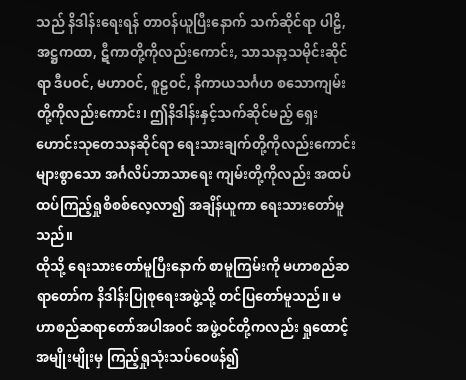သည် နိဒါန်းရေးရန် တာဝန်ယူပြီးနောက် သက်ဆိုင်ရာ ပါဠိ, အဋ္ဌကထာ, ဋီကာတို့ကိုလည်းကောင်း, သာသနာ့သမိုင်းဆိုင်ရာ ဒီပဝင်, မဟာဝင်, စူဠဝင်, နိကာယသင်္ဂဟ စသောကျမ်းတို့ကိုလည်းကောင်း၊ ဤနိဒါန်းနှင့်သက်ဆိုင်မည့် ရှေးဟောင်းသုတေသနဆိုင်ရာ ရေးသားချက်တို့ကိုလည်းကောင်း များစွာသော အင်္ဂလိပ်ဘာသာရေး ကျမ်းတို့ကိုလည်း အထပ်ထပ်ကြည့်ရှုစိစစ်လေ့လာ၍ အချိန်ယူကာ ရေးသားတော်မူသည်။
ထိုသို့ ရေးသားတော်မူပြီးနောက် စာမူကြမ်းကို မဟာစည်ဆရာတော်က နိဒါန်းပြုစုရေးအဖွဲ့သို့ တင်ပြတော်မူသည်။ မဟာစည်ဆရာတော်အပါအဝင် အဖွဲ့ဝင်တို့ကလည်း ရှုထောင့်အမျိုးမျိုးမှ ကြည့်ရှုသုံးသပ်ဝေဖန်၍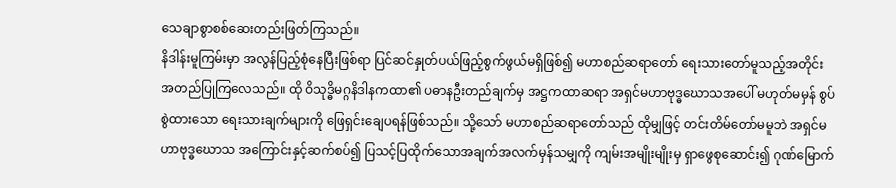သေချာစွာစစ်ဆေးတည်းဖြတ်ကြသည်။
နိဒါန်းမူကြမ်းမှာ အလွန်ပြည့်စုံနေပြီးဖြစ်ရာ ပြင်ဆင်နှုတ်ပယ်ဖြည့်စွက်ဖွယ်မရှိဖြစ်၍ မဟာစည်ဆရာတော် ရေးသားတော်မူသည့်အတိုင်း အတည်ပြုကြလေသည်။ ထို ဝိသုဒ္ဓိမဂ္ဂနိဒါနကထာ၏ ပဓာနဦးတည်ချက်မှ အဋ္ဌကထာဆရာ အရှင်မဟာဗုဒ္ဓဃောသအပေါ် မဟုတ်မမှန် စွပ်စွဲထားသော ရေးသားချက်များကို ဖြေရှင်းချေပရန်ဖြစ်သည်။ သို့သော် မဟာစည်ဆရာတော်သည် ထိုမျှဖြင့် တင်းတိမ်တော်မမူဘဲ အရှင်မဟာဗုဒ္ဓဃောသ အကြောင်းနှင့်ဆက်စပ်၍ ပြသင့်ပြထိုက်သောအချက်အလက်မှန်သမျှကို ကျမ်းအမျိုးမျိုးမှ ရှာဖွေစုဆောင်း၍ ဂုဏ်မြောက်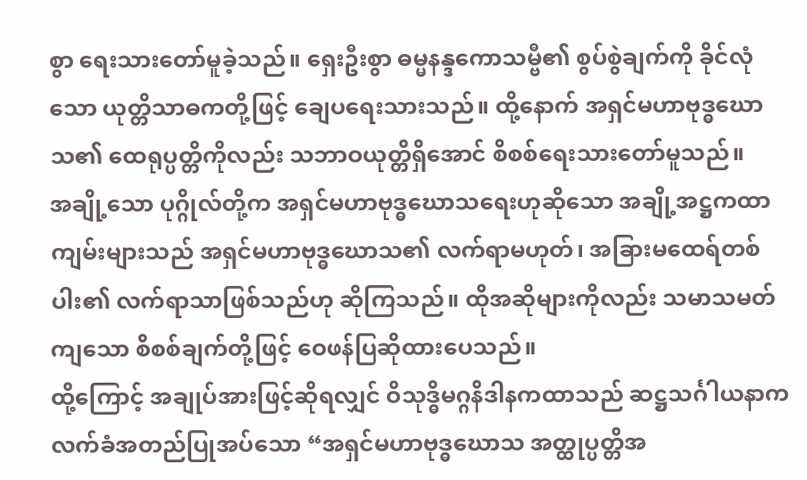စွာ ရေးသားတော်မူခဲ့သည်။ ရှေးဦးစွာ ဓမ္မနန္ဒကောသမ္ဗီ၏ စွပ်စွဲချက်ကို ခိုင်လုံသော ယုတ္တိသာဓကတို့ဖြင့် ချေပရေးသားသည်။ ထို့နောက် အရှင်မဟာဗုဒ္ဓဃောသ၏ ထေရုပ္ပတ္တိကိုလည်း သဘာဝယုတ္တိရှိအောင် စိစစ်ရေးသားတော်မူသည်။
အချို့သော ပုဂ္ဂိုလ်တို့က အရှင်မဟာဗုဒ္ဓဃောသရေးဟုဆိုသော အချို့အဋ္ဌကထာကျမ်းများသည် အရှင်မဟာဗုဒ္ဓဃောသ၏ လက်ရာမဟုတ်၊ အခြားမထေရ်တစ်ပါး၏ လက်ရာသာဖြစ်သည်ဟု ဆိုကြသည်။ ထိုအဆိုများကိုလည်း သမာသမတ်ကျသော စိစစ်ချက်တို့ဖြင့် ဝေဖန်ပြဆိုထားပေသည်။
ထို့ကြောင့် အချုပ်အားဖြင့်ဆိုရလျှင် ဝိသုဒ္ဓိမဂ္ဂနိဒါနကထာသည် ဆဋ္ဌသင်္ဂါယနာက လက်ခံအတည်ပြုအပ်သော “အရှင်မဟာဗုဒ္ဓဃောသ အတ္ထုပ္ပတ္တိအ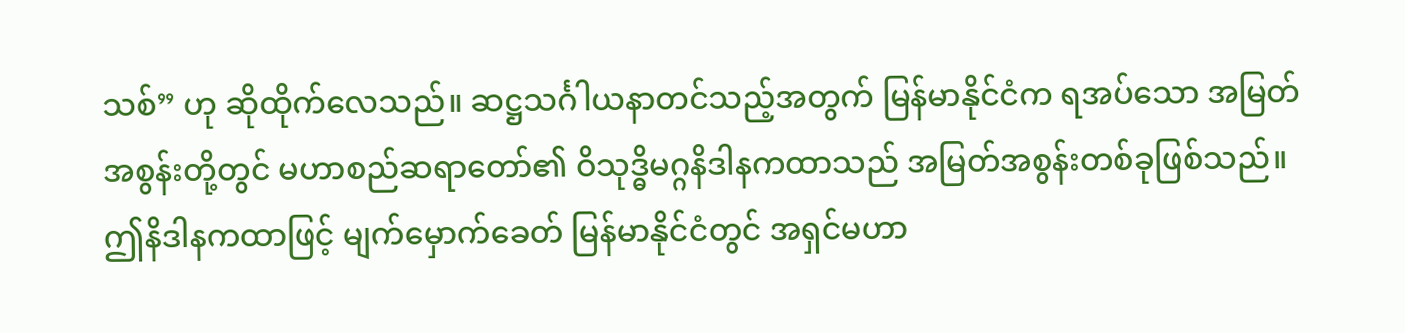သစ်” ဟု ဆိုထိုက်လေသည်။ ဆဋ္ဌသင်္ဂါယနာတင်သည့်အတွက် မြန်မာနိုင်ငံက ရအပ်သော အမြတ်အစွန်းတို့တွင် မဟာစည်ဆရာတော်၏ ဝိသုဒ္ဓိမဂ္ဂနိဒါနကထာသည် အမြတ်အစွန်းတစ်ခုဖြစ်သည်။ ဤနိဒါနကထာဖြင့် မျက်မှောက်ခေတ် မြန်မာနိုင်ငံတွင် အရှင်မဟာ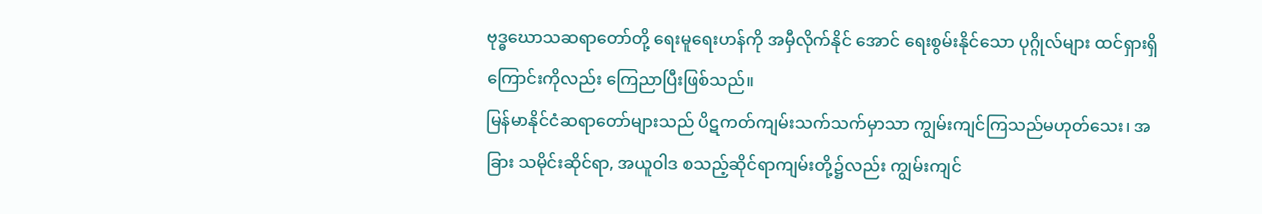ဗုဒ္ဓဃောသဆရာတော်တို့ ရေးမူရေးဟန်ကို အမှီလိုက်နိုင် အောင် ရေးစွမ်းနိုင်သော ပုဂ္ဂိုလ်များ ထင်ရှားရှိကြောင်းကိုလည်း ကြေညာပြီးဖြစ်သည်။
မြန်မာနိုင်ငံဆရာတော်များသည် ပိဋကတ်ကျမ်းသက်သက်မှာသာ ကျွမ်းကျင်ကြသည်မဟုတ်သေး၊ အခြား သမိုင်းဆိုင်ရာ, အယူဝါဒ စသည့်ဆိုင်ရာကျမ်းတို့၌လည်း ကျွမ်းကျင်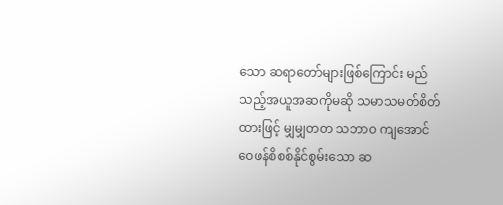သော ဆရာတော်များဖြစ်ကြောင်း မည်သည့်အယူအဆကိုမဆို သမာသမတ်စိတ်ထားဖြင့် မျှမျှတတ သဘာဝ ကျအောင် ဝေဖန်စိစစ်နိုင်စွမ်းသော ဆ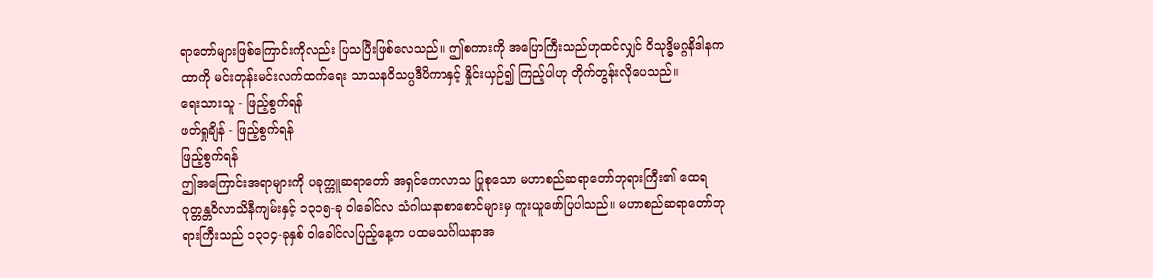ရာတော်များဖြစ်ကြောင်းကိုလည်း ပြသပြီးဖြစ်လေသည်။ ဤစကားကို အပြောကြီးသည်ဟုထင်လျှင် ဝိသုဒ္ဓိမဂ္ဂနိဒါနကထာကို မင်းတုန်းမင်းလက်ထက်ရေး သာသနဝိသပ္ပဒီပိကာနှင့် နှိုင်းယှဉ်၍ ကြည့်ပါဟု တိုက်တွန်းလိုပေသည်။
ရေးသားသူ - ဖြည့်စွက်ရန်
ဖတ်ရှုချိန် - ဖြည့်စွက်ရန်
ဖြည့်စွက်ရန်
ဤအကြောင်းအရာများကို ပခုက္ကူဆရာတော် အရှင်ကေလာသ ပြုစုသော မဟာစည်ဆရာတော်ဘုရားကြီး၏ ထေရဝုတ္တန္တဝိလာသိနီကျမ်းနှင့် ၁၃၁၅-ခု ဝါခေါင်လ သံဂါယနာစာစောင်များမှ ကူးယူဖော်ပြပါသည်။ မဟာစည်ဆရာတော်ဘုရားကြီးသည် ၁၃၁၄-ခုနှစ် ဝါခေါင်လပြည့်နေ့က ပထမသင်္ဂါယနာအ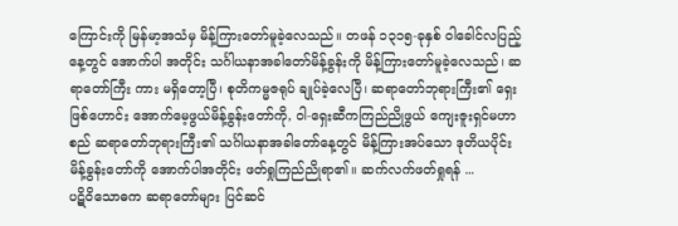ကြောင်းကို မြန်မာ့အသံမှ မိန့်ကြားတော်မူခဲ့လေသည်။ တဖန် ၁၃၁၅-ခုနှစ် ဝါခေါင်လပြည့်နေ့တွင် အောက်ပါ အတိုင်း သင်္ဂါယနာအခါတော်မိန့်ခွန်းကို မိန့်ကြားတော်မူခဲ့လေသည်၊ ဆရာတော်ကြီး ကား မရှိတော့ပြီ၊ စုတိကမ္မဇရုပ် ချုပ်ခဲ့လေပြီ၊ ဆရာတော်ဘုရားကြီး၏ ရှေးဖြစ်ဟောင်း အောက်မေ့ဖွယ်မိန့်ခွန်းတော်ကို, ဝါ-ရှေးဆီကကြည်ညိုဖွယ် ကျေးဇူးရှင်မဟာစည် ဆရာတော်ဘုရားကြီး၏ သင်္ဂါယနာအခါတော်နေ့တွင် မိန့်ကြားအပ်သော ဒုတိယပိုင်း မိန့်ခွန်းတော်ကို အောက်ပါအတိုင်း ဖတ်ရှုကြည်ညိုရာ၏။ ဆက်လက်ဖတ်ရှုရန် ...
ပဋိဝိသောဓက ဆရာတော်များ ပြင်ဆင်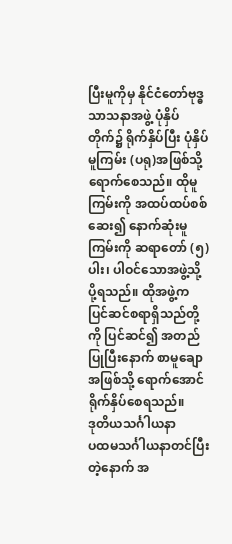ပြီးမူကိုမှ နိုင်ငံတော်ဗုဒ္ဓသာသနာအဖွဲ့ ပုံနှိပ်တိုက်၌ ရိုက်နှိပ်ပြီး ပုံနှိပ်မူကြမ်း (ပရု)အဖြစ်သို့ ရောက်စေသည်။ ထိုမူကြမ်းကို အထပ်ထပ်စစ်ဆေး၍ နောက်ဆုံးမူကြမ်းကို ဆရာတော် (၅)ပါး၊ ပါဝင်သောအဖွဲ့သို့ ပို့ရသည်။ ထိုအဖွဲ့က ပြင်ဆင်စရာရှိသည်တို့ကို ပြင်ဆင်၍ အတည်ပြုပြီးနောက် စာမူချောအဖြစ်သို့ ရောက်အောင် ရိုက်နှိပ်စေရသည်။
ဒုတိယသင်္ဂါယနာ
ပထမသင်္ဂါယနာတင်ပြီးတဲ့နောက် အ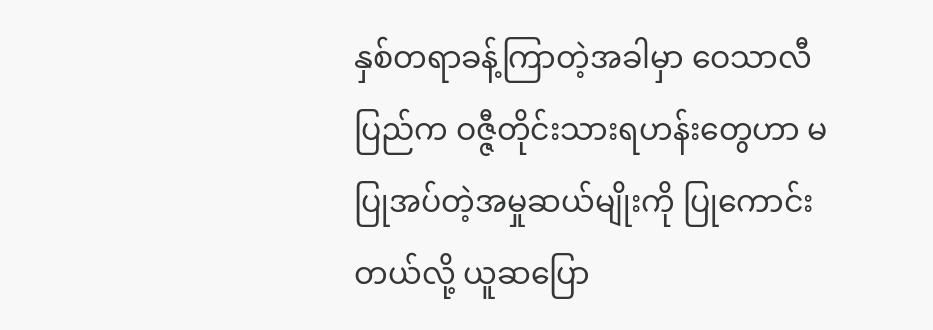နှစ်တရာခန့်ကြာတဲ့အခါမှာ ဝေသာလီ ပြည်က ဝဇ္ဇီတိုင်းသားရဟန်းတွေဟာ မပြုအပ်တဲ့အမှုဆယ်မျိုးကို ပြုကောင်းတယ်လို့ ယူဆပြော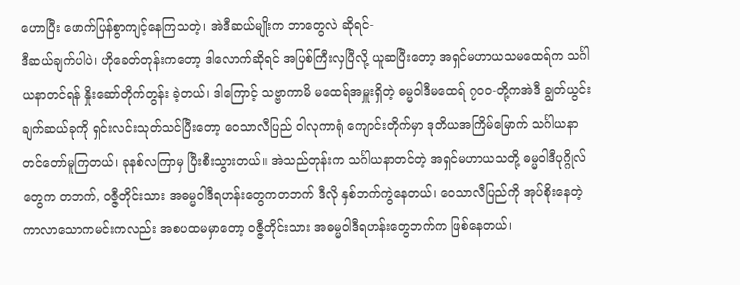ဟောပြီး ဖောက်ပြန်စွာကျင့်နေကြသတဲ့၊ အဲဒီဆယ်မျိုးက ဘာတွေလဲ ဆိုရင်-
ဒီဆယ်ချက်ပါပဲ၊ ဟိုခေတ်တုန်းကတော့ ဒါလောက်ဆိုရင် အပြစ်ကြီးလှပြီလို့ ယူဆပြီးတော့ အရှင်မဟာယသမထေရ်က သင်္ဂါယနာတင်ရန် နှိုးဆော်တိုက်တွန်း ခဲ့တယ်၊ ဒါကြောင့် သဗ္ဗာကာမိ မထေရ်အမှူးရှိတဲ့ ဓမ္မဝါဒီမထေရ် ၇၀ဝ-တို့ကအဲဒီ ချွတ်ယွင်းချက်ဆယ်ခုကို ရှင်းလင်းသုတ်သင်ပြီးတော့ ဝေသာလီပြည် ဝါလုကာရုံ ကျောင်းတိုက်မှာ ဒုတိယအကြိမ်မြောက် သင်္ဂါယနာတင်တော်မူကြတယ်၊ ခုနစ်လကြာမှ ပြီးစီးသွားတယ်။ အဲသည်တုန်းက သင်္ဂါယနာတင်တဲ့ အရှင်မဟာယသတို့ ဓမ္မဝါဒီပုဂ္ဂိုလ်တွေက တဘက်, ဝဇ္ဇီတိုင်းသား အဓမ္မဝါဒီရဟန်းတွေကတဘက် ဒီလို နှစ်ဘက်ကွဲနေတယ်၊ ဝေသာလီပြည်ကို အုပ်စိုးနေတဲ့ ကာလာသောကမင်းကလည်း အစပထမမှာတော့ ဝဇ္ဇီတိုင်းသား အဓမ္မဝါဒီရဟန်းတွေဘက်က ဖြစ်နေတယ်၊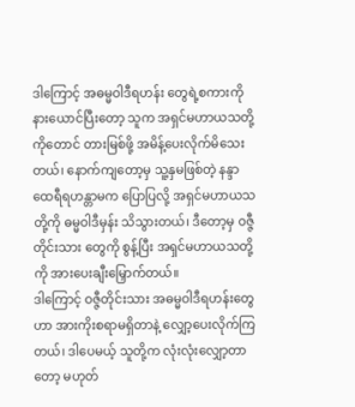ဒါကြောင့် အဓမ္မဝါဒီရဟန်း တွေရဲ့စကားကို နားယောင်ပြီးတော့ သူက အရှင်မဟာယသတို့ကိုတောင် တားမြစ်ဖို့ အမိန့်ပေးလိုက်မိသေးတယ်၊ နောက်ကျတော့မှ သူ့နှမဖြစ်တဲ့ နန္ဒာထေရီရဟန္တာမက ပြောပြလို့ အရှင်မဟာယသတို့ကို ဓမ္မဝါဒီမှန်း သိသွားတယ်၊ ဒီတော့မှ ဝဇ္ဇီတိုင်းသား တွေကို စွန့်ပြီး အရှင်မဟာယသတို့ကို အားပေးချီးမြှောက်တယ်။
ဒါကြောင့် ဝဇ္ဇီတိုင်းသား အဓမ္မဝါဒီရဟန်းတွေဟာ အားကိုးစရာမရှိတာနဲ့ လျှော့ပေးလိုက်ကြတယ်၊ ဒါပေမယ့် သူတို့က လုံးလုံးလျှော့တာတော့ မဟုတ်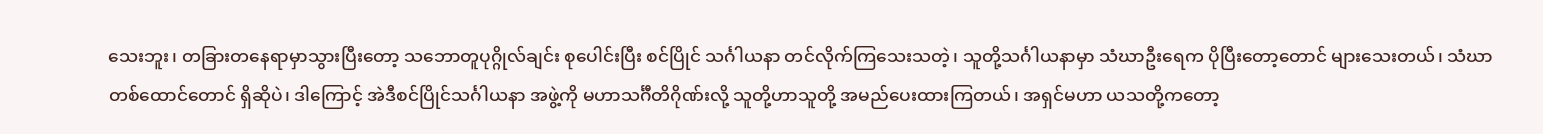သေးဘူး၊ တခြားတနေရာမှာသွားပြီးတော့ သဘောတူပုဂ္ဂိုလ်ချင်း စုပေါင်းပြီး စင်ပြိုင် သင်္ဂါယနာ တင်လိုက်ကြသေးသတဲ့၊ သူတို့သင်္ဂါယနာမှာ သံဃာဦးရေက ပိုပြီးတော့တောင် များသေးတယ်၊ သံဃာတစ်ထောင်တောင် ရှိဆိုပဲ၊ ဒါကြောင့် အဲဒီစင်ပြိုင်သင်္ဂါယနာ အဖွဲ့ကို မဟာသင်္ဂီတိဂိုဏ်းလို့ သူတို့ဟာသူတို့ အမည်ပေးထားကြတယ်၊ အရှင်မဟာ ယသတို့ကတော့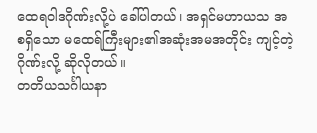ထေရဝါဒဂိုဏ်းလို့ပဲ ခေါ်ပါတယ်၊ အရှင်မဟာယသ အစရှိသော မထေရ်ကြီးများ၏အဆုံးအမအတိုင်း ကျင့်တဲ့ဂိုဏ်းလို့ ဆိုလိုတယ်။
တတိယသင်္ဂါယနာ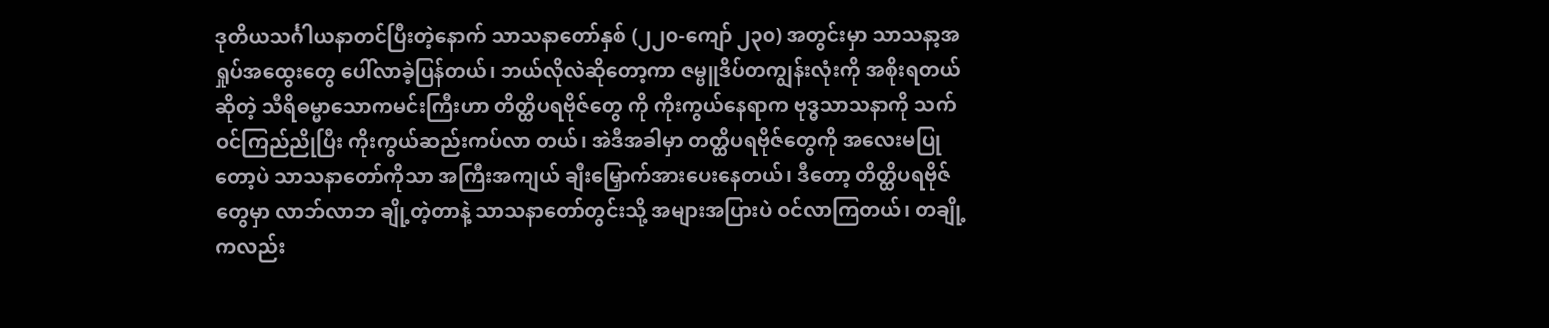ဒုတိယသင်္ဂါယနာတင်ပြီးတဲ့နောက် သာသနာတော်နှစ် (၂၂၀-ကျော် ၂၃၀) အတွင်းမှာ သာသနာ့အရှုပ်အထွေးတွေ ပေါ်လာခဲ့ပြန်တယ်၊ ဘယ်လိုလဲဆိုတော့ကာ ဇမ္ဗူဒိပ်တကျွန်းလုံးကို အစိုးရတယ်ဆိုတဲ့ သီရိဓမ္မာသောကမင်းကြီးဟာ တိတ္ထိပရဗိုဇ်တွေ ကို ကိုးကွယ်နေရာက ဗုဒ္ဓသာသနာကို သက်ဝင်ကြည်ညိုပြီး ကိုးကွယ်ဆည်းကပ်လာ တယ်၊ အဲဒီအခါမှာ တတ္ထိပရဗိုဇ်တွေကို အလေးမပြုတော့ပဲ သာသနာတော်ကိုသာ အကြီးအကျယ် ချီးမြှောက်အားပေးနေတယ်၊ ဒီတော့ တိတ္ထိပရဗိုဇ်တွေမှာ လာဘ်လာဘ ချို့တဲ့တာနဲ့ သာသနာတော်တွင်းသို့ အများအပြားပဲ ဝင်လာကြတယ်၊ တချို့ကလည်း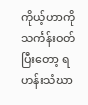ကိုယ့်ဟာကို သင်္ကန်းဝတ်ပြီးတော့ ရဟန်းသံဃာ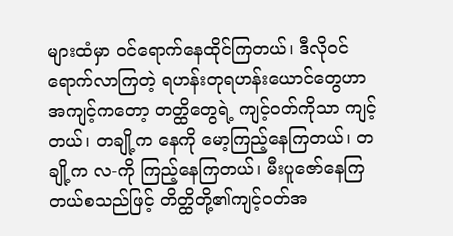များထံမှာ ဝင်ရောက်နေထိုင်ကြတယ်၊ ဒီလိုဝင်ရောက်လာကြတဲ့ ရဟန်းတုရဟန်းယောင်တွေဟာ အကျင့်ကတော့ တတ္ထိတွေရဲ့ ကျင့်ဝတ်ကိုသာ ကျင့်တယ်၊ တချို့က နေကို မော့ကြည့်နေကြတယ်၊ တချို့က လ-ကို ကြည့်နေကြတယ်၊ မီးပူဇော်နေကြတယ်စသည်ဖြင့် တိတ္ထိတို့၏ကျင့်ဝတ်အ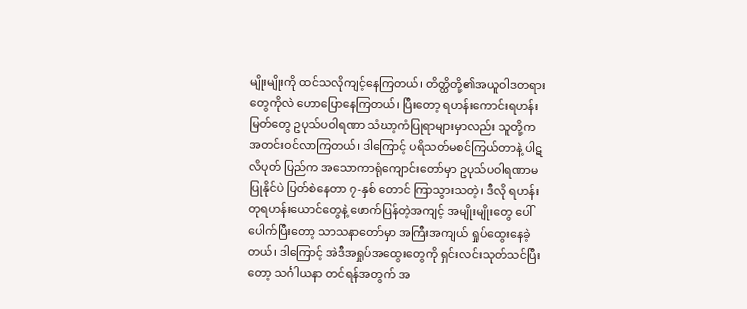မျိုးမျိုးကို ထင်သလိုကျင့်နေကြတယ်၊ တိတ္ထိတို့၏အယူဝါဒတရားတွေကိုလဲ ဟောပြောနေကြတယ်၊ ပြီးတော့ ရဟန်းကောင်းရဟန်းမြတ်တွေ ဥပုသ်ပဝါရဏာ သံဃာ့ကံပြုရာများမှာလည်း သူတို့က အတင်းဝင်လာကြတယ်၊ ဒါကြောင့် ပရိသတ်မစင်ကြယ်တာနဲ့ ပါဋလိပုတ် ပြည်က အသောကာရုံကျောင်းတော်မှာ ဥပုသ်ပဝါရဏာမပြုနိုင်ပဲ ပြတ်စဲနေတာ ၇-နှစ် တောင် ကြာသွားသတဲ့၊ ဒီလို ရဟန်းတုရဟန်းယောင်တွေနဲ့ ဖောက်ပြန်တဲ့အကျင့် အမျိုးမျိုးတွေ ပေါ်ပေါက်ပြီးတော့ သာသနာတော်မှာ အကြီးအကျယ် ရှုပ်ထွေးနေခဲ့ တယ်၊ ဒါကြောင့် အဲဒီအရှုပ်အထွေးတွေကို ရှင်းလင်းသုတ်သင်ပြီးတော့ သင်္ဂါယနာ တင်ရန်အတွက် အ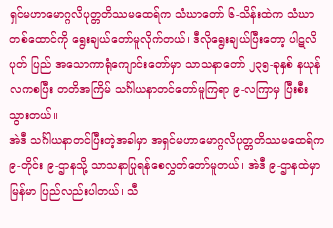ရှင်မဟာမောဂ္ဂလိပုတ္တတိဿမထေရ်က သံဃာတော် ၆-သိန်းထဲက သံဃာတစ်ထောင်ကို ရွေးချယ်တော်မူလိုက်တယ်၊ ဒီလိုရွေးချယ်ပြီးတော့ ပါဋလိပုတ် ပြည် အသောကာရုံကျောင်းတော်မှာ သာသနာတော် ၂၃၅-ခုနှစ် နယုန်လကစပြီး တတိအကြိမ် သင်္ဂါယနာတင်တော်မူကြရာ ၉-လကြာမှ ပြီးစီးသွားတယ်။
အဲဒီ သင်္ဂါယနာတင်ပြီးတဲ့အခါမှာ အရှင်မဟာမောဂ္ဂလိပုတ္တတိဿမထေရ်က ၉-တိုင်း ၉-ဌာနသို့ သာသနာပြုရန်စေလွှတ်တော်မူတယ်၊ အဲဒီ ၉-ဌာနထဲမှာ မြန်မာ ပြည်လည်းပါတယ်၊ သီ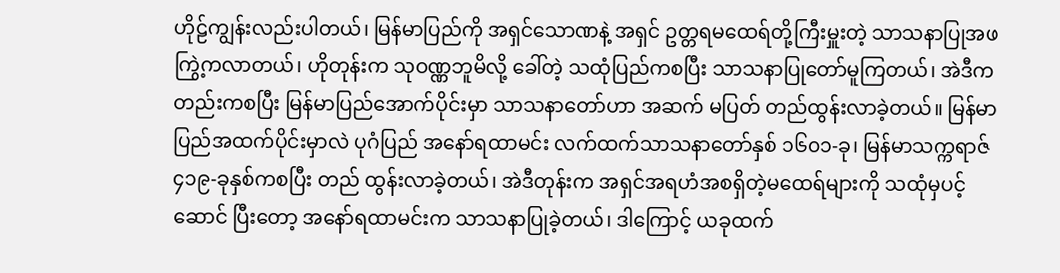ဟိုဠ်ကျွန်းလည်းပါတယ်၊ မြန်မာပြည်ကို အရှင်သောဏနဲ့ အရှင် ဥတ္တရမထေရ်တို့ကြီးမှူးတဲ့ သာသနာပြုအဖကြွဲ့ကလာတယ်၊ ဟိုတုန်းက သုဝဏ္ဏဘူမိလို့ ခေါ်တဲ့ သထုံပြည်ကစပြီး သာသနာပြုတော်မူကြတယ်၊ အဲဒီကတည်းကစပြီး မြန်မာပြည်အောက်ပိုင်းမှာ သာသနာတော်ဟာ အဆက် မပြတ် တည်ထွန်းလာခဲ့တယ်။ မြန်မာပြည်အထက်ပိုင်းမှာလဲ ပုဂံပြည် အနော်ရထာမင်း လက်ထက်သာသနာတော်နှစ် ၁၆၀၁-ခု၊ မြန်မာသက္ကရာဇ် ၄၁၉-ခုနှစ်ကစပြီး တည် ထွန်းလာခဲ့တယ်၊ အဲဒီတုန်းက အရှင်အရဟံအစရှိတဲ့မထေရ်များကို သထုံမှပင့်ဆောင် ပြီးတော့ အနော်ရထာမင်းက သာသနာပြုခဲ့တယ်၊ ဒါကြောင့် ယခုထက်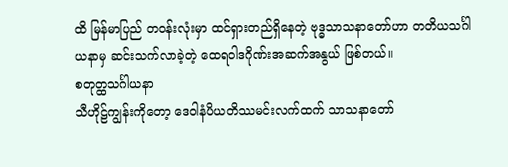ထိ မြန်မာပြည် တဝန်းလုံးမှာ ထင်ရှားတည်ရှိနေတဲ့ ဗုဒ္ဓသာသနာတော်ဟာ တတိယသင်္ဂါယနာမှ ဆင်းသက်လာခဲ့တဲ့ ထေရဝါဒဂိုဏ်းအဆက်အနွယ် ဖြစ်တယ်။
စတုတ္ထသင်္ဂါယနာ
သီဟိုဠ်ကျွန်းကိုတော့ ဒေဝါနံပိယတိဿမင်းလက်ထက် သာသနာတော်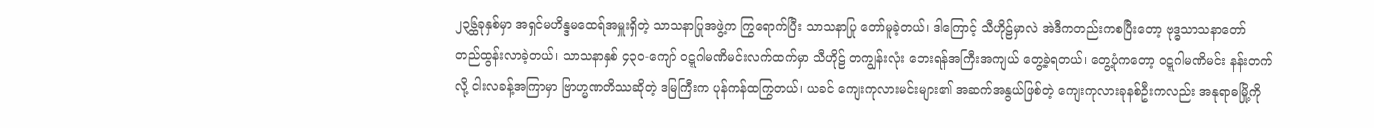၂၃၆္ထခုနှစ်မှာ အရှင်မဟိန္ဒမထေရ်အမှူးရှိတဲ့ သာသနာပြုအဖွဲ့က ကြွရောက်ပြီး သာသနာပြု တော်မူခဲ့တယ်၊ ဒါကြောင့် သီဟိုဠ်မှာလဲ အဲဒီကတည်းကစပြီးတော့ ဗုဒ္ဓသာသနာတော် တည်ထွန်းလာခဲ့တယ်၊ သာသနာနှစ် ၄၃၀-ကျော် ဝဋ္ဋဂါမဏိမင်းလက်ထက်မှာ သီဟိုဠ် တကျွန်းလုံး ဘေးရန်အကြီးအကျယ် တွေ့ခဲ့ရတယ်၊ တွေ့ပုံကတော့ ဝဋ္ဋဂါမဏိမင်း နန်းတက်လို့ ငါးလခန့်အကြာမှာ ဗြာဟ္မဏတိဿဆိုတဲ့ ဒမြကြီးက ပုန်ကန်ထကြွတယ်၊ ယခင် ကျေးကုလားမင်းများ၏ အဆက်အနွယ်ဖြစ်တဲ့ ကျေးကုလားခုနစ်ဦးကလည်း အနုရာဓမြို့ကို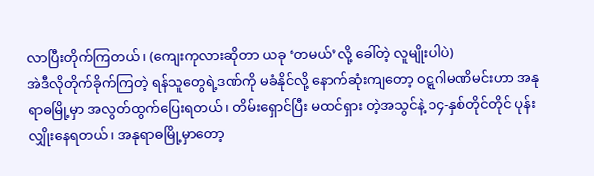လာပြီးတိုက်ကြတယ်၊ (ကျေးကုလားဆိုတာ ယခု ‘တမယ်’လို့ ခေါ်တဲ့ လူမျိုးပါပဲ)
အဲဒီလိုတိုက်ခိုက်ကြတဲ့ ရန်သူတွေရဲ့ဒဏ်ကို မခံနိုင်လို့ နောက်ဆုံးကျတော့ ဝဋ္ဋဂါမဏိမင်းဟာ အနုရာဓမြို့မှာ အလွတ်ထွက်ပြေးရတယ်၊ တိမ်းရှောင်ပြီး မထင်ရှား တဲ့အသွင်နဲ့ ၁၄-နှစ်တိုင်တိုင် ပုန်းလျှိုးနေရတယ်၊ အနုရာဓမြို့မှာတော့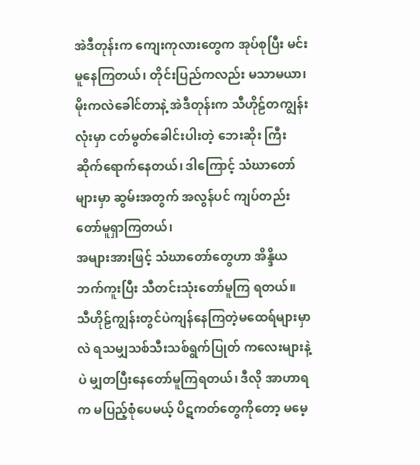အဲဒီတုန်းက ကျေးကုလားတွေက အုပ်စုပြီး မင်းမူနေကြတယ်၊ တိုင်းပြည်ကလည်း မသာမယာ၊ မိုးကလဲခေါင်တာနဲ့ အဲဒီတုန်းက သီဟိုဠ်တကျွန်းလုံးမှာ ငတ်မွတ်ခေါင်းပါးတဲ့ ဘေးဆိုး ကြီး ဆိုက်ရောက်နေတယ်၊ ဒါကြောင့် သံဃာတော်များမှာ ဆွမ်းအတွက် အလွန်ပင် ကျပ်တည်းတော်မူရှာကြတယ်၊
အများအားဖြင့် သံဃာတော်တွေဟာ အိန္ဒိယဘက်ကူးပြီး သီတင်းသုံးတော်မူကြ ရတယ်။ သီဟိုဠ်ကျွန်းတွင်ပဲကျန်နေကြတဲ့မထေရ်များမှာလဲ ရသမျှသစ်သီးသစ်ရွက်ပြုတ် ကလေးများနဲ့ပဲ မျှတပြီးနေတော်မူကြရတယ်၊ ဒီလို အာဟာရက မပြည့်စုံပေမယ့် ပိဋကတ်တွေကိုတော့ မမေ့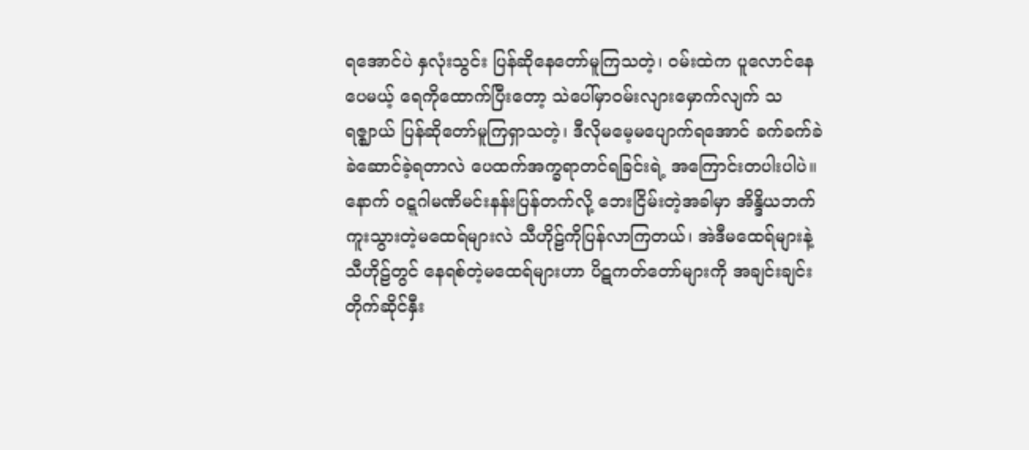ရအောင်ပဲ နှလုံးသွင်း ပြန်ဆိုနေတော်မူကြသတဲ့၊ ဝမ်းထဲက ပူလောင်နေပေမယ့် ရေကိုထောက်ပြီးတော့ သဲပေါ်မှာဝမ်းလျားမှောက်လျက် သရဇ္ဈာယ် ပြန်ဆိုတော်မူကြရှာသတဲ့၊ ဒီလိုမမေ့မပျောက်ရအောင် ခက်ခက်ခဲခဲဆောင်ခဲ့ရတာလဲ ပေထက်အက္ခရာတင်ရခြင်းရဲ့ အကြောင်းတပါးပါပဲ။
နောက် ဝဋ္ဋဂါမဏိမင်းနန်းပြန်တက်လို့ ဘေးငြိမ်းတဲ့အခါမှာ အိန္ဒိယဘက် ကူးသွားတဲ့မထေရ်များလဲ သီဟိုဠ်ကိုပြန်လာကြတယ်၊ အဲဒီမထေရ်များနဲ့ သီဟိုဠ်တွင် နေရစ်တဲ့မထေရ်များဟာ ပိဋကတ်တော်များကို အချင်းချင်း တိုက်ဆိုင်နှီး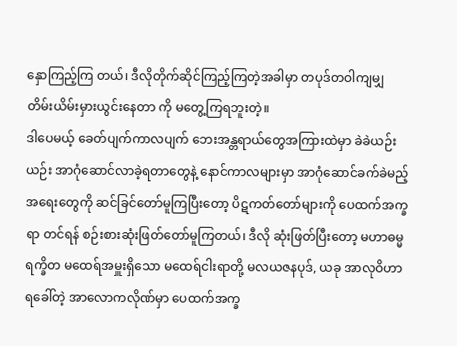နှောကြည့်ကြ တယ်၊ ဒီလိုတိုက်ဆိုင်ကြည့်ကြတဲ့အခါမှာ တပုဒ်တဝါကျမျှ တိမ်းယိမ်းမှားယွင်းနေတာ ကို မတွေ့ကြရဘူးတဲ့။
ဒါပေမယ့် ခေတ်ပျက်ကာလပျက် ဘေးအန္တရာယ်တွေအကြားထဲမှာ ခဲခဲယဉ်း ယဉ်း အာဂုံဆောင်လာခဲ့ရတာတွေနဲ့ နောင်ကာလများမှာ အာဂုံဆောင်ခက်ခဲမည့် အရေးတွေကို ဆင်ခြင်တော်မူကြပြီးတော့ ပိဋကတ်တော်များကို ပေထက်အက္ခရာ တင်ရန် စဉ်းစားဆုံးဖြတ်တော်မူကြတယ်၊ ဒီလို ဆုံးဖြတ်ပြီးတော့ မဟာဓမ္မရက္ခိတ မထေရ်အမှူးရှိသော မထေရ်ငါးရာတို့ မလယဇနပုဒ်, ယခု အာလုဝိဟာရခေါ်တဲ့ အာလောကလိုဏ်မှာ ပေထက်အက္ခ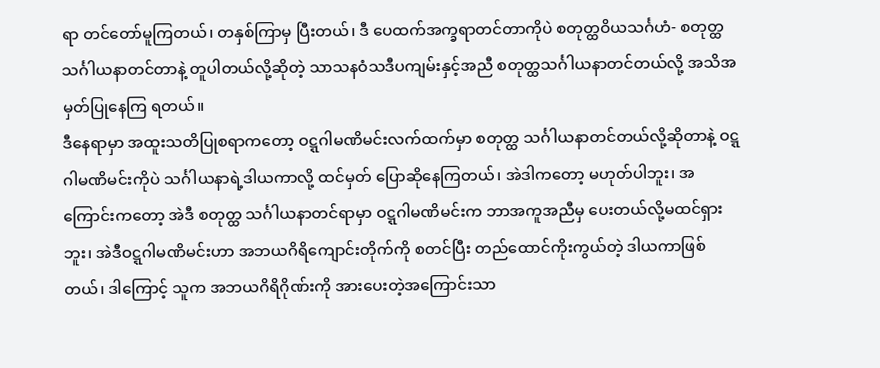ရာ တင်တော်မူကြတယ်၊ တနှစ်ကြာမှ ပြီးတယ်၊ ဒီ ပေထက်အက္ခရာတင်တာကိုပဲ စတုတ္ထဝိယသင်္ဂဟံ- စတုတ္ထသင်္ဂါယနာတင်တာနဲ့ တူပါတယ်လို့ဆိုတဲ့ သာသနဝံသဒီပကျမ်းနှင့်အညီ စတုတ္ထသင်္ဂါယနာတင်တယ်လို့ အသိအမှတ်ပြုနေကြ ရတယ်။
ဒီနေရာမှာ အထူးသတိပြုစရာကတော့ ဝဋ္ဋဂါမဏိမင်းလက်ထက်မှာ စတုတ္ထ သင်္ဂါယနာတင်တယ်လို့ဆိုတာနဲ့ ဝဋ္ဋဂါမဏိမင်းကိုပဲ သင်္ဂါယနာရဲ့ဒါယကာလို့ ထင်မှတ် ပြောဆိုနေကြတယ်၊ အဲဒါကတော့ မဟုတ်ပါဘူး၊ အကြောင်းကတော့ အဲဒီ စတုတ္ထ သင်္ဂါယနာတင်ရာမှာ ဝဋ္ဋဂါမဏိမင်းက ဘာအကူအညီမှ ပေးတယ်လို့မထင်ရှားဘူး၊ အဲဒီဝဋ္ဋဂါမဏိမင်းဟာ အဘယဂိရိကျောင်းတိုက်ကို စတင်ပြီး တည်ထောင်ကိုးကွယ်တဲ့ ဒါယကာဖြစ်တယ်၊ ဒါကြောင့် သူက အဘယဂိရိဂိုဏ်းကို အားပေးတဲ့အကြောင်းသာ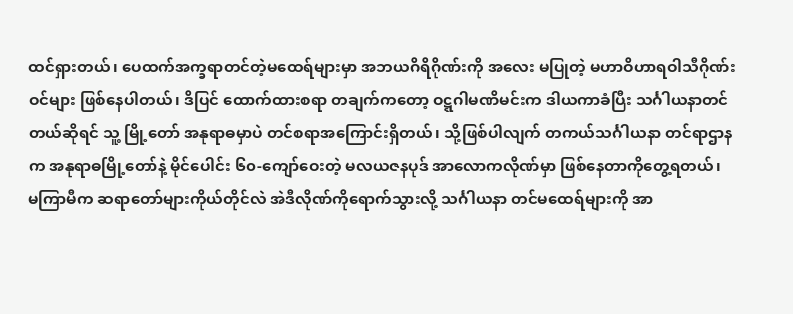ထင်ရှားတယ်၊ ပေထက်အက္ခရာတင်တဲ့မထေရ်များမှာ အဘယဂိရိဂိုဏ်းကို အလေး မပြုတဲ့ မဟာဝိဟာရဝါသီဂိုဏ်းဝင်များ ဖြစ်နေပါတယ်၊ ဒိပြင် ထောက်ထားစရာ တချက်ကတော့ ဝဋ္ဋဂါမဏိမင်းက ဒါယကာခံပြီး သင်္ဂါယနာတင်တယ်ဆိုရင် သူ့ မြို့တော် အနုရာဓမှာပဲ တင်စရာအကြောင်းရှိတယ်၊ သို့ဖြစ်ပါလျက် တကယ်သင်္ဂါယနာ တင်ရာဌာနက အနုရာဓမြို့တော်နဲ့ မိုင်ပေါင်း ၆၀-ကျော်ဝေးတဲ့ မလယဇနပုဒ် အာလောကလိုဏ်မှာ ဖြစ်နေတာကိုတွေ့ရတယ်၊
မကြာမီက ဆရာတော်များကိုယ်တိုင်လဲ အဲဒီလိုဏ်ကိုရောက်သွားလို့ သင်္ဂါယနာ တင်မထေရ်များကို အာ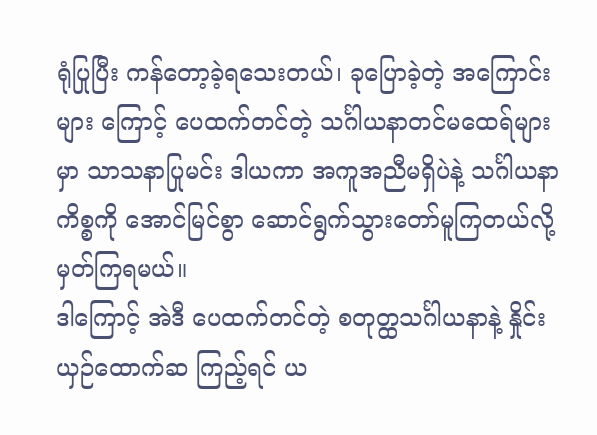ရုံပြုပြီး ကန်တော့ခဲ့ရသေးတယ်၊ ခုပြောခဲ့တဲ့ အကြောင်းများ ကြောင့် ပေထက်တင်တဲ့ သင်္ဂါယနာတင်မထေရ်များမှာ သာသနာပြုမင်း ဒါယကာ အကူအညီမရှိပဲနဲ့ သင်္ဂါယနာကိစ္စကို အောင်မြင်စွာ ဆောင်ရွက်သွားတော်မူကြတယ်လို့ မှတ်ကြရမယ်။
ဒါကြောင့် အဲဒီ ပေထက်တင်တဲ့ စတုတ္ထသင်္ဂါယနာနဲ့ နှိုင်းယှဉ်ထောက်ဆ ကြည့်ရင် ယ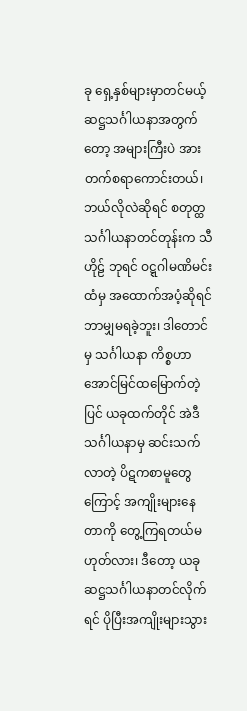ခု ရှေ့နှစ်များမှာတင်မယ့် ဆဋ္ဌသင်္ဂါယနာအတွက်တော့ အများကြီးပဲ အားတက်စရာကောင်းတယ်၊ ဘယ်လိုလဲဆိုရင် စတုတ္ထသင်္ဂါယနာတင်တုန်းက သီဟိုဠ် ဘုရင် ဝဋ္ဋဂါမဏိမင်းထံမှ အထောက်အပံ့ဆိုရင် ဘာမျှမရခဲ့ဘူး၊ ဒါတောင်မှ သင်္ဂါယနာ ကိစ္စဟာ အောင်မြင်ထမြောက်တဲ့ပြင် ယခုထက်တိုင် အဲဒီသင်္ဂါယနာမှ ဆင်းသက် လာတဲ့ ပိဋကစာမူတွေကြောင့် အကျိုးများနေတာကို တွေ့ကြရတယ်မဟုတ်လား၊ ဒီတော့ ယခု ဆဋ္ဌသင်္ဂါယနာတင်လိုက်ရင် ပိုပြီးအကျိုးများသွား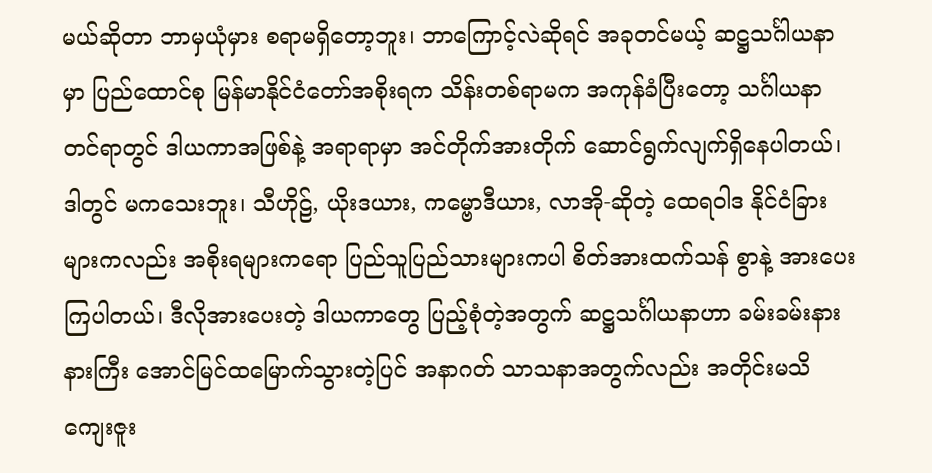မယ်ဆိုတာ ဘာမှယုံမှား စရာမရှိတော့ဘူး၊ ဘာကြောင့်လဲဆိုရင် အခုတင်မယ့် ဆဋ္ဌသင်္ဂါယနာမှာ ပြည်ထောင်စု မြန်မာနိုင်ငံတော်အစိုးရက သိန်းတစ်ရာမက အကုန်ခံပြီးတော့ သင်္ဂါယနာတင်ရာတွင် ဒါယကာအဖြစ်နဲ့ အရာရာမှာ အင်တိုက်အားတိုက် ဆောင်ရွက်လျက်ရှိနေပါတယ်၊ ဒါတွင် မကသေးဘူး၊ သီဟိုဠ်, ယိုးဒယား, ကမ္ဗောဒီယား, လာအို-ဆိုတဲ့ ထေရဝါဒ နိုင်ငံခြားများကလည်း အစိုးရများကရော ပြည်သူပြည်သားများကပါ စိတ်အားထက်သန် စွာနဲ့ အားပေးကြပါတယ်၊ ဒီလိုအားပေးတဲ့ ဒါယကာတွေ ပြည့်စုံတဲ့အတွက် ဆဋ္ဌသင်္ဂါယနာဟာ ခမ်းခမ်းနားနားကြီး အောင်မြင်ထမြောက်သွားတဲ့ပြင် အနာဂတ် သာသနာအတွက်လည်း အတိုင်းမသိ ကျေးဇူး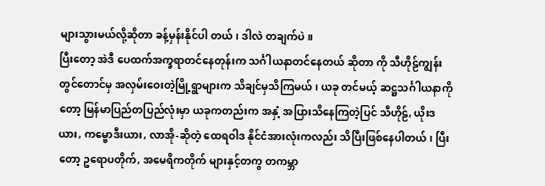များသွားမယ်လို့ဆိုတာ ခန့်မှန်းနိုင်ပါ တယ်၊ ဒါလဲ တချက်ပဲ။
ပြီးတော့ အဲဒီ ပေထက်အက္ခရာတင်နေတုန်းက သင်္ဂါယနာတင်နေတယ် ဆိုတာ ကို သီဟိုဠ်ကျွန်းတွင်တောင်မှ အလှမ်းဝေးတဲ့မြို့ရွာများက သိချင်မှသိကြမယ်၊ ယခု တင်မယ့် ဆဋ္ဌသင်္ဂါယနာကိုတော့ မြန်မာပြည်တပြည်လုံးမှာ ယခုကတည်းက အနှံ့ အပြားသိနေကြတဲ့ပြင် သီဟိုဠ်, ယိုးဒယား, ကမ္ဗောဒီးယား, လာအို-ဆိုတဲ့ ထေရဝါဒ နိုင်ငံအားလုံးကလည်း သိပြီးဖြစ်နေပါတယ်၊ ပြီးတော့ ဥရောပတိုက်, အမေရိကတိုက် များနှင့်တကွ တကမ္ဘာ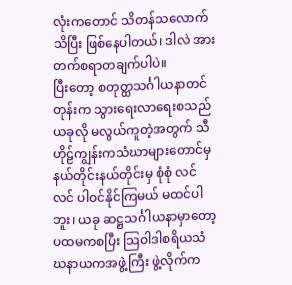လုံးကတောင် သိတန်သလောက်သိပြီး ဖြစ်နေပါတယ်၊ ဒါလဲ အားတက်စရာတချက်ပါပဲ။
ပြီးတော့ စတုတ္ထသင်္ဂါယနာတင်တုန်းက သွားရေးလာရေးစသည် ယခုလို မလွယ်ကူတဲ့အတွက် သီဟိုဠ်ကျွန်းကသံဃာများတောင်မှ နယ်တိုင်းနယ်တိုင်းမှ စုံစုံ လင်လင် ပါဝင်နိုင်ကြမယ် မထင်ပါဘူး၊ ယခု ဆဋ္ဌသင်္ဂါယနာမှာတော့ ပထမကစပြီး သြဝါဒါစရိယသံဃနာယကအဖွဲ့ကြီး ဖွဲ့လိုက်က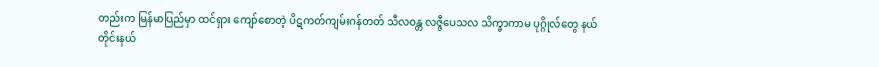တည်းက မြန်မာပြည်မှာ ထင်ရှား ကျော်စောတဲ့ ပိဋကတ်ကျမ်းဂန်တတ် သီလဝန္တ လဇ္ဇီပေသလ သိက္ခာကာမ ပုဂ္ဂိုလ်တွေ နယ်တိုင်းနယ်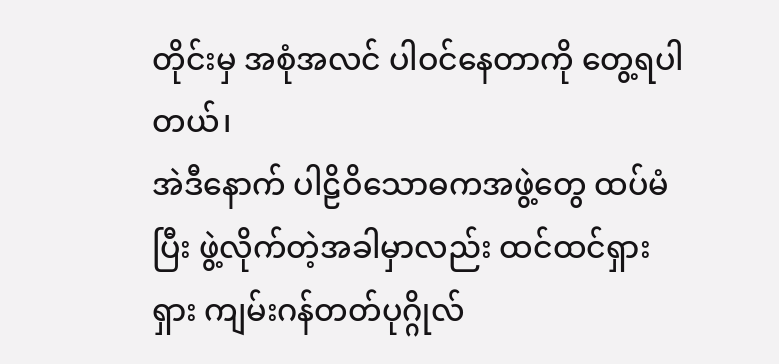တိုင်းမှ အစုံအလင် ပါဝင်နေတာကို တွေ့ရပါတယ်၊
အဲဒီနောက် ပါဠိဝိသောဓကအဖွဲ့တွေ ထပ်မံပြီး ဖွဲ့လိုက်တဲ့အခါမှာလည်း ထင်ထင်ရှားရှား ကျမ်းဂန်တတ်ပုဂ္ဂိုလ်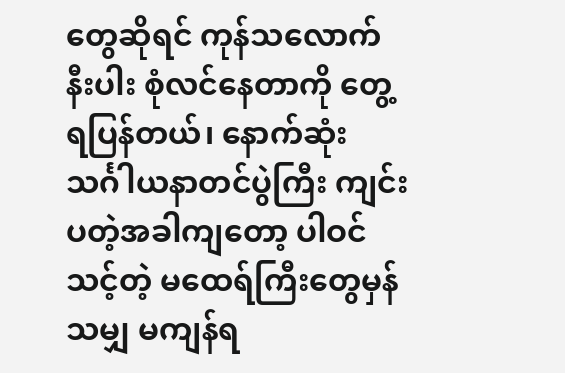တွေဆိုရင် ကုန်သလောက်နီးပါး စုံလင်နေတာကို တွေ့ရပြန်တယ်၊ နောက်ဆုံး သင်္ဂါယနာတင်ပွဲကြီး ကျင်းပတဲ့အခါကျတော့ ပါဝင်သင့်တဲ့ မထေရ်ကြီးတွေမှန်သမျှ မကျန်ရ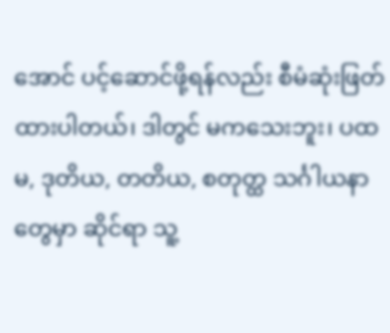အောင် ပင့်ဆောင်ဖို့ရန်လည်း စီမံဆုံးဖြတ်ထားပါတယ်၊ ဒါတွင် မကသေးဘူး၊ ပထမ, ဒုတိယ, တတိယ, စတုတ္ထ သင်္ဂါယနာတွေမှာ ဆိုင်ရာ သူ့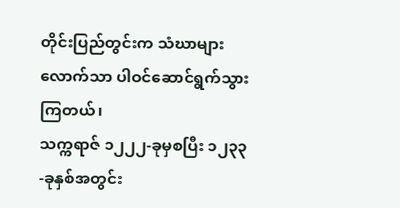တိုင်းပြည်တွင်းက သံဃာများလောက်သာ ပါဝင်ဆောင်ရွက်သွားကြတယ်၊
သက္ကရာဇ် ၁၂၂၂-ခုမှစပြီး ၁၂၃၃-ခုနှစ်အတွင်း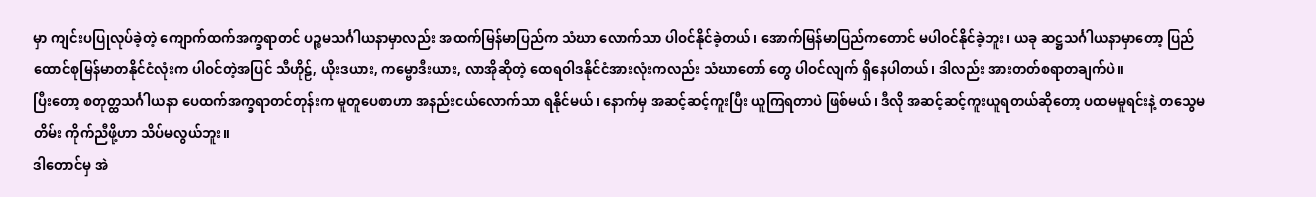မှာ ကျင်းပပြုလုပ်ခဲ့တဲ့ ကျောက်ထက်အက္ခရာတင် ပဉ္စမသင်္ဂါယနာမှာလည်း အထက်မြန်မာပြည်က သံဃာ လောက်သာ ပါဝင်နိုင်ခဲ့တယ်၊ အောက်မြန်မာပြည်ကတောင် မပါဝင်နိုင်ခဲ့ဘူး၊ ယခု ဆဋ္ဌသင်္ဂါယနာမှာတော့ ပြည်ထောင်စုမြန်မာတနိုင်ငံလုံးက ပါဝင်တဲ့အပြင် သီဟိုဠ်, ယိုးဒယား, ကမ္ဗောဒီးယား, လာအိုဆိုတဲ့ ထေရဝါဒနိုင်ငံအားလုံးကလည်း သံဃာတော် တွေ ပါဝင်လျက် ရှိနေပါတယ်၊ ဒါလည်း အားတတ်စရာတချက်ပဲ။
ပြီးတော့ စတုတ္ထသင်္ဂါယနာ ပေထက်အက္ခရာတင်တုန်းက မူတူပေစာဟာ အနည်းငယ်လောက်သာ ရနိုင်မယ်၊ နောက်မှ အဆင့်ဆင့်ကူးပြီး ယူကြရတာပဲ ဖြစ်မယ်၊ ဒီလို အဆင့်ဆင့်ကူးယူရတယ်ဆိုတော့ ပထမမူရင်းနဲ့ တသွေမတိမ်း ကိုက်ညီဖို့ဟာ သိပ်မလွယ်ဘူး။
ဒါတောင်မှ အဲ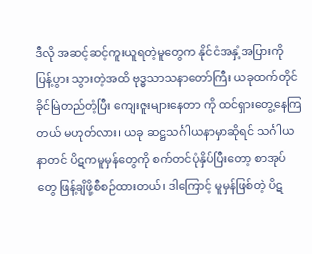ဒီလို အဆင့်ဆင့်ကူးယူရတဲ့မူတွေက နိုင်ငံအနှံ့အပြားကို ပြန့်ပွား သွားတဲ့အထိ ဗုဒ္ဓသာသနာတော်ကြီး ယခုထက်တိုင်ခိုင်မြဲတည်တံ့ပြီး ကျေးဇူးများနေတာ ကို ထင်ရှားတွေ့နေကြတယ် မဟုတ်လား၊ ယခု ဆဋ္ဌသင်္ဂါယနာမှာဆိုရင် သင်္ဂါယနာတင် ပိဋကမူမှန်တွေကို စက်တင်ပုံနှိပ်ပြီးတော့ စာအုပ်တွေ ဖြန့်ချိဖို့စီစဉ်ထားတယ်၊ ဒါကြောင့် မူမှန်ဖြစ်တဲ့ ပိဋ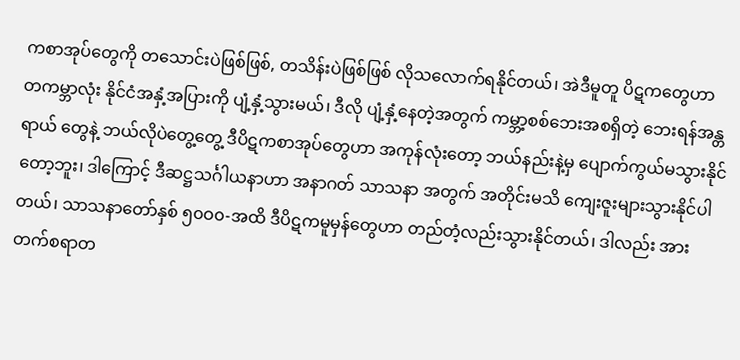ကစာအုပ်တွေကို တသောင်းပဲဖြစ်ဖြစ်, တသိန်းပဲဖြစ်ဖြစ် လိုသလောက်ရနိုင်တယ်၊ အဲဒီမူတူ ပိဋကတွေဟာ တကမ္ဘာလုံး နိုင်ငံအနှံ့အပြားကို ပျံ့နှံ့သွားမယ်၊ ဒီလို ပျံ့နှံ့နေတဲ့အတွက် ကမ္ဘာ့စစ်ဘေးအစရှိတဲ့ ဘေးရန်အန္တရာယ် တွေနဲ့ ဘယ်လိုပဲတွေ့တွေ့ ဒီပိဋကစာအုပ်တွေဟာ အကုန်လုံးတော့ ဘယ်နည်းနဲ့မှ ပျောက်ကွယ်မသွားနိုင်တော့ဘူး၊ ဒါကြောင့် ဒီဆဋ္ဌသင်္ဂါယနာဟာ အနာဂတ် သာသနာ အတွက် အတိုင်းမသိ ကျေးဇူးများသွားနိုင်ပါတယ်၊ သာသနာတော်နှစ် ၅၀ဝ၀-အထိ ဒီပိဋကမူမှန်တွေဟာ တည်တံ့လည်းသွားနိုင်တယ်၊ ဒါလည်း အားတက်စရာတ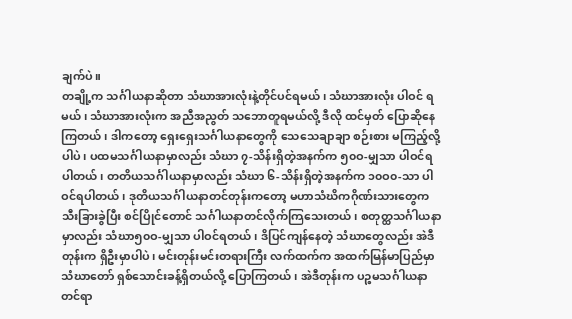ချက်ပဲ။
တချို့က သင်္ဂါယနာဆိုတာ သံဃာအားလုံးနဲ့တိုင်ပင်ရမယ်၊ သံဃာအားလုံး ပါဝင် ရမယ်၊ သံဃာအားလုံးက အညီအညွတ် သဘောတူရမယ်လို့ ဒီလို ထင်မှတ် ပြောဆိုနေကြတယ်၊ ဒါကတော့ ရှေးရှေးသင်္ဂါယနာတွေကို သေသေချာချာ စဉ်းစား မကြည့်လို့ပါပဲ၊ ပထမသင်္ဂါယနာမှာလည်း သံဃာ ၇-သိန်းရှိတဲ့အနက်က ၅၀ဝ-မျှသာ ပါဝင်ရပါတယ်၊ တတိယသင်္ဂါယနာမှာလည်း သံဃာ ၆-သိန်းရှိတဲ့အနက်က ၁၀ဝ၀-သာ ပါဝင်ရပါတယ်၊ ဒုတိယသင်္ဂါယနာတင်တုန်းကတော့ မဟာသံဃိကဂိုဏ်းသားတွေက သီးခြားခွဲပြီး စင်ပြိုင်တောင် သင်္ဂါယနာတင်လိုက်ကြသေးတယ်၊ စတုတ္ထသင်္ဂါယနာ မှာလည်း သံဃာ၅၀ဝ-မျှသာ ပါဝင်ရတယ်၊ ဒိပြင်ကျန်နေတဲ့ သံဃာတွေလည်း အဲဒီတုန်းက ရှိဦးမှာပါပဲ၊ မင်းတုန်းမင်းတရားကြီး လက်ထက်က အထက်မြန်မာပြည်မှာ သံဃာတော် ရှစ်သောင်းခန့်ရှိတယ်လို့ ပြောကြတယ်၊ အဲဒီတုန်းက ပဉ္စမသင်္ဂါယနာ တင်ရာ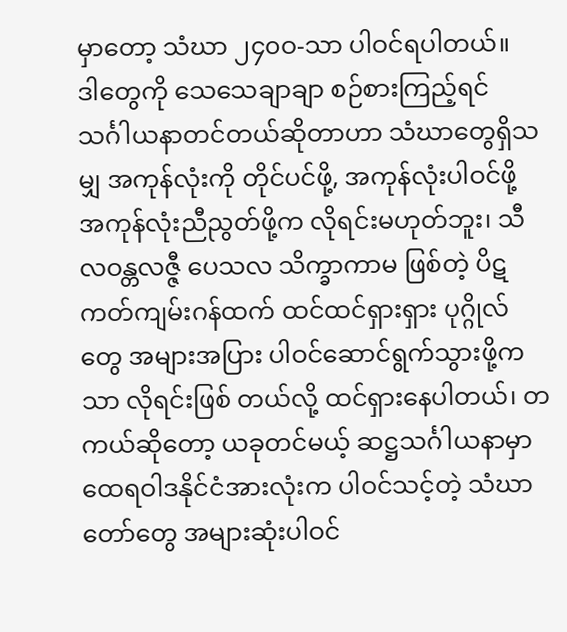မှာတော့ သံဃာ ၂၄၀ဝ-သာ ပါဝင်ရပါတယ်။
ဒါတွေကို သေသေချာချာ စဉ်စားကြည့်ရင် သင်္ဂါယနာတင်တယ်ဆိုတာဟာ သံဃာတွေရှိသမျှ အကုန်လုံးကို တိုင်ပင်ဖို့, အကုန်လုံးပါဝင်ဖို့ အကုန်လုံးညီညွတ်ဖို့က လိုရင်းမဟုတ်ဘူး၊ သီလဝန္တလဇ္ဇီ ပေသလ သိက္ခာကာမ ဖြစ်တဲ့ ပိဋကတ်ကျမ်းဂန်ထက် ထင်ထင်ရှားရှား ပုဂ္ဂိုလ်တွေ အများအပြား ပါဝင်ဆောင်ရွက်သွားဖို့ကသာ လိုရင်းဖြစ် တယ်လို့ ထင်ရှားနေပါတယ်၊ တကယ်ဆိုတော့ ယခုတင်မယ့် ဆဋ္ဌသင်္ဂါယနာမှာ ထေရဝါဒနိုင်ငံအားလုံးက ပါဝင်သင့်တဲ့ သံဃာတော်တွေ အများဆုံးပါဝင်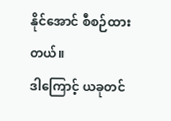နိုင်အောင် စီစဉ်ထားတယ်။
ဒါကြောင့် ယခုတင်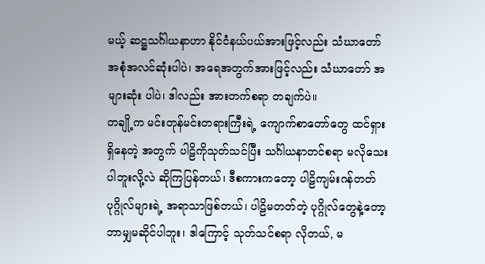မယ့် ဆဋ္ဌသင်္ဂါယနာဟာ နိုင်ငံနယ်ပယ်အားဖြင့်လည်း သံဃာတော် အစုံအလင်ဆုံးပါပဲ၊ အရေအတွက်အားဖြင့်လည်း သံဃာတော် အများဆုံး ပါပဲ၊ ဒါလည်း အားတက်စရာ တချက်ပဲ။
တချို့က မင်းတုန်မင်းတရားကြီးရဲ့ ကျောက်စာတော်တွေ ထင်ရှားရှိနေတဲ့ အတွက် ပါဠိကိုသုတ်သင်ပြီး သင်္ဂါယနာတင်စရာ မလိုသေးပါဘူးလို့လဲ ဆိုကြပြန်တယ်၊ ဒီစကားကတော့ ပါဠိကျမ်းဂန်တတ်ပုဂ္ဂိုလ်များရဲ့ အရာသာဖြစ်တယ်၊ ပါဠိမတတ်တဲ့ ပုဂ္ဂိုလ်တွေနဲ့တော့ ဘာမျှမဆိုင်ပါဘူး၊ ဒါကြောင့် သုတ်သင်စရာ လိုတယ်, မ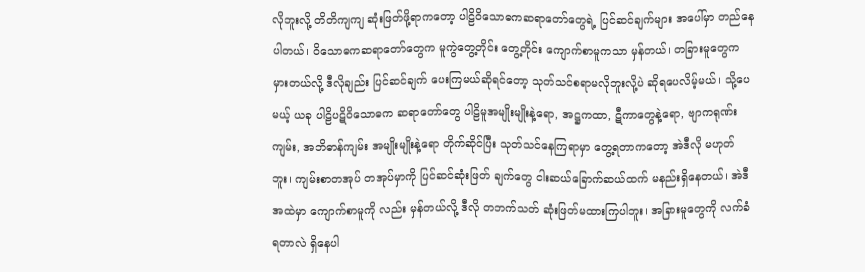လိုဘူးလို့ တိတိကျကျ ဆုံးဖြတ်ဖို့ရာကတော့ ပါဠိဝိသောဓကဆရာတော်တွေရဲ့ ပြင်ဆင်ချက်များ အပေါ်မှာ တည်နေပါတယ်၊ ဝိသောဓကဆရာတော်တွေက မူကွဲတွေ့တိုင်း တွေ့တိုင်း ကျောက်စာမူကသာ မှန်တယ်၊ တခြားမူတွေက မှားတယ်လို့ ဒီလိုချည်း ပြင်ဆင်ချက် ပေးကြမယ်ဆိုရင်တော့ သုတ်သင်စရာမလိုဘူးလို့ပဲ ဆိုရပေလိမ့်မယ်၊ သို့ပေမယ့် ယခု ပါဠိပဋိဝိသောဓက ဆရာတော်တွေ ပါဠိမူအမျိုးမျိုးနဲ့ရော, အဋ္ဌကထာ, ဋီကာတွေနဲ့ရော, ဗျာကရုဏ်းကျမ်း, အဘိဓာန်ကျမ်း အမျိုးမျိုးနဲ့ရော တိုက်ဆိုင်ပြီး သုတ်သင်နေကြရာမှာ တွေ့ရတာကတော့ အဲဒီလို မဟုတ်ဘူး၊ ကျမ်းစာတအုပ် တအုပ်မှာကို ပြင်ဆင်ဆုံးဖြတ် ချက်တွေ ငါးဆယ်ခြောက်ဆယ်ထက် မနည်းရှိနေတယ်၊ အဲဒီအထဲမှာ ကျောက်စာမူကို လည်း မှန်တယ်လို့ ဒီလို တဘက်သတ် ဆုံးဖြတ်မထားကြပါဘူး၊ အခြားမူတွေကို လက်ခံရတာလဲ ရှိနေပါ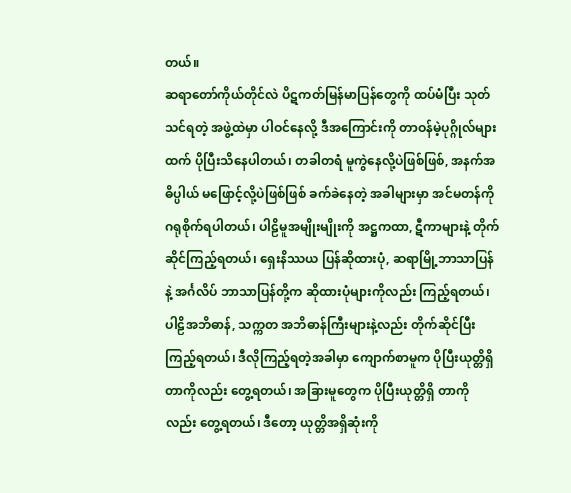တယ်။
ဆရာတော်ကိုယ်တိုင်လဲ ပိဋကတ်မြန်မာပြန်တွေကို ထပ်မံပြီး သုတ်သင်ရတဲ့ အဖွဲ့ထဲမှာ ပါဝင်နေလို့ ဒီအကြောင်းကို တာဝန်မဲ့ပုဂ္ဂိုလ်များထက် ပိုပြီးသိနေပါတယ်၊ တခါတရံ မူကွဲနေလို့ပဲဖြစ်ဖြစ်, အနက်အဓိပ္ပါယ် မဖြောင့်လို့ပဲဖြစ်ဖြစ် ခက်ခဲနေတဲ့ အခါများမှာ အင်မတန်ကို ဂရုစိုက်ရပါတယ်၊ ပါဠိမူအမျိုးမျိုးကို အဋ္ဌကထာ, ဋီကာများနဲ့ တိုက်ဆိုင်ကြည့်ရတယ်၊ ရှေးနိဿယ ပြန်ဆိုထားပုံ, ဆရာမြို့ဘာသာပြန်နဲ့ အင်္ဂလိပ် ဘာသာပြန်တို့က ဆိုထားပုံများကိုလည်း ကြည့်ရတယ်၊ ပါဠိအဘိဓာန်, သက္ကတ အဘိဓာန်ကြီးများနဲ့လည်း တိုက်ဆိုင်ပြီးကြည့်ရတယ်၊ ဒီလိုကြည့်ရတဲ့အခါမှာ ကျောက်စာမူက ပိုပြီးယုတ္တိရှိတာကိုလည်း တွေ့ရတယ်၊ အခြားမူတွေက ပိုပြီးယုတ္တိရှိ တာကိုလည်း တွေ့ရတယ်၊ ဒီတော့ ယုတ္တိအရှိဆုံးကို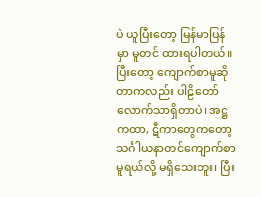ပဲ ယူပြီးတော့ မြန်မာပြန်မှာ မူတင် ထားရပါတယ်။
ပြီးတော့ ကျောက်စာမူဆိုတာကလည်း ပါဠိတော်လောက်သာရှိတာပဲ၊ အဋ္ဌ ကထာ, ဋီကာတွေကတော့ သင်္ဂါယနာတင်ကျောက်စာမူရယ်လို့ မရှိသေးဘူး၊ ပြီး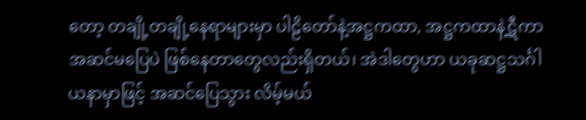တော့ တချို့တချို့နေရာများမှာ ပါဠိတော်နဲ့အဋ္ဌကထာ, အဋ္ဌကထာနဲ့ဋီကာ အဆင်မပြေပဲ ဖြစ်နေတာတွေလည်းရှိတယ်၊ အဲဒါတွေဟာ ယခုဆဋ္ဌသင်္ဂါယနာမှာဖြင့် အဆင်ပြေသွား လိမ့်မယ်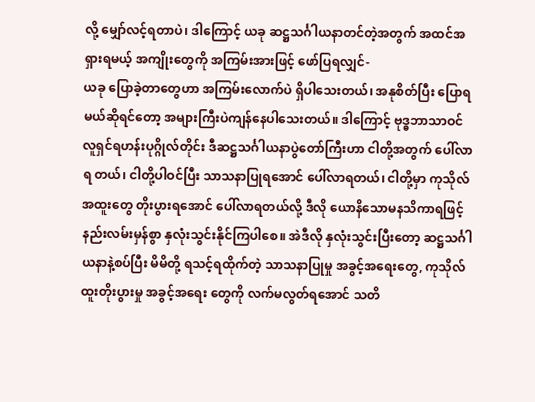လို့ မျှော်လင့်ရတာပဲ၊ ဒါကြောင့် ယခု ဆဋ္ဌသင်္ဂါယနာတင်တဲ့အတွက် အထင်အရှားရမယ့် အကျိုးတွေကို အကြမ်းအားဖြင့် ဖော်ပြရလျှင်-
ယခု ပြောခဲ့တာတွေဟာ အကြမ်းလောက်ပဲ ရှိပါသေးတယ်၊ အနုစိတ်ပြီး ပြောရမယ်ဆိုရင်တော့ အများကြီးပဲကျန်နေပါသေးတယ်။ ဒါကြောင့် ဗုဒ္ဓဘာသာဝင် လူရှင်ရဟန်းပုဂ္ဂိုလ်တိုင်း ဒီဆဋ္ဌသင်္ဂါယနာပွဲတော်ကြီးဟာ ငါတို့အတွက် ပေါ်လာရ တယ်၊ ငါတို့ပါဝင်ပြီး သာသနာပြုရအောင် ပေါ်လာရတယ်၊ ငါတို့မှာ ကုသိုလ်အထူးတွေ တိုးပွားရအောင် ပေါ်လာရတယ်လို့ ဒီလို ယောနိသောမနသိကာရဖြင့် နည်းလမ်းမှန်စွာ နှလုံးသွင်းနိုင်ကြပါစေ။ အဲဒီလို နှလုံးသွင်းပြီးတော့ ဆဋ္ဌသင်္ဂါယနာနဲ့စပ်ပြီး မိမိတို့ ရသင့်ရထိုက်တဲ့ သာသနာပြုမှု အခွင့်အရေးတွေ, ကုသိုလ်ထူးတိုးပွားမှု အခွင့်အရေး တွေကို လက်မလွတ်ရအောင် သတိ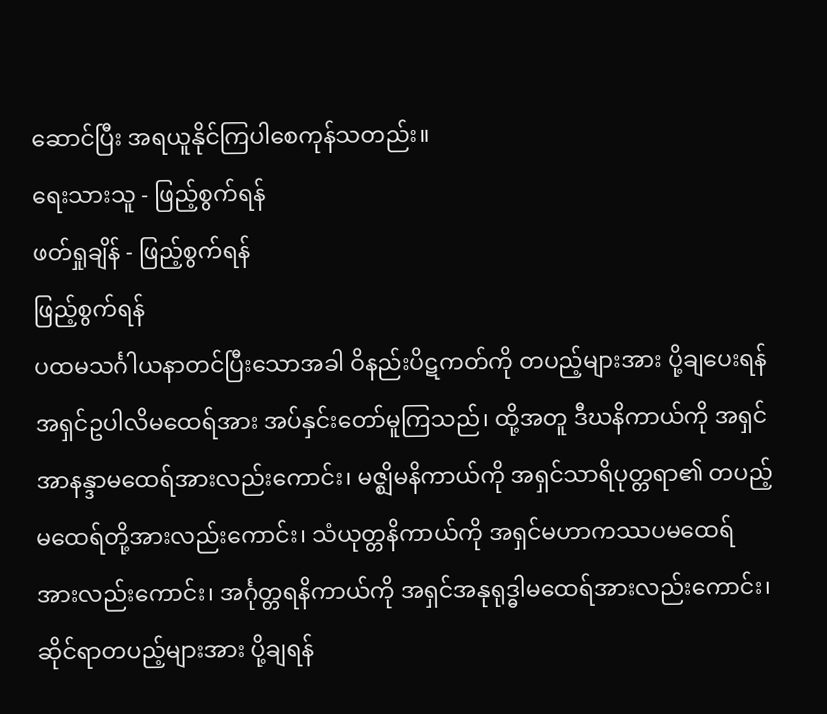ဆောင်ပြီး အရယူနိုင်ကြပါစေကုန်သတည်း။
ရေးသားသူ - ဖြည့်စွက်ရန်
ဖတ်ရှုချိန် - ဖြည့်စွက်ရန်
ဖြည့်စွက်ရန်
ပထမသင်္ဂါယနာတင်ပြီးသောအခါ ဝိနည်းပိဋကတ်ကို တပည့်များအား ပို့ချပေးရန် အရှင်ဥပါလိမထေရ်အား အပ်နှင်းတော်မူကြသည်၊ ထို့အတူ ဒီဃနိကာယ်ကို အရှင်အာနန္ဒာမထေရ်အားလည်းကောင်း၊ မဇ္ဈိမနိကာယ်ကို အရှင်သာရိပုတ္တရာ၏ တပည့်မထေရ်တို့အားလည်းကောင်း၊ သံယုတ္တနိကာယ်ကို အရှင်မဟာကဿပမထေရ် အားလည်းကောင်း၊ အင်္ဂုတ္တရနိကာယ်ကို အရှင်အနုရုဒ္ဓါမထေရ်အားလည်းကောင်း၊ ဆိုင်ရာတပည့်များအား ပို့ချရန်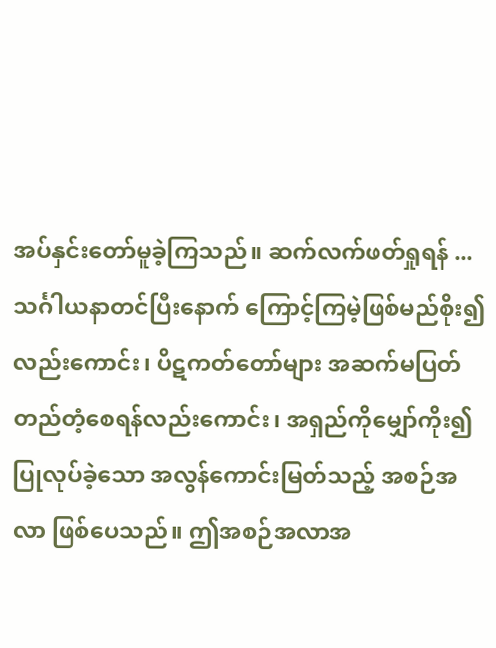အပ်နှင်းတော်မူခဲ့ကြသည်။ ဆက်လက်ဖတ်ရှုရန် ...
သင်္ဂါယနာတင်ပြီးနောက် ကြောင့်ကြမဲ့ဖြစ်မည်စိုး၍လည်းကောင်း၊ ပိဋကတ်တော်များ အဆက်မပြတ် တည်တံ့စေရန်လည်းကောင်း၊ အရှည်ကိုမျှော်ကိုး၍ ပြုလုပ်ခဲ့သော အလွန်ကောင်းမြတ်သည့် အစဉ်အလာ ဖြစ်ပေသည်။ ဤအစဉ်အလာအ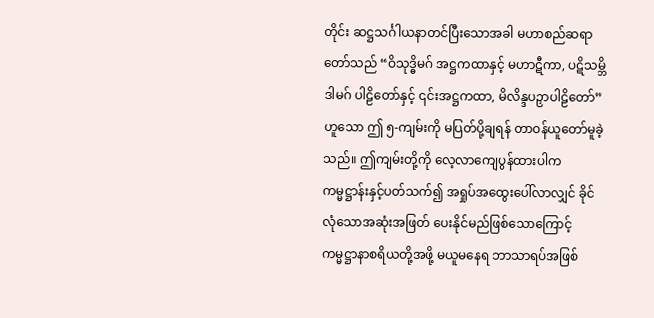တိုင်း ဆဋ္ဌသင်္ဂါယနာတင်ပြီးသောအခါ မဟာစည်ဆရာတော်သည် “ဝိသုဒ္ဓိမဂ် အဋ္ဌကထာနှင့် မဟာဋီကာ, ပဋိသမ္ဘိဒါမဂ် ပါဠိတော်နှင့် ၎င်းအဋ္ဌကထာ, မိလိန္ဒပဉှာပါဠိတော်” ဟူသော ဤ ၅-ကျမ်းကို မပြတ်ပို့ချရန် တာဝန်ယူတော်မူခဲ့သည်။ ဤကျမ်းတို့ကို လေ့လာကျေပွန်ထားပါက ကမ္မဋ္ဌာန်းနှင့်ပတ်သက်၍ အရှုပ်အထွေးပေါ်လာလျှင် ခိုင်လုံသောအဆုံးအဖြတ် ပေးနိုင်မည်ဖြစ်သောကြောင့် ကမ္မဋ္ဌာနာစရိယတို့အဖို့ မယူမနေရ ဘာသာရပ်အဖြစ်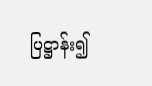ပြဋ္ဌာန်း၍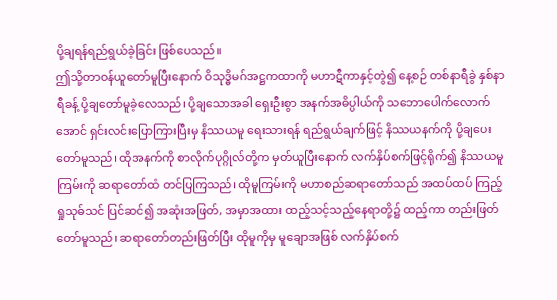ပို့ချရန်ရည်ရွယ်ခဲ့ခြင်း ဖြစ်ပေသည်။
ဤသို့တာဝန်ယူတော်မူပြီးနောက် ဝိသုဒ္ဓိမဂ်အဋ္ဌကထာကို မဟာဋီကာနှင့်တွဲ၍ နေ့စဉ် တစ်နာရီခွဲ နှစ်နာရီခန့် ပို့ချတော်မူခဲ့လေသည်၊ ပို့ချသောအခါ ရှေးဦးစွာ အနက်အဓိပ္ပါယ်ကို သဘောပေါက်လောက်အောင် ရှင်းလင်းပြောကြားပြီးမှ နိဿယမူ ရေးသားရန် ရည်ရွယ်ချက်ဖြင့် နိဿယနက်ကို ပို့ချပေးတော်မူသည်၊ ထိုအနက်ကို စာလိုက်ပုဂ္ဂိုလ်တို့က မှတ်ယူပြီးနောက် လက်နှိပ်စက်ဖြင့်ရိုက်၍ နိဿယမူကြမ်းကို ဆရာတော်ထံ တင်ပြကြသည်၊ ထိုမူကြမ်းကို မဟာစည်ဆရာတော်သည် အထပ်ထပ် ကြည့်ရှုသုဓ်သင် ပြင်ဆင်၍ အဆုံးအဖြတ်, အမှာအထား ထည့်သင့်သည့်နေရာတို့၌ ထည့်ကာ တည်းဖြတ်တော်မူသည်၊ ဆရာတော်တည်းဖြတ်ပြီး ထိုမူကိုမှ မူချောအဖြစ် လက်နှိပ်စက်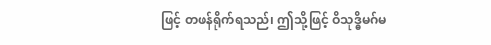ဖြင့် တဖန်ရိုက်ရသည်၊ ဤသို့ဖြင့် ဝိသုဒ္ဓိမဂ်မ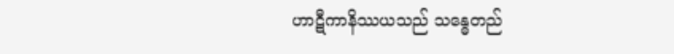ဟာဋီကာနိဿယသည် သန္ဓေတည်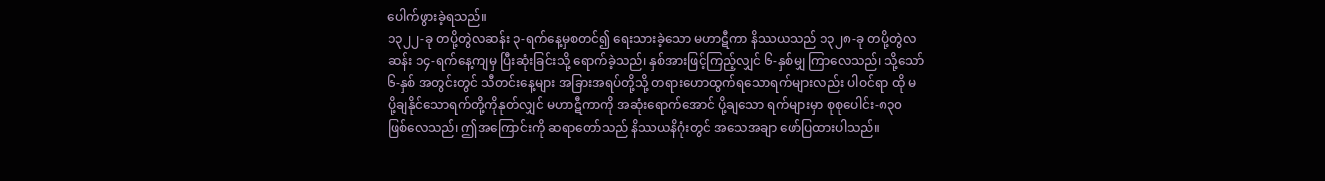ပေါက်ဖွားခဲ့ရသည်။
၁၃၂၂-ခု တပို့တွဲလဆန်း ၃-ရက်နေ့မှစတင်၍ ရေးသားခဲ့သော မဟာဋီကာ နိဿယသည် ၁၃၂၈-ခု တပို့တွဲလဆန်း ၁၄-ရက်နေ့ကျမှ ပြီးဆုံးခြင်းသို့ ရောက်ခဲ့သည်၊ နှစ်အားဖြင့်ကြည့်လျှင် ၆-နှစ်မျှ ကြာလေသည်၊ သို့သော် ၆-နှစ် အတွင်းတွင် သီတင်းနေ့များ အခြားအရပ်တို့သို့ တရားဟောထွက်ရသောရက်များလည်း ပါဝင်ရာ ထို မပို့ချနိုင်သောရက်တို့ကိုနုတ်လျှင် မဟာဋီကာကို အဆုံးရောက်အောင် ပို့ချသော ရက်များမှာ စုစုပေါင်း-၈၃၀ ဖြစ်လေသည်၊ ဤအကြောင်းကို ဆရာတော်သည် နိဿယနိဂုံးတွင် အသေအချာ ဖော်ပြထားပါသည်။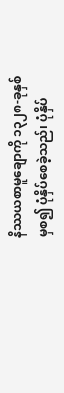နိဿယစာမူချောကို ၁၃၂၈-ခုနှစ်မှစ၍ ပုံနှိပ်စေခဲ့သည်၊ ပုံနှိပ်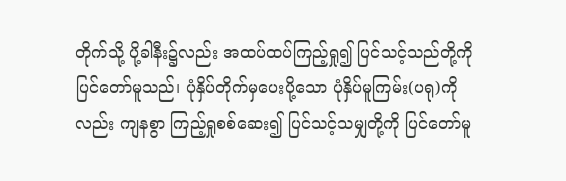တိုက်သို့ ပို့ခါနီး၌လည်း အထပ်ထပ်ကြည့်ရှု၍ ပြင်သင့်သည်တို့ကို ပြင်တော်မူသည်၊ ပုံနှိပ်တိုက်မှပေးပို့သော ပုံနှိပ်မူကြမ်း(ပရု)ကိုလည်း ကျနစွာ ကြည့်ရှုစစ်ဆေး၍ ပြင်သင့်သမျှတို့ကို ပြင်တော်မူ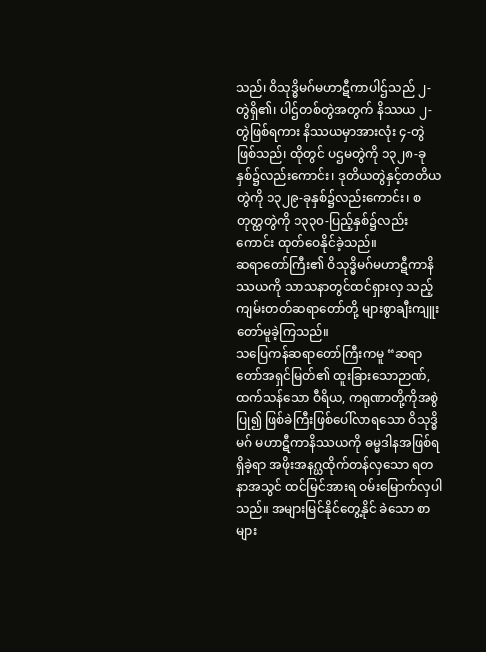သည်၊ ဝိသုဒ္ဓိမဂ်မဟာဋီကာပါဌ်သည် ၂-တွဲရှိ၏၊ ပါဌ်တစ်တွဲအတွက် နိဿယ ၂-တွဲဖြစ်ရကား နိဿယမှာအားလုံး ၄-တွဲဖြစ်သည်၊ ထိုတွင် ပဌမတွဲကို ၁၃၂၈-ခုနှစ်၌လည်းကောင်း၊ ဒုတိယတွဲနှင့်တတိယတွဲကို ၁၃၂၉-ခုနှစ်၌လည်းကောင်း၊ စတုတ္ထတွဲကို ၁၃၃၀-ပြည့်နှစ်၌လည်းကောင်း ထုတ်ဝေနိုင်ခဲ့သည်။
ဆရာတော်ကြီး၏ ဝိသုဒ္ဓိမဂ်မဟာဋီကာနိဿယကို သာသနာတွင်ထင်ရှားလှ သည့် ကျမ်းတတ်ဆရာတော်တို့ များစွာချီးကျူးတော်မူခဲ့ကြသည်။
သပြေကန်ဆရာတော်ကြီးကမူ “ဆရာတော်အရှင်မြတ်၏ ထူးခြားသောဉာဏ်, ထက်သန်သော ဝီရိယ, ကရုဏာတို့ကိုအစွဲပြု၍ ဖြစ်ခဲကြီးဖြစ်ပေါ်လာရသော ဝိသုဒ္ဓိမဂ် မဟာဋီကာနိဿယကို ဓမ္မဒါနအဖြစ်ရရှိခဲ့ရာ အဖိုးအနဂ္ဃထိုက်တန်လှသော ရတနာအသွင် ထင်မြင်အားရ ဝမ်းမြောက်လှပါသည်။ အများမြင်နိုင်တွေ့နိုင် ခဲသော စာများ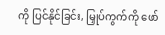ကို ပြင်နိုင်ခြင်း, မြှုပ်ကွက်ကို ဖော်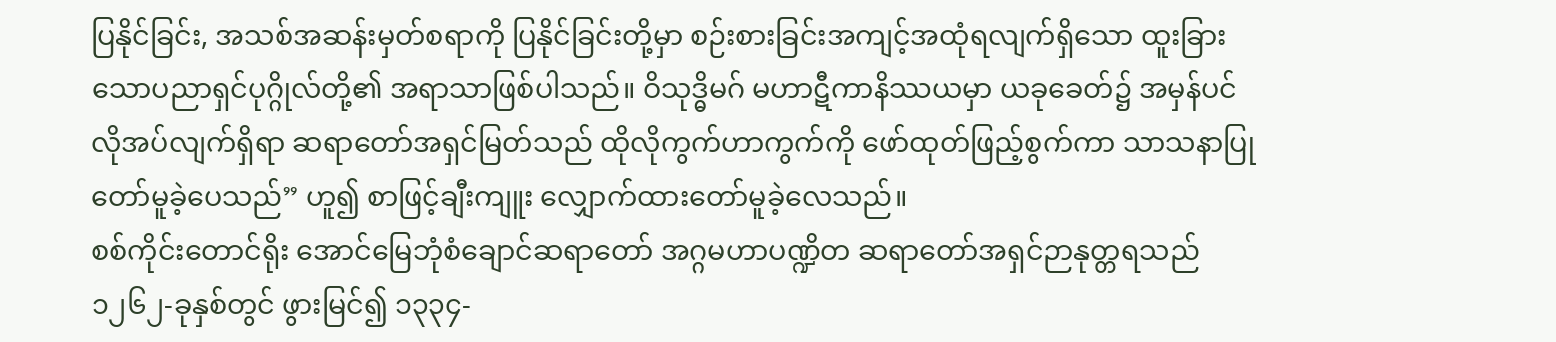ပြနိုင်ခြင်း, အသစ်အဆန်းမှတ်စရာကို ပြနိုင်ခြင်းတို့မှာ စဉ်းစားခြင်းအကျင့်အထုံရလျက်ရှိသော ထူးခြားသောပညာရှင်ပုဂ္ဂိုလ်တို့၏ အရာသာဖြစ်ပါသည်။ ဝိသုဒ္ဓိမဂ် မဟာဋီကာနိဿယမှာ ယခုခေတ်၌ အမှန်ပင်လိုအပ်လျက်ရှိရာ ဆရာတော်အရှင်မြတ်သည် ထိုလိုကွက်ဟာကွက်ကို ဖော်ထုတ်ဖြည့်စွက်ကာ သာသနာပြုတော်မူခဲ့ပေသည်” ဟူ၍ စာဖြင့်ချီးကျူး လျှောက်ထားတော်မူခဲ့လေသည်။
စစ်ကိုင်းတောင်ရိုး အောင်မြေဘုံစံချောင်ဆရာတော် အဂ္ဂမဟာပဏ္ဍိတ ဆရာတော်အရှင်ဉာနုတ္တရသည် ၁၂၆၂-ခုနှစ်တွင် ဖွားမြင်၍ ၁၃၃၄-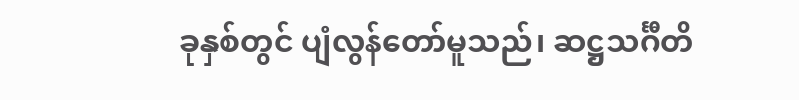ခုနှစ်တွင် ပျံလွန်တော်မူသည်၊ ဆဋ္ဌသင်္ဂီတိ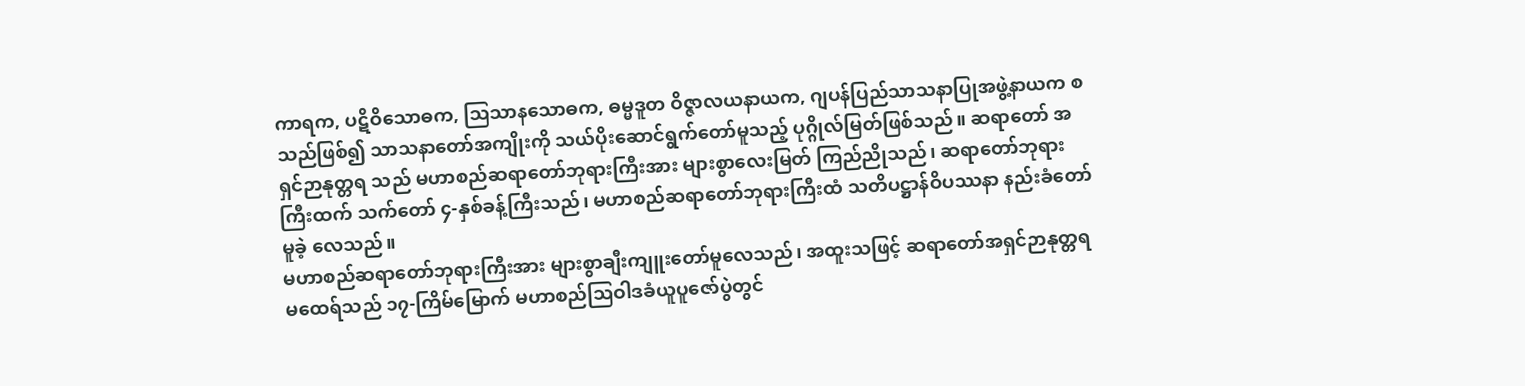ကာရက, ပဋိဝိသောဓက, သြသာနသောဓက, ဓမ္မဒူတ ဝိဇ္ဇာလယနာယက, ဂျပန်ပြည်သာသနာပြုအဖွဲ့နာယက စသည်ဖြစ်၍ သာသနာတော်အကျိုးကို သယ်ပိုးဆောင်ရွက်တော်မူသည့် ပုဂ္ဂိုလ်မြတ်ဖြစ်သည်။ ဆရာတော် အရှင်ဉာနုတ္တရ သည် မဟာစည်ဆရာတော်ဘုရားကြီးအား များစွာလေးမြတ် ကြည်ညိုသည်၊ ဆရာတော်ဘုရားကြီးထက် သက်တော် ၄-နှစ်ခန့်ကြီးသည်၊ မဟာစည်ဆရာတော်ဘုရားကြီးထံ သတိပဋ္ဌာန်ဝိပဿနာ နည်းခံတော်မူခဲ့ လေသည်။
မဟာစည်ဆရာတော်ဘုရားကြီးအား များစွာချီးကျူးတော်မူလေသည်၊ အထူးသဖြင့် ဆရာတော်အရှင်ဉာနုတ္တရ မထေရ်သည် ၁၇-ကြိမ်မြောက် မဟာစည်သြဝါဒခံယူပူဇော်ပွဲတွင်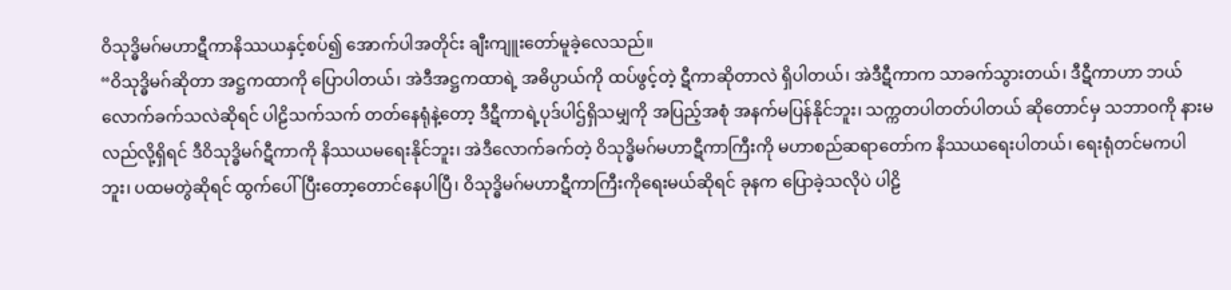ဝိသုဒ္ဓိမဂ်မဟာဋီကာနိဿယနှင့်စပ်၍ အောက်ပါအတိုင်း ချီးကျူးတော်မူခဲ့လေသည်။
“ဝိသုဒ္ဓိမဂ်ဆိုတာ အဋ္ဌကထာကို ပြောပါတယ်၊ အဲဒီအဋ္ဌကထာရဲ့ အဓိပ္ပာယ်ကို ထပ်ဖွင့်တဲ့ ဋီကာဆိုတာလဲ ရှိပါတယ်၊ အဲဒီဋီကာက သာခက်သွားတယ်၊ ဒီဋီကာဟာ ဘယ်လောက်ခက်သလဲဆိုရင် ပါဠိသက်သက် တတ်နေရုံနဲ့တော့ ဒီဋီကာရဲ့ပုဒ်ပါဌ်ရှိသမျှကို အပြည့်အစုံ အနက်မပြန်နိုင်ဘူး၊ သက္ကတပါတတ်ပါတယ် ဆိုတောင်မှ သဘာဝကို နားမလည်လို့ရှိရင် ဒီဝိသုဒ္ဓိမဂ်ဋီကာကို နိဿယမရေးနိုင်ဘူး၊ အဲဒီလောက်ခက်တဲ့ ဝိသုဒ္ဓိမဂ်မဟာဋီကာကြီးကို မဟာစည်ဆရာတော်က နိဿယရေးပါတယ်၊ ရေးရုံတင်မကပါဘူး၊ ပထမတွဲဆိုရင် ထွက်ပေါ်ပြီးတော့တောင်နေပါပြီ၊ ဝိသုဒ္ဓိမဂ်မဟာဋီကာကြီးကိုရေးမယ်ဆိုရင် ခုနက ပြောခဲ့သလိုပဲ ပါဠိ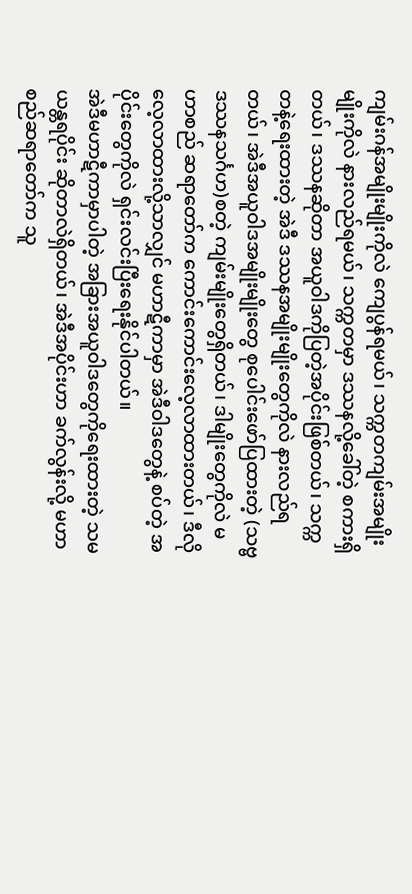ကျမ်းဂန်အမျိုးမျိုးကိုလဲ ကျေပွန်ရမယ်၊ သက္ကတကျမ်းအမျိုးမျိုးကိုလဲ နားလည်ရမယ်၊ သက္ကတမှာ ဒဿနလို့ခေါ်တဲ့ စကားရှိတယ်၊ ဒဿနဆိုတာ အယူဝါဒကိုပြတဲ့အပိုင်းဖြစ်တယ်၊ သက္ကတနဲ့ရေးထားတဲ့ အဲဒီ ဒဿနအမျိုးမျိုးတွေကိုလဲ နားလည်ရတယ်၊ အဲဒီအယူဝါဒအမျိုးမျိုးတွေ စုပေါင်းဖော်ပြထားတဲ့ (သဗ္ဗဒဿနသင်္ဂဟ)စတဲ့ ကျမ်းမျိုးတွေရှိတယ်၊ ဒါမျိုးတွေကိုလဲ မဟာစည် ဆရာတော်က ကောင်းကောင်းလေ့လာထားတယ်၊ ဒီလို လေ့လာထားလို့သာလျှင် မဟာဋီကာမှာ အဲဒီဝါဒတွေနဲ့ စပ်တဲ့ အပိုင်းတွေကိုလဲ ရှင်းလင်းပြီးရေးနိုင်ပါတယ်။
အဲဒီမဟာဋီကာမှာပါတဲ့ အခြားအယူဝါဒတွေကိုရေးထားတဲ့ သမယန္တရပိုင်း ဆိုတာလဲရှိတယ်၊ အဲဒီအပိုင်းဟာ ခက်လွန်းလို့ မဟာစည်ဆရာတော်က သူ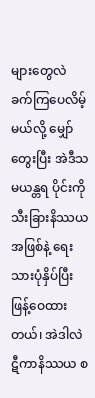များတွေလဲ ခက်ကြပေလိမ့်မယ်လို့ မျှော်တွေးပြီး အဲဒီသမယန္တရ ပိုင်းကို သီးခြားနိဿယအဖြစ်နဲ့ ရေးသားပုံနှိပ်ပြီး ဖြန့်ဝေထားတယ်၊ အဲဒါလဲ ဋီကာနိဿယ စ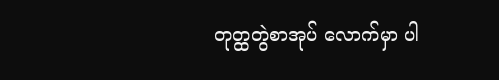တုတ္ထတွဲစာအုပ် လောက်မှာ ပါ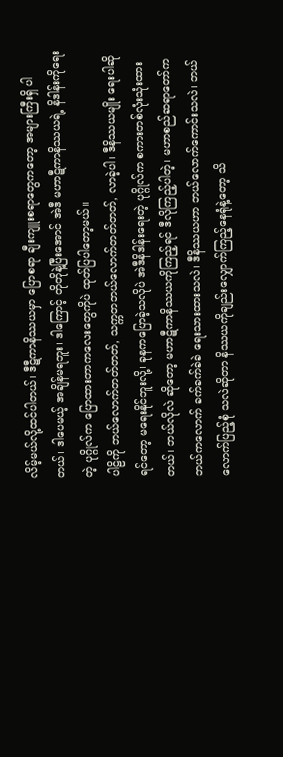လိမ့်မယ်လို့ထင်ပါတယ်၊ ဒီဋီကာနိဿယမှာ ပြောစရာ ချီးကျူးစရာတွေကတော့ အများကြီးရှိ ပါတယ်၊ ဒါပေမယ့် အချိန်မရဘူး၊ ဒါကြောင့် တိုတိုနဲ့ပြီးအောင် အဲဒီ မဟာဋီကာနိဿယရဲ့ နိဒါန်းကိုရေးတဲ့ ပုဂ္ဂိုလ်က ပြောထားတာကလေးတွေကိုပဲ ထုတ်ပြပါတော့မယ်။
ပါဠိကို ဘယ်လောက်တတ်တတ်, သက္ကတဘယ်လောက်တတ်တတ်, လာခဲ့ပါ၊ ဒီနိဿယမျိုး ရေးပါဆိုရင်တော့ မရေးနိုင်ဘူးလို့၊ ခုနကပြောခဲ့သလိုပဲ အဲဒီနိဒါန်းရေးတဲ့ ပုဂ္ဂိုလ်က စကားတစ်လုံးသုံးထားတယ်၊ ဘယ်လိုလဲ ဆိုတော့ မဟာဋီကာနိဿယကိုကြည့်ရင် ဒီလိုကြည့်ပါတဲ့၊ မဟာစည်ဆရာတော်က ဘယ်ကလောက် ခက်ခက်ခဲခဲ ရေးသားထားသလဲ၊ ဒီနိဿယဟာ ဘယ်လောက်ကောင်းသလဲ၊ ဘယ်လောက်ပြည့်စုံ သလဲဆိုတာ နိဿယကိုချည်းလျှောက်ကြည့်နေရုံနဲ့တော့ သိ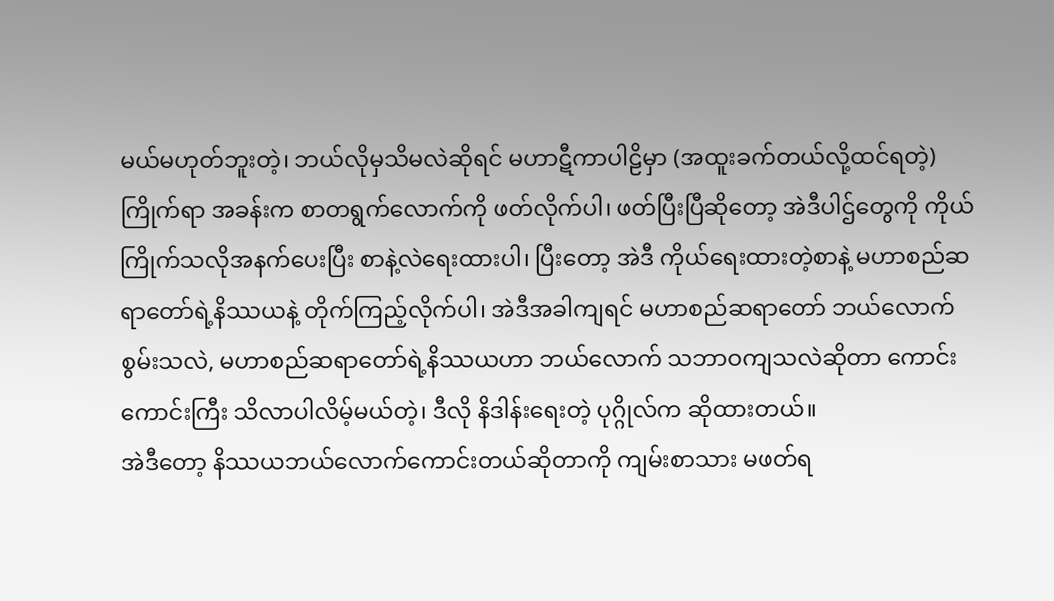မယ်မဟုတ်ဘူးတဲ့၊ ဘယ်လိုမှသိမလဲဆိုရင် မဟာဋီကာပါဠိမှာ (အထူးခက်တယ်လို့ထင်ရတဲ့) ကြိုက်ရာ အခန်းက စာတရွက်လောက်ကို ဖတ်လိုက်ပါ၊ ဖတ်ပြီးပြီဆိုတော့ အဲဒီပါဌ်တွေကို ကိုယ်ကြိုက်သလိုအနက်ပေးပြီး စာနဲ့လဲရေးထားပါ၊ ပြီးတော့ အဲဒီ ကိုယ်ရေးထားတဲ့စာနဲ့ မဟာစည်ဆရာတော်ရဲ့နိဿယနဲ့ တိုက်ကြည့်လိုက်ပါ၊ အဲဒီအခါကျရင် မဟာစည်ဆရာတော် ဘယ်လောက်စွမ်းသလဲ, မဟာစည်ဆရာတော်ရဲ့နိဿယဟာ ဘယ်လောက် သဘာဝကျသလဲဆိုတာ ကောင်းကောင်းကြီး သိလာပါလိမ့်မယ်တဲ့၊ ဒီလို နိဒါန်းရေးတဲ့ ပုဂ္ဂိုလ်က ဆိုထားတယ်။
အဲဒီတော့ နိဿယဘယ်လောက်ကောင်းတယ်ဆိုတာကို ကျမ်းစာသား မဖတ်ရ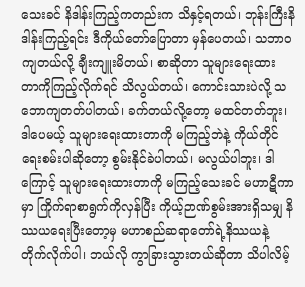သေးခင် နိဒါန်းကြည့်ကတည်းက သိနှင့်ရတယ်၊ ဘုန်းကြီးနိဒါန်းကြည့်ရင်း ဒီကိုယ်တော်ပြောတာ မှန်ပေတယ်၊ သဘာဝကျတယ်လို့ ချီးကျူးမိတယ်၊ စာဆိုတာ သူများရေးထား တာကိုကြည့်လိုက်ရင် သိလွယ်တယ်၊ ကောင်းသားပဲလို့ သဘောကျတတ်ပါတယ်၊ ခက်တယ်လို့တော့ မထင်တတ်ဘူး၊ ဒါပေမယ့် သူများရေးထားတာကို မကြည့်ဘဲနဲ့ ကိုယ်တိုင်ရေးစမ်းပါဆိုတော့ စွမ်းနိုင်ခဲပါတယ်၊ မလွယ်ပါဘူး၊ ဒါကြောင့် သူများရေးထားတာကို မကြည့်သေးခင် မဟာဋီကာမှာ ကြိုက်ရာစာရွက်ကိုလှန်ပြီး ကိုယ့်ဉာဏ်စွမ်းအားရှိသမျှ နိဿယရေးပြီးတော့မှ မဟာစည်ဆရာတော်ရဲ့နိဿယနဲ့ တိုက်လိုက်ပါ၊ ဘယ်လို ကွာခြားသွားတယ်ဆိုတာ သိပါလိမ့်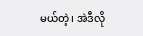မယ်တဲ့၊ အဲဒီလို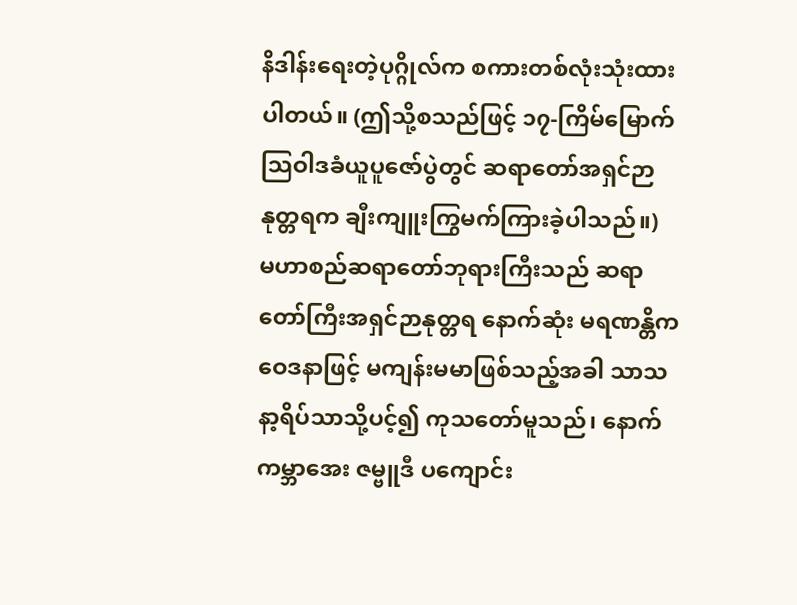နိဒါန်းရေးတဲ့ပုဂ္ဂိုလ်က စကားတစ်လုံးသုံးထားပါတယ်။ (ဤသို့စသည်ဖြင့် ၁၇-ကြိမ်မြောက် သြဝါဒခံယူပူဇော်ပွဲတွင် ဆရာတော်အရှင်ဉာနုတ္တရက ချီးကျူးကြွမက်ကြားခဲ့ပါသည်။)
မဟာစည်ဆရာတော်ဘုရားကြီးသည် ဆရာတော်ကြီးအရှင်ဉာနုတ္တရ နောက်ဆုံး မရဏန္တိကဝေဒနာဖြင့် မကျန်းမမာဖြစ်သည့်အခါ သာသနာ့ရိပ်သာသို့ပင့်၍ ကုသတော်မူသည်၊ နောက် ကမ္ဘာအေး ဇမ္ဗူဒီ ပကျောင်း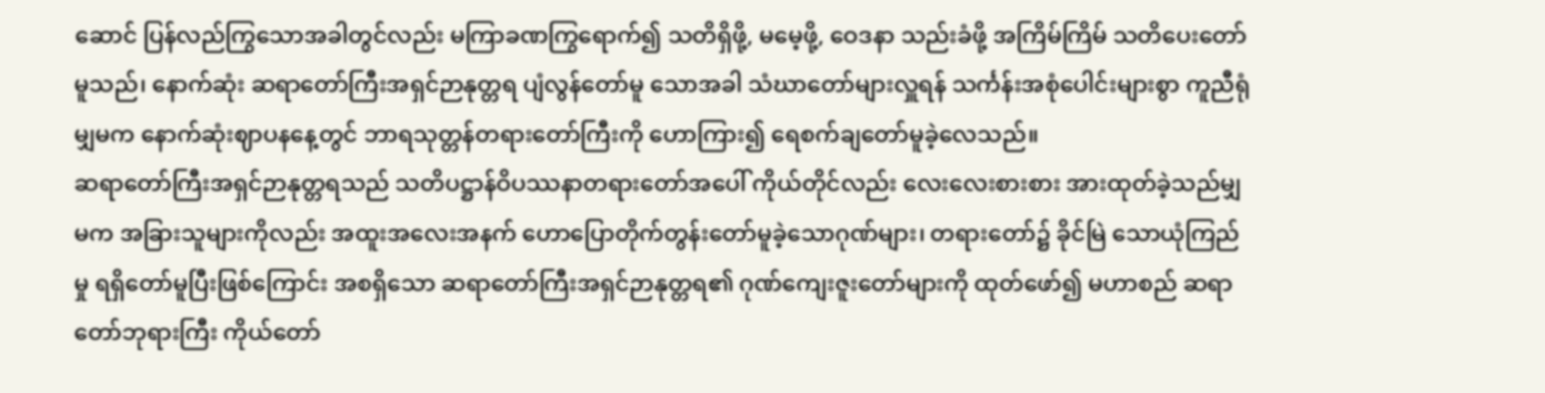ဆောင် ပြန်လည်ကြွသောအခါတွင်လည်း မကြာခဏကြွရောက်၍ သတိရှိဖို့, မမေ့ဖို့, ဝေဒနာ သည်းခံဖို့ အကြိမ်ကြိမ် သတိပေးတော်မူသည်၊ နောက်ဆုံး ဆရာတော်ကြီးအရှင်ဉာနုတ္တရ ပျံလွန်တော်မူ သောအခါ သံဃာတော်များလှူရန် သင်္ကန်းအစုံပေါင်းများစွာ ကူညီရုံမျှမက နောက်ဆုံးဈာပနနေ့တွင် ဘာရသုတ္တန်တရားတော်ကြီးကို ဟောကြား၍ ရေစက်ချတော်မူခဲ့လေသည်။
ဆရာတော်ကြီးအရှင်ဉာနုတ္တရသည် သတိပဋ္ဌာန်ဝိပဿနာတရားတော်အပေါ် ကိုယ်တိုင်လည်း လေးလေးစားစား အားထုတ်ခဲ့သည်မျှမက အခြားသူများကိုလည်း အထူးအလေးအနက် ဟောပြောတိုက်တွန်းတော်မူခဲ့သောဂုဏ်များ၊ တရားတော်၌ ခိုင်မြဲ သောယုံကြည်မှု ရရှိတော်မူပြီးဖြစ်ကြောင်း အစရှိသော ဆရာတော်ကြီးအရှင်ဉာနုတ္တရ၏ ဂုဏ်ကျေးဇူးတော်များကို ထုတ်ဖော်၍ မဟာစည် ဆရာတော်ဘုရားကြီး ကိုယ်တော်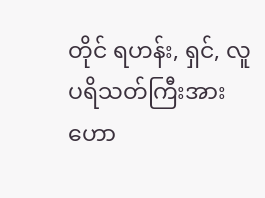တိုင် ရဟန်း, ရှင်, လူ ပရိသတ်ကြီးအား ဟော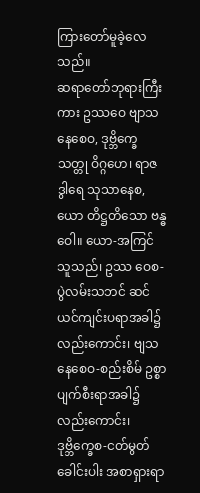ကြားတော်မူခဲ့လေသည်။
ဆရာတော်ဘုရားကြီးကား ဥဿဝေ ဗျာသနေစေဝ, ဒုဗ္ဘိက္ခေ သတ္တု ဝိဂ္ဂဟေ၊ ရာဇဒွါရေ သုသာနေစ, ယော တိဋ္ဌတိသော ဗန္ဓဝေါ။ ယော-အကြင်သူသည်၊ ဥဿ ဝေစ-ပွဲလမ်းသဘင် ဆင်ယင်ကျင်းပရာအခါ၌ လည်းကောင်း၊ ဗျသနေစေဝ-စည်းစိမ် ဥစ္စာ ပျက်စီးရာအခါ၌လည်းကောင်း၊ ဒုဗ္ဘိက္ခေစ-ငတ်မွတ်ခေါင်းပါး အစာရှားရာ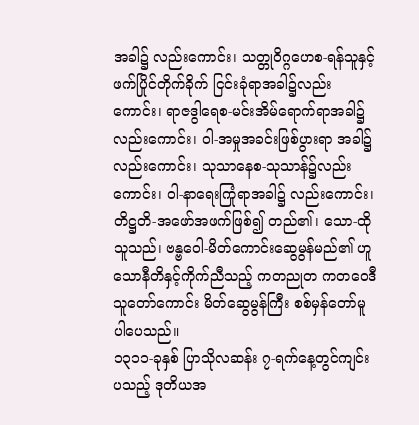အခါ၌ လည်းကောင်း၊ သတ္တုဝိဂ္ဂဟေစ-ရန်သူနှင့် ဖက်ပြိုင်တိုက်ခိုက် ငြင်းခုံရာအခါ၌လည်း ကောင်း၊ ရာဇဒွါရေစ-မင်းအိမ်ရောက်ရာအခါ၌လည်းကောင်း၊ ဝါ-အမှုအခင်းဖြစ်ပွားရာ အခါ၌လည်းကောင်း၊ သုသာနေစ-သုသာန်၌လည်းကောင်း၊ ဝါ-နာရေးကြုံရာအခါ၌ လည်းကောင်း၊ တိဋ္ဌတိ-အဖော်အဖက်ဖြစ်၍ တည်၏၊ သော-ထိုသူသည်၊ ဗန္ဗဝေါ-မိတ်ကောင်းဆွေမွန်မည်၏ ဟူသောနီတိနှင့်ကိုက်ညီသည့် ကတညုတ ကတဝေဒီ သူတော်ကောင်း မိတ်ဆွေမွန်ကြီး စစ်မှန်တော်မူပါပေသည်။
၁၃၁၁-ခုနှစ် ပြာသိုလဆန်း ၇-ရက်နေ့တွင်ကျင်းပသည့် ဒုတိယအ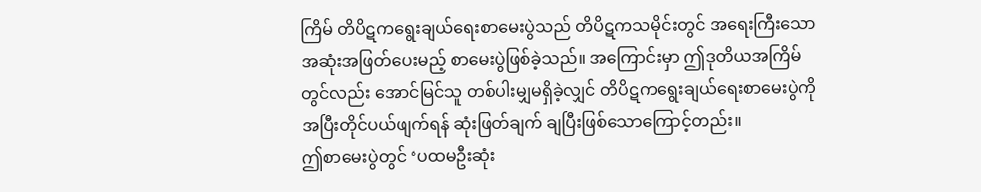ကြိမ် တိပိဋကရွေးချယ်ရေးစာမေးပွဲသည် တိပိဋကသမိုင်းတွင် အရေးကြီးသောအဆုံးအဖြတ်ပေးမည့် စာမေးပွဲဖြစ်ခဲ့သည်။ အကြောင်းမှာ ဤဒုတိယအကြိမ်တွင်လည်း အောင်မြင်သူ တစ်ပါးမျှမရှိခဲ့လျှင် တိပိဋကရွေးချယ်ရေးစာမေးပွဲကို အပြီးတိုင်ပယ်ဖျက်ရန် ဆုံးဖြတ်ချက် ချပြီးဖြစ်သောကြောင့်တည်း။
ဤစာမေးပွဲတွင် ‘ပထမဦးဆုံး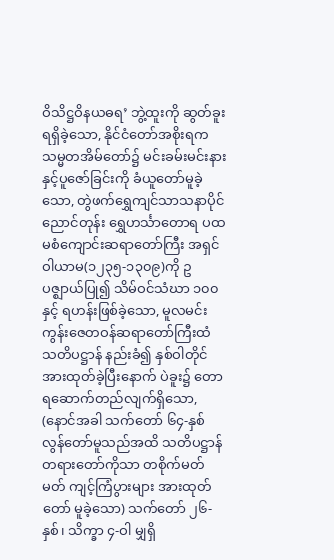ဝိသိဋ္ဌဝိနယဓရ’ ဘွဲ့ထူးကို ဆွတ်ခူးရရှိခဲ့သော, နိုင်ငံတော်အစိုးရက သမ္မတအိမ်တော်၌ မင်းခမ်းမင်းနားနှင့်ပူဇော်ခြင်းကို ခံယူတော်မူခဲ့သော, တွဲဖက်ရွှေကျင်သာသနာပိုင် ညောင်တုန်း ရွှေဟင်္သာတောရ ပထမစံကျောင်းဆရာတော်ကြီး အရှင်ဝါယာမ(၁၂၃၅-၁၃၀၉)ကို ဥပဇ္ဈာယ်ပြု၍ သိမ်ဝင်သံဃာ ၁၀၀ နှင့် ရဟန်းဖြစ်ခဲ့သော, မူလမင်းကွန်းဇေတဝန်ဆရာတော်ကြီးထံ သတိပဋ္ဌာန် နည်းခံ၍ နှစ်ဝါတိုင်အားထုတ်ခဲ့ပြီးနောက် ပဲခူး၌ တောရဆောက်တည်လျက်ရှိသော, (နောင်အခါ သက်တော် ၆၄-နှစ် လွန်တော်မူသည်အထိ သတိပဋ္ဌာန်တရားတော်ကိုသာ တစိုက်မတ်မတ် ကျင့်ကြံပွားများ အားထုတ်တော် မူခဲ့သော) သက်တော် ၂၆-နှစ်၊ သိက္ခာ ၄-ဝါ မျှရှိ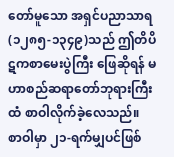တော်မူသော အရှင်ပညာသာရ (၁၂၈၅-၁၃၄၉)သည် ဤတိပိဋကစာမေးပွဲကြီး ဖြေဆိုရန် မဟာစည်ဆရာတော်ဘုရားကြီးထံ စာဝါလိုက်ခဲ့လေသည်။
စာဝါမှာ ၂၁-ရက်မျှပင်ဖြစ်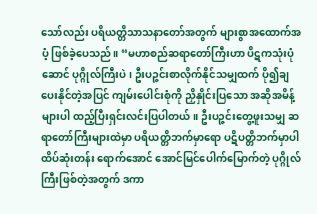သော်လည်း ပရိယတ္တိသာသနာတော်အတွက် များစွာအထောက်အပံ့ ဖြစ်ခဲ့ပေသည်။ “မဟာစည်ဆရာတော်ကြီးဟာ ပိဋကသုံးပုံဆောင် ပုဂ္ဂိုလ်ကြီးပဲ၊ ဦးပဉ္ဇင်းစာလိုက်နိုင်သမျှထက် ပို၍ချပေးနိုင်တဲ့အပြင် ကျမ်းပေါင်းစုံကို ညှိနှိုင်းပြသော အဆိုအမိန့်များပါ ထည့်ပြီးရှင်းလင်းပြပါတယ်။ ဦးပဉ္ဇင်းတွေ့ဖူးသမျှ ဆရာတော်ကြီးများထဲမှာ ပရိယတ္တိဘက်မှာရော ပဋိပတ္တိဘက်မှာပါ ထိပ်ဆုံးတန်း ရောက်အောင် အောင်မြင်ပေါက်မြောက်တဲ့ ပုဂ္ဂိုလ်ကြီးဖြစ်တဲ့အတွက် ဒကာ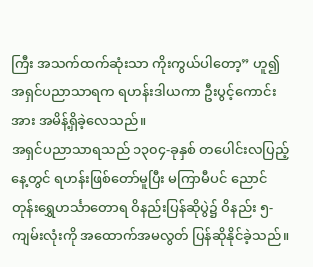ကြီး အသက်ထက်ဆုံးသာ ကိုးကွယ်ပါတော့” ဟူ၍ အရှင်ပညာသာရက ရဟန်းဒါယကာ ဦးပွင့်ကောင်းအား အမိန့်ရှိခဲ့လေသည်။
အရှင်ပညာသာရသည် ၁၃၀၄-ခုနှစ် တပေါင်းလပြည့်နေ့တွင် ရဟန်းဖြစ်တော်မူပြီး မကြာမီပင် ညောင်တုန်းရွှေဟင်္သာတောရ ဝိနည်းပြန်ဆိုပွဲ၌ ဝိနည်း ၅-ကျမ်းလုံးကို အထောက်အမလွတ် ပြန်ဆိုနိုင်ခဲ့သည်။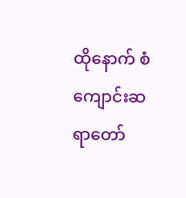ထိုနောက် စံကျောင်းဆရာတော်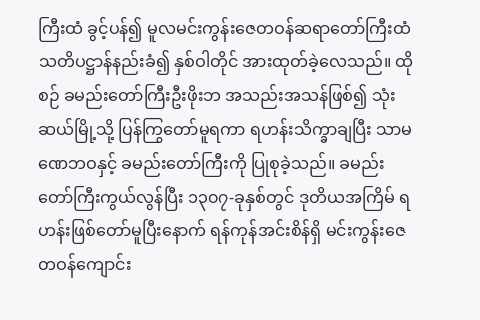ကြီးထံ ခွင့်ပန်၍ မူလမင်းကွန်းဇေတဝန်ဆရာတော်ကြီးထံ သတိပဋ္ဌာန်နည်းခံ၍ နှစ်ဝါတိုင် အားထုတ်ခဲ့လေသည်။ ထိုစဉ် ခမည်းတော်ကြီးဦးဖိုးဘ အသည်းအသန်ဖြစ်၍ သုံးဆယ်မြို့သို့ ပြန်ကြွတော်မူရကာ ရဟန်းသိက္ခာချပြီး သာမဏေဘဝနှင့် ခမည်းတော်ကြီးကို ပြုစုခဲ့သည်။ ခမည်းတော်ကြီးကွယ်လွန်ပြီး ၁၃၀၇-ခုနှစ်တွင် ဒုတိယအကြိမ် ရဟန်းဖြစ်တော်မူပြီးနောက် ရန်ကုန်အင်းစိန်ရှိ မင်းကွန်းဇေတဝန်ကျောင်း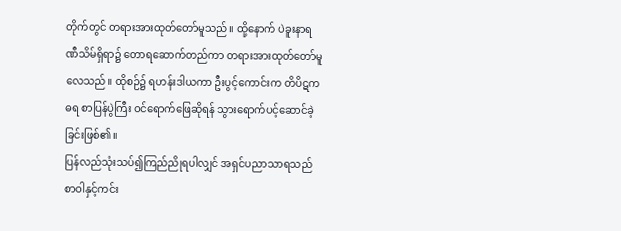တိုက်တွင် တရားအားထုတ်တော်မူသည်။ ထို့နောက် ပဲခူးနာရဏီသိမ်ရှိရာ၌ တောရဆောက်တည်ကာ တရားအားထုတ်တော်မူလေသည်။ ထိုစဉ်၌ ရဟန်းဒါယကာ ဦးပွင့်ကောင်းက တိပိဋကဓရ စာပြန်ပွဲကြီး ဝင်ရောက်ဖြေဆိုရန် သွားရောက်ပင့်ဆောင်ခဲ့ခြင်းဖြစ်၏။
ပြန်လည်သုံးသပ်၍ကြည်ညိုရပါလျှင် အရှင်ပညာသာရသည် စာဝါနှင့်ကင်း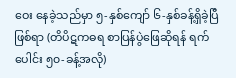ဝေး နေခဲ့သည်မှာ ၅-နှစ်ကျော် ၆-နှစ်ခန့်ရှိခဲ့ပြီဖြစ်ရာ (တိပိဋကဓရ စာပြန်ပွဲဖြေဆိုရန် ရက်ပေါင်း ၅၀-ခန့်အလို)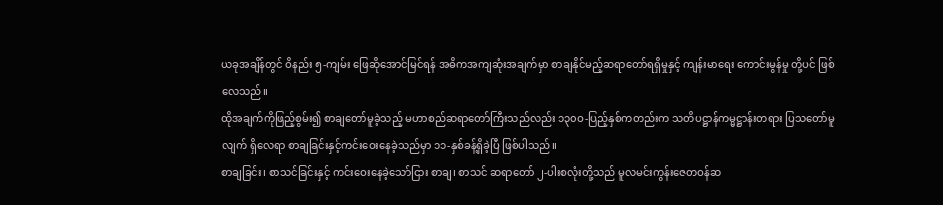ယခုအချိန်တွင် ဝိနည်း ၅-ကျမ်း ဖြေဆိုအောင်မြင်ရန် အဓိကအကျဆုံးအချက်မှာ စာချနိုင်မည့်ဆရာတော်ရရှိမှုနှင့် ကျန်းမာရေး ကောင်းမွန်မှု တို့ပင် ဖြစ်လေသည်။
ထိုအချက်ကိုဖြည့်စွမ်း၍ စာချတော်မူခဲ့သည့် မဟာစည်ဆရာတော်ကြီးသည်လည်း ၁၃၀ဝ-ပြည့်နှစ်ကတည်းက သတိပဋ္ဌာန်ကမ္မဋ္ဌာန်းတရား ပြသတော်မူလျက် ရှိလေရာ စာချခြင်းနှင့်ကင်းဝေးနေခဲ့သည်မှာ ၁၁-နှစ်ခန့်ရှိခဲ့ပြီ ဖြစ်ပါသည်။
စာချခြင်း၊ စာသင်ခြင်းနှင့် ကင်းဝေးနေခဲ့သော်ငြား စာချ၊ စာသင် ဆရာတော် ၂-ပါးစလုံးတို့သည် မူလမင်းကွန်းဇေတဝန်ဆ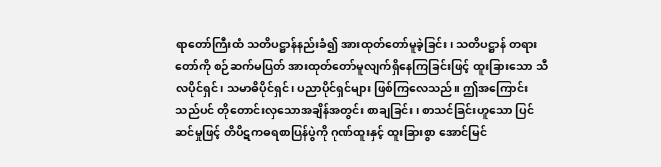ရာတော်ကြီးထံ သတိပဋ္ဌာန်နည်းခံ၍ အားထုတ်တော်မူခဲ့ခြင်း၊ သတိပဋ္ဌာန် တရားတော်ကို စဉ်ဆက်မပြတ် အားထုတ်တော်မူလျက်ရှိနေကြခြင်းဖြင့် ထူးခြားသော သီလပိုင်ရှင်၊ သမာဓိပိုင်ရှင်၊ ပညာပိုင်ရှင်များ ဖြစ်ကြလေသည်။ ဤအကြောင်းသည်ပင် တိုတောင်းလှသောအချိန်အတွင်း စာချခြင်း၊ စာသင်ခြင်းဟူသော ပြင်ဆင်မှုဖြင့် တိပိဋကဓရစာပြန်ပွဲကို ဂုဏ်ထူးနှင့် ထူးခြားစွာ အောင်မြင်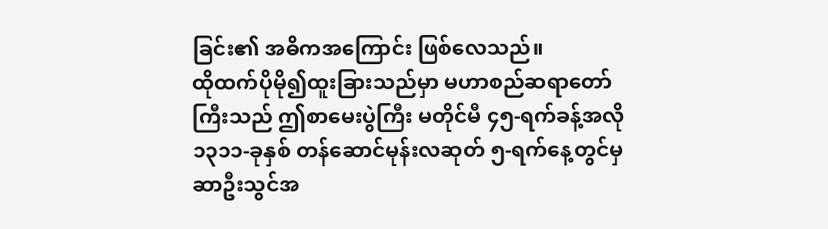ခြင်း၏ အဓိကအကြောင်း ဖြစ်လေသည်။
ထိုထက်ပိုမို၍ထူးခြားသည်မှာ မဟာစည်ဆရာတော်ကြီးသည် ဤစာမေးပွဲကြီး မတိုင်မီ ၄၅-ရက်ခန့်အလို ၁၃၁၁-ခုနှစ် တန်ဆောင်မုန်းလဆုတ် ၅-ရက်နေ့တွင်မှ ဆာဦးသွင်အ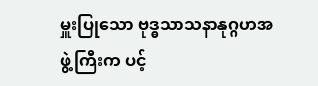မှူးပြုသော ဗုဒ္ဓသာသနာနုဂ္ဂဟအဖွဲ့ကြီးက ပင့်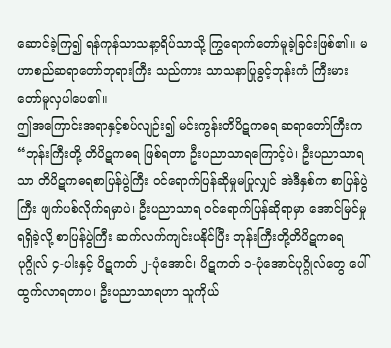ဆောင်ခဲ့ကြ၍ ရန်ကုန်သာသနာ့ရိပ်သာသို့ ကြွရောက်တော်မူခဲ့ခြင်းဖြစ်၏။ မဟာစည်ဆရာတော်ဘုရားကြီး သည်ကား သာသနာပြုခွင့်ဘုန်းကံ ကြီးမားတော်မူလှပါပေ၏။
ဤအကြောင်းအရာနှင့်စပ်လျဉ်း၍ မင်းကွန်းတိပိဋကဓရ ဆရာတော်ကြီးက “ဘုန်းကြီးတို့ တိပိဋကဓရ ဖြစ်ရတာ ဦးပညာသာရကြောင့်ပဲ၊ ဦးပညာသာရသာ တိပိဋကဓရစာပြန်ပွဲကြီး ဝင်ရောက်ပြန်ဆိုမှုမပြုလျှင် အဲဒီနှစ်က စာပြန်ပွဲကြီး ဖျက်ပစ်လိုက်ရမှာပဲ၊ ဦးပညာသာရ ဝင်ရောက်ပြန်ဆိုရာမှာ အောင်မြင်မှုရရှိခဲ့လို့ စာပြန်ပွဲကြီး ဆက်လက်ကျင်းပနိုင်ပြီး ဘုန်းကြီးတို့တိပိဋကဓရပုဂ္ဂိုလ် ၄-ပါးနှင့် ပိဋကတ် ၂-ပုံအောင်၊ ပိဋကတ် ၁-ပုံအောင်ပုဂ္ဂိုလ်တွေ ပေါ်ထွက်လာရတာပ၊ ဦးပညာသာရဟာ သူကိုယ်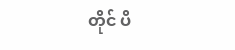တိုင် ပိ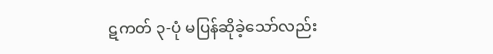ဋကတ် ၃-ပုံ မပြန်ဆိုခဲ့သော်လည်း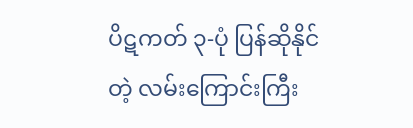ပိဋကတ် ၃-ပုံ ပြန်ဆိုနိုင်တဲ့ လမ်းကြောင်းကြီး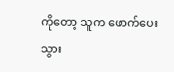ကိုတော့ သူက ဖောက်ပေးသွား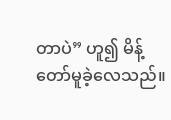တာပဲ” ဟူ၍ မိန့်တော်မူခဲ့လေသည်။